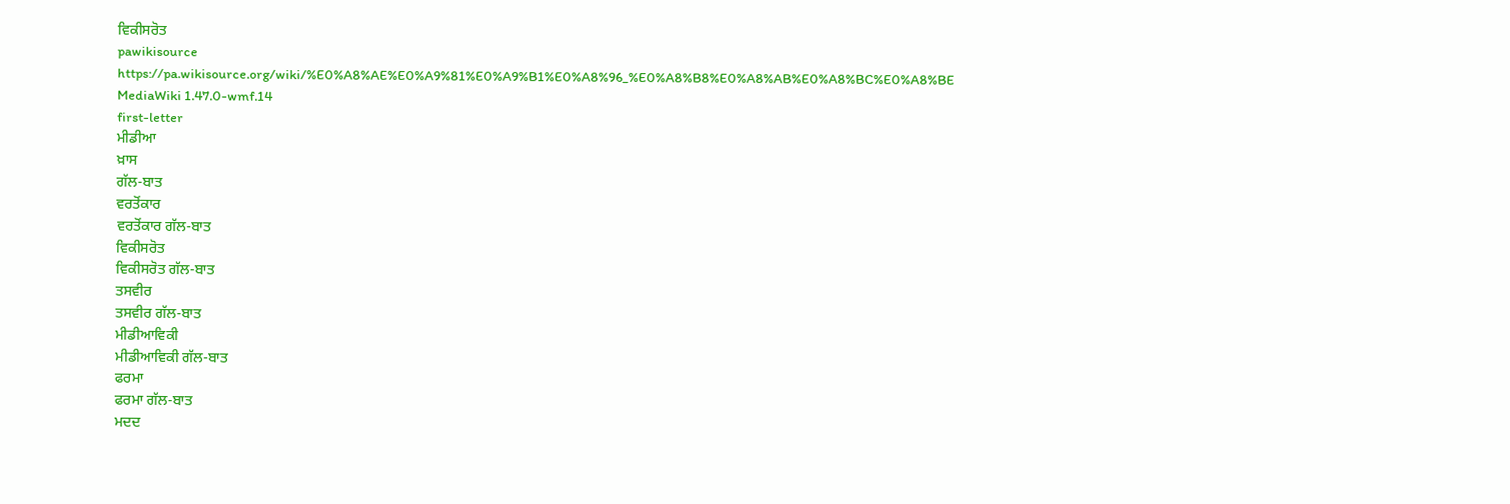ਵਿਕੀਸਰੋਤ
pawikisource
https://pa.wikisource.org/wiki/%E0%A8%AE%E0%A9%81%E0%A9%B1%E0%A8%96_%E0%A8%B8%E0%A8%AB%E0%A8%BC%E0%A8%BE
MediaWiki 1.47.0-wmf.14
first-letter
ਮੀਡੀਆ
ਖ਼ਾਸ
ਗੱਲ-ਬਾਤ
ਵਰਤੋਂਕਾਰ
ਵਰਤੋਂਕਾਰ ਗੱਲ-ਬਾਤ
ਵਿਕੀਸਰੋਤ
ਵਿਕੀਸਰੋਤ ਗੱਲ-ਬਾਤ
ਤਸਵੀਰ
ਤਸਵੀਰ ਗੱਲ-ਬਾਤ
ਮੀਡੀਆਵਿਕੀ
ਮੀਡੀਆਵਿਕੀ ਗੱਲ-ਬਾਤ
ਫਰਮਾ
ਫਰਮਾ ਗੱਲ-ਬਾਤ
ਮਦਦ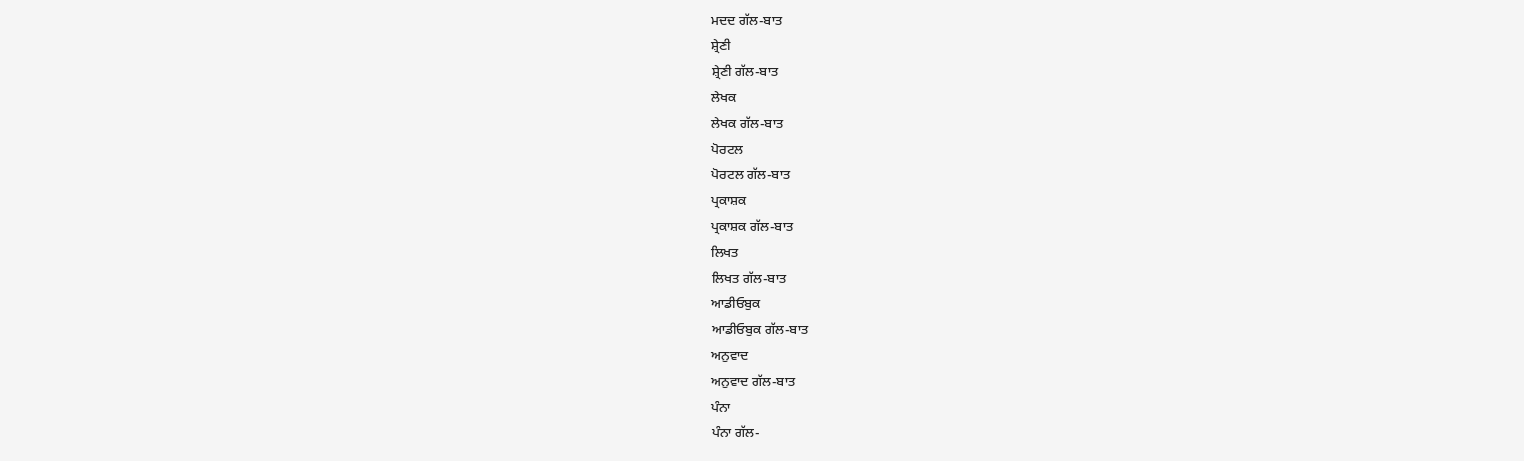ਮਦਦ ਗੱਲ-ਬਾਤ
ਸ਼੍ਰੇਣੀ
ਸ਼੍ਰੇਣੀ ਗੱਲ-ਬਾਤ
ਲੇਖਕ
ਲੇਖਕ ਗੱਲ-ਬਾਤ
ਪੋਰਟਲ
ਪੋਰਟਲ ਗੱਲ-ਬਾਤ
ਪ੍ਰਕਾਸ਼ਕ
ਪ੍ਰਕਾਸ਼ਕ ਗੱਲ-ਬਾਤ
ਲਿਖਤ
ਲਿਖਤ ਗੱਲ-ਬਾਤ
ਆਡੀਓਬੁਕ
ਆਡੀਓਬੁਕ ਗੱਲ-ਬਾਤ
ਅਨੁਵਾਦ
ਅਨੁਵਾਦ ਗੱਲ-ਬਾਤ
ਪੰਨਾ
ਪੰਨਾ ਗੱਲ-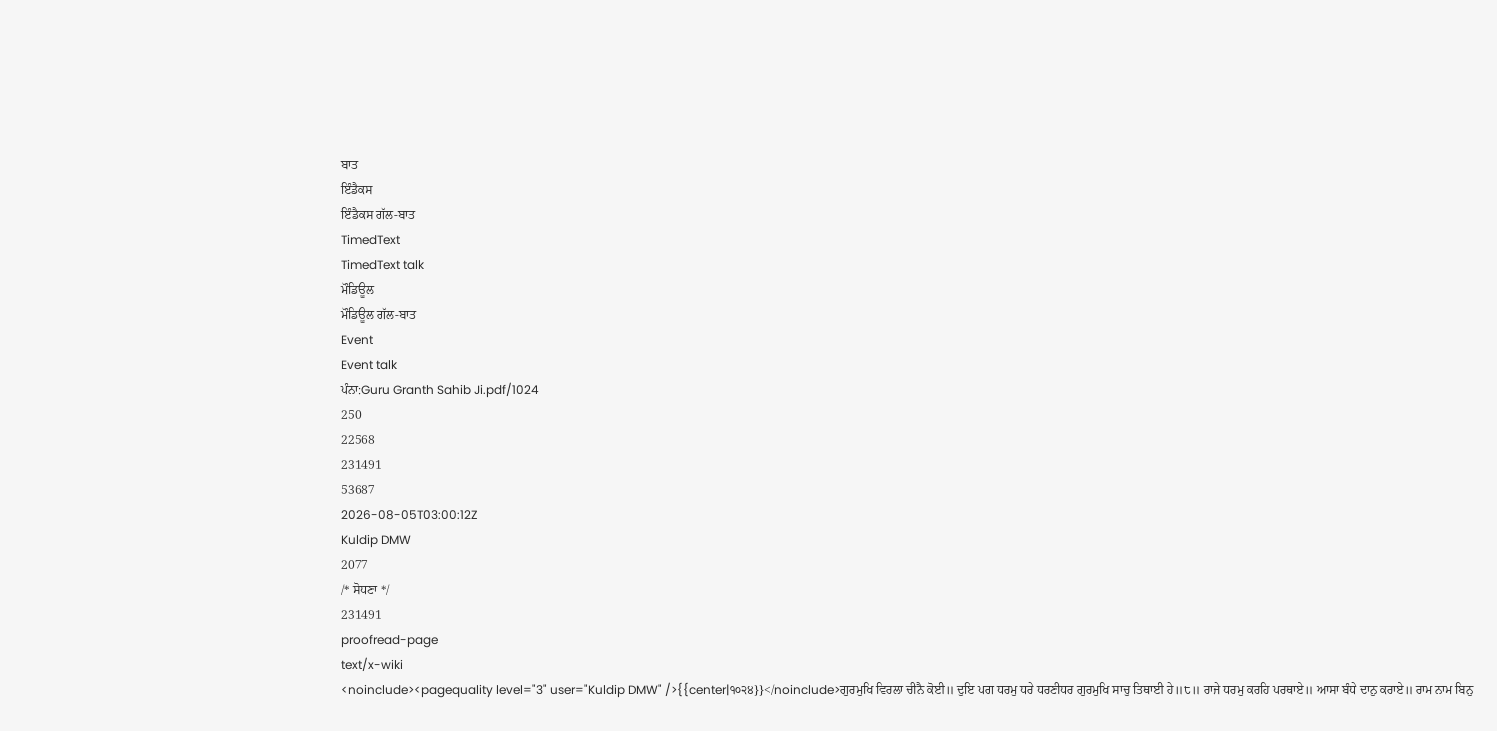ਬਾਤ
ਇੰਡੈਕਸ
ਇੰਡੈਕਸ ਗੱਲ-ਬਾਤ
TimedText
TimedText talk
ਮੌਡਿਊਲ
ਮੌਡਿਊਲ ਗੱਲ-ਬਾਤ
Event
Event talk
ਪੰਨਾ:Guru Granth Sahib Ji.pdf/1024
250
22568
231491
53687
2026-08-05T03:00:12Z
Kuldip DMW
2077
/* ਸੋਧਣਾ */
231491
proofread-page
text/x-wiki
<noinclude><pagequality level="3" user="Kuldip DMW" />{{center|੧੦੨੪}}</noinclude>ਗੁਰਮੁਖਿ ਵਿਰਲਾ ਚੀਨੈ ਕੋਈ॥ ਦੁਇ ਪਗ ਧਰਮੁ ਧਰੇ ਧਰਣੀਧਰ ਗੁਰਮੁਖਿ ਸਾਚੁ ਤਿਥਾਈ ਹੇ॥੮॥ ਰਾਜੇ ਧਰਮੁ ਕਰਹਿ ਪਰਥਾਏ॥ ਆਸਾ ਬੰਧੇ ਦਾਨੁ ਕਰਾਏ॥ ਰਾਮ ਨਾਮ ਬਿਨੁ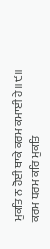ਮੁਕਤਿ ਨ ਹੋਈ ਥਾਕੇ ਕਰਮ ਕਮਾਈ ਹੇ॥੯॥ ਕਰਮ ਧਰਮ ਕਰਿ ਮੁਕਤਿ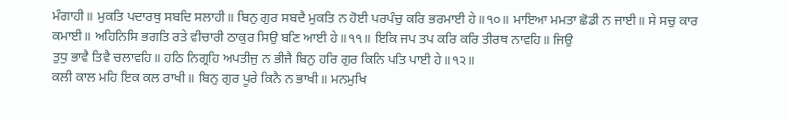ਮੰਗਾਹੀ॥ ਮੁਕਤਿ ਪਦਾਰਥੁ ਸਬਦਿ ਸਲਾਹੀ॥ ਬਿਨੁ ਗੁਰ ਸਬਦੈ ਮੁਕਤਿ ਨ ਹੋਈ ਪਰਪੰਚੁ ਕਰਿ ਭਰਮਾਈ ਹੇ॥੧੦॥ ਮਾਇਆ ਮਮਤਾ ਛੋਡੀ ਨ ਜਾਈ॥ ਸੇ ਸਚੁ ਕਾਰ ਕਮਾਈ॥ ਅਹਿਨਿਸਿ ਭਗਤਿ ਰਤੇ ਵੀਚਾਰੀ ਠਾਕੁਰ ਸਿਉ ਬਣਿ ਆਈ ਹੇ॥੧੧॥ ਇਕਿ ਜਪ ਤਪ ਕਰਿ ਕਰਿ ਤੀਰਥ ਨਾਵਹਿ॥ ਜਿਉ
ਤੁਧੁ ਭਾਵੈ ਤਿਵੈ ਚਲਾਵਹਿ॥ ਹਠਿ ਨਿਗ੍ਰਹਿ ਅਪਤੀਜੁ ਨ ਭੀਜੈ ਬਿਨੁ ਹਰਿ ਗੁਰ ਕਿਨਿ ਪਤਿ ਪਾਈ ਹੇ॥੧੨॥
ਕਲੀ ਕਾਲ ਮਹਿ ਇਕ ਕਲ ਰਾਖੀ॥ ਬਿਨੁ ਗੁਰ ਪੂਰੇ ਕਿਨੈ ਨ ਭਾਖੀ॥ ਮਨਮੁਖਿ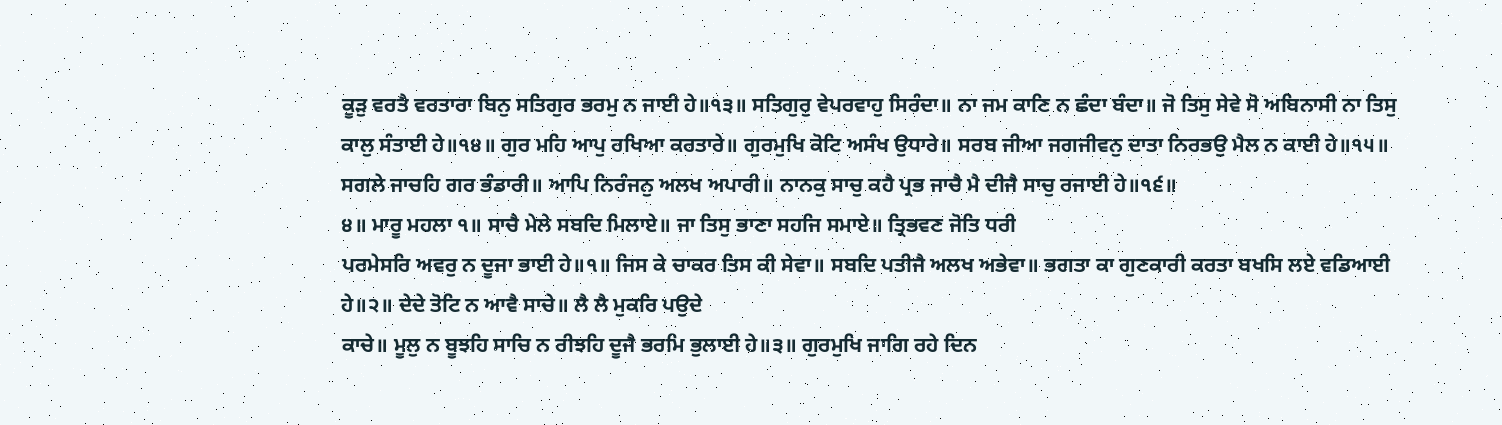ਕੂੜੁ ਵਰਤੈ ਵਰਤਾਰਾ ਬਿਨੁ ਸਤਿਗੁਰ ਭਰਮੁ ਨ ਜਾਈ ਹੇ॥੧੩॥ ਸਤਿਗੁਰੁ ਵੇਪਰਵਾਹੁ ਸਿਰੰਦਾ॥ ਨਾ ਜਮ ਕਾਣਿ ਨ ਛੰਦਾ ਬੰਦਾ॥ ਜੋ ਤਿਸੁ ਸੇਵੇ ਸੋ ਅਬਿਨਾਸੀ ਨਾ ਤਿਸੁ ਕਾਲੁ ਸੰਤਾਈ ਹੇ॥੧੪॥ ਗੁਰ ਮਹਿ ਆਪੁ ਰਖਿਆ ਕਰਤਾਰੇ॥ ਗੁਰਮੁਖਿ ਕੋਟਿ ਅਸੰਖ ਉਧਾਰੇ॥ ਸਰਬ ਜੀਆ ਜਗਜੀਵਨੁ ਦਾਤਾ ਨਿਰਭਉ ਮੈਲ ਨ ਕਾਈ ਹੇ॥੧੫॥ ਸਗਲੇ ਜਾਚਹਿ ਗਰ ਭੰਡਾਰੀ॥ ਆਪਿ ਨਿਰੰਜਨੁ ਅਲਖ ਅਪਾਰੀ॥ ਨਾਨਕੁ ਸਾਚੁ ਕਹੈ ਪ੍ਰਭ ਜਾਚੈ ਮੈ ਦੀਜੈ ਸਾਚੁ ਰਜਾਈ ਹੇ॥੧੬॥
੪॥ ਮਾਰੂ ਮਹਲਾ ੧॥ ਸਾਚੈ ਮੇਲੇ ਸਬਦਿ ਮਿਲਾਏ॥ ਜਾ ਤਿਸੁ ਭਾਣਾ ਸਹਜਿ ਸਮਾਏ॥ ਤ੍ਰਿਭਵਣ ਜੋਤਿ ਧਰੀ
ਪਰਮੇਸਰਿ ਅਵਰੁ ਨ ਦੂਜਾ ਭਾਈ ਹੇ॥੧॥ ਜਿਸ ਕੇ ਚਾਕਰ ਤਿਸ ਕੀ ਸੇਵਾ॥ ਸਬਦਿ ਪਤੀਜੈ ਅਲਖ ਅਭੇਵਾ॥ ਭਗਤਾ ਕਾ ਗੁਣਕਾਰੀ ਕਰਤਾ ਬਖਸਿ ਲਏ ਵਡਿਆਈ ਹੇ॥੨॥ ਦੇਦੇ ਤੋਟਿ ਨ ਆਵੈ ਸਾਚੇ॥ ਲੈ ਲੈ ਮੁਕਰਿ ਪਉਦੇ
ਕਾਚੇ॥ ਮੂਲੁ ਨ ਬੂਝਹਿ ਸਾਚਿ ਨ ਰੀਝਹਿ ਦੂਜੈ ਭਰਮਿ ਭੁਲਾਈ ਹੇ॥੩॥ ਗੁਰਮੁਖਿ ਜਾਗਿ ਰਹੇ ਦਿਨ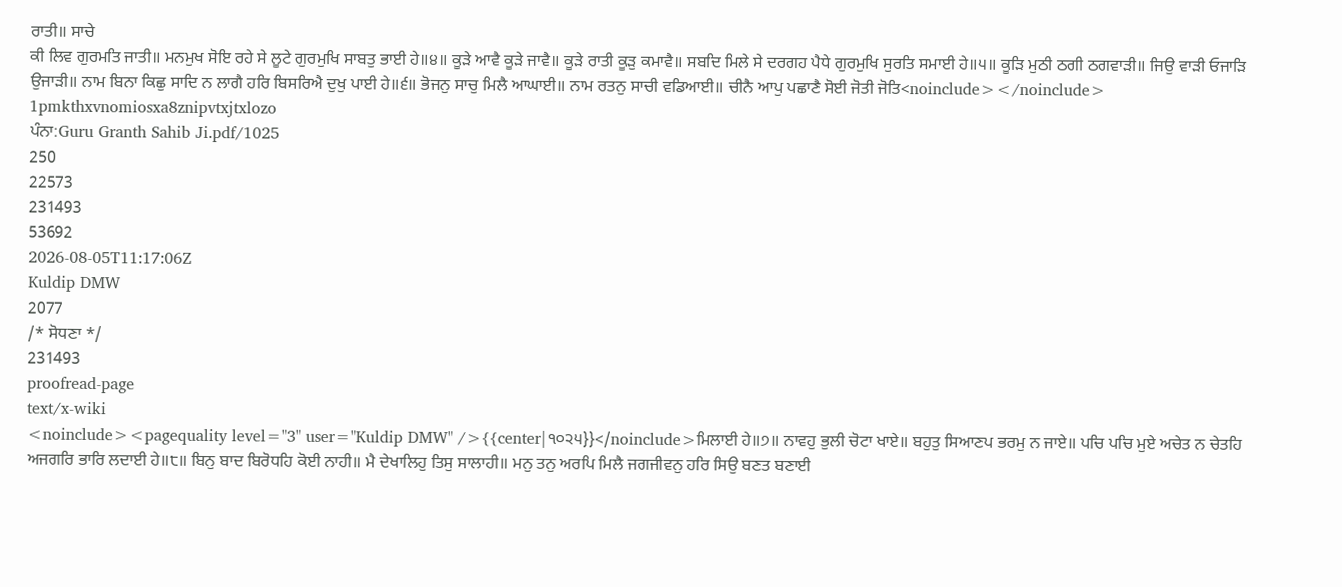ਰਾਤੀ॥ ਸਾਚੇ
ਕੀ ਲਿਵ ਗੁਰਮਤਿ ਜਾਤੀ॥ ਮਨਮੁਖ ਸੋਇ ਰਹੇ ਸੇ ਲੂਟੇ ਗੁਰਮੁਖਿ ਸਾਬਤੁ ਭਾਈ ਹੇ॥੪॥ ਕੂੜੇ ਆਵੈ ਕੂੜੇ ਜਾਵੈ॥ ਕੂੜੇ ਰਾਤੀ ਕੂੜੁ ਕਮਾਵੈ॥ ਸਬਦਿ ਮਿਲੇ ਸੇ ਦਰਗਹ ਪੈਧੇ ਗੁਰਮੁਖਿ ਸੁਰਤਿ ਸਮਾਈ ਹੇ॥੫॥ ਕੂੜਿ ਮੁਠੀ ਠਗੀ ਠਗਵਾੜੀ॥ ਜਿਉ ਵਾੜੀ ਓਜਾੜਿ ਉਜਾੜੀ॥ ਨਾਮ ਬਿਨਾ ਕਿਛੁ ਸਾਦਿ ਨ ਲਾਗੈ ਹਰਿ ਬਿਸਰਿਐ ਦੁਖੁ ਪਾਈ ਹੇ॥੬॥ ਭੋਜਨੁ ਸਾਚੁ ਮਿਲੈ ਆਘਾਈ॥ ਨਾਮ ਰਤਨੁ ਸਾਚੀ ਵਡਿਆਈ॥ ਚੀਨੈ ਆਪੁ ਪਛਾਣੈ ਸੋਈ ਜੋਤੀ ਜੋਤਿ<noinclude></noinclude>
1pmkthxvnomiosxa8znipvtxjtxlozo
ਪੰਨਾ:Guru Granth Sahib Ji.pdf/1025
250
22573
231493
53692
2026-08-05T11:17:06Z
Kuldip DMW
2077
/* ਸੋਧਣਾ */
231493
proofread-page
text/x-wiki
<noinclude><pagequality level="3" user="Kuldip DMW" />{{center|੧੦੨੫}}</noinclude>ਮਿਲਾਈ ਹੇ॥੭॥ ਨਾਵਹੁ ਭੁਲੀ ਚੋਟਾ ਖਾਏ॥ ਬਹੁਤੁ ਸਿਆਣਪ ਭਰਮੁ ਨ ਜਾਏ॥ ਪਚਿ ਪਚਿ ਮੁਏ ਅਚੇਤ ਨ ਚੇਤਹਿ ਅਜਗਰਿ ਭਾਰਿ ਲਦਾਈ ਹੇ॥੮॥ ਬਿਨੁ ਬਾਦ ਬਿਰੋਧਹਿ ਕੋਈ ਨਾਹੀ॥ ਮੈ ਦੇਖਾਲਿਹੁ ਤਿਸੁ ਸਾਲਾਹੀ॥ ਮਨੁ ਤਨੁ ਅਰਪਿ ਮਿਲੈ ਜਗਜੀਵਨੁ ਹਰਿ ਸਿਉ ਬਣਤ ਬਣਾਈ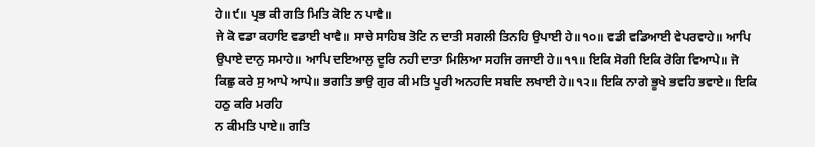ਹੇ॥੯॥ ਪ੍ਰਭ ਕੀ ਗਤਿ ਮਿਤਿ ਕੋਇ ਨ ਪਾਵੈ॥
ਜੇ ਕੋ ਵਡਾ ਕਹਾਇ ਵਡਾਈ ਖਾਵੈ॥ ਸਾਚੇ ਸਾਹਿਬ ਤੋਟਿ ਨ ਦਾਤੀ ਸਗਲੀ ਤਿਨਹਿ ਉਪਾਈ ਹੇ॥੧੦॥ ਵਡੀ ਵਡਿਆਈ ਵੇਪਰਵਾਹੇ॥ ਆਪਿ ਉਪਾਏ ਦਾਨੁ ਸਮਾਹੇ॥ ਆਪਿ ਦਇਆਲੁ ਦੂਰਿ ਨਹੀ ਦਾਤਾ ਮਿਲਿਆ ਸਹਜਿ ਰਜਾਈ ਹੇ॥੧੧॥ ਇਕਿ ਸੋਗੀ ਇਕਿ ਰੋਗਿ ਵਿਆਪੇ॥ ਜੋ ਕਿਛੁ ਕਰੇ ਸੁ ਆਪੇ ਆਪੇ॥ ਭਗਤਿ ਭਾਉ ਗੁਰ ਕੀ ਮਤਿ ਪੂਰੀ ਅਨਹਦਿ ਸਬਦਿ ਲਖਾਈ ਹੇ॥੧੨॥ ਇਕਿ ਨਾਗੇ ਭੂਖੇ ਭਵਹਿ ਭਵਾਏ॥ ਇਕਿ ਹਠੁ ਕਰਿ ਮਰਹਿ
ਨ ਕੀਮਤਿ ਪਾਏ॥ ਗਤਿ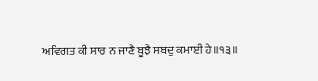ਅਵਿਗਤ ਕੀ ਸਾਰ ਨ ਜਾਣੈ ਬੂਝੈ ਸਬਦੁ ਕਮਾਈ ਹੇ॥੧੩॥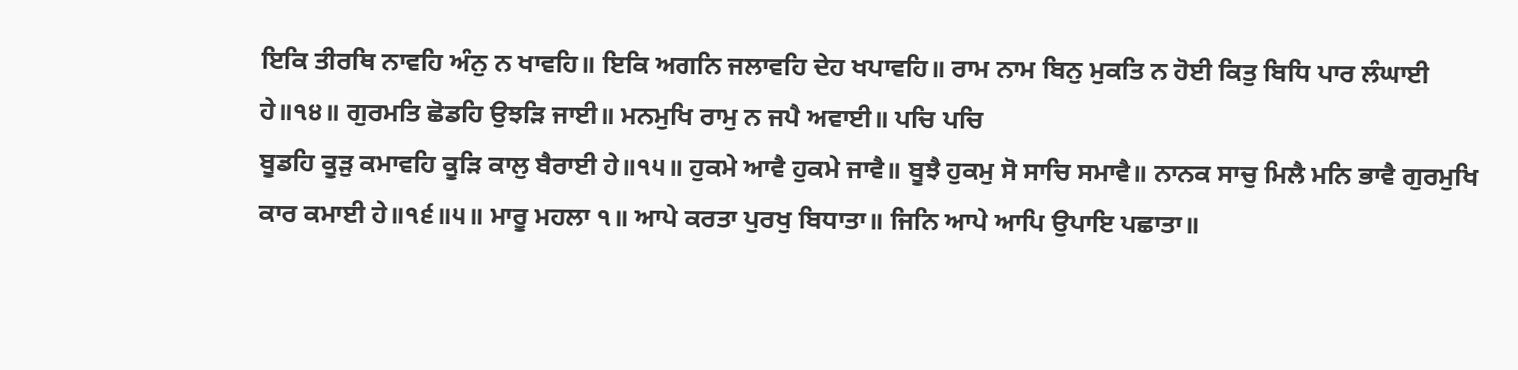ਇਕਿ ਤੀਰਥਿ ਨਾਵਹਿ ਅੰਨੁ ਨ ਖਾਵਹਿ॥ ਇਕਿ ਅਗਨਿ ਜਲਾਵਹਿ ਦੇਹ ਖਪਾਵਹਿ॥ ਰਾਮ ਨਾਮ ਬਿਨੁ ਮੁਕਤਿ ਨ ਹੋਈ ਕਿਤੁ ਬਿਧਿ ਪਾਰ ਲੰਘਾਈ ਹੇ॥੧੪॥ ਗੁਰਮਤਿ ਛੋਡਹਿ ਉਝੜਿ ਜਾਈ॥ ਮਨਮੁਖਿ ਰਾਮੁ ਨ ਜਪੈ ਅਵਾਈ॥ ਪਚਿ ਪਚਿ
ਬੂਡਹਿ ਕੂੜੁ ਕਮਾਵਹਿ ਕੂੜਿ ਕਾਲੁ ਬੈਰਾਈ ਹੇ॥੧੫॥ ਹੁਕਮੇ ਆਵੈ ਹੁਕਮੇ ਜਾਵੈ॥ ਬੂਝੈ ਹੁਕਮੁ ਸੋ ਸਾਚਿ ਸਮਾਵੈ॥ ਨਾਨਕ ਸਾਚੁ ਮਿਲੈ ਮਨਿ ਭਾਵੈ ਗੁਰਮੁਖਿ ਕਾਰ ਕਮਾਈ ਹੇ॥੧੬॥੫॥ ਮਾਰੂ ਮਹਲਾ ੧॥ ਆਪੇ ਕਰਤਾ ਪੁਰਖੁ ਬਿਧਾਤਾ॥ ਜਿਨਿ ਆਪੇ ਆਪਿ ਉਪਾਇ ਪਛਾਤਾ॥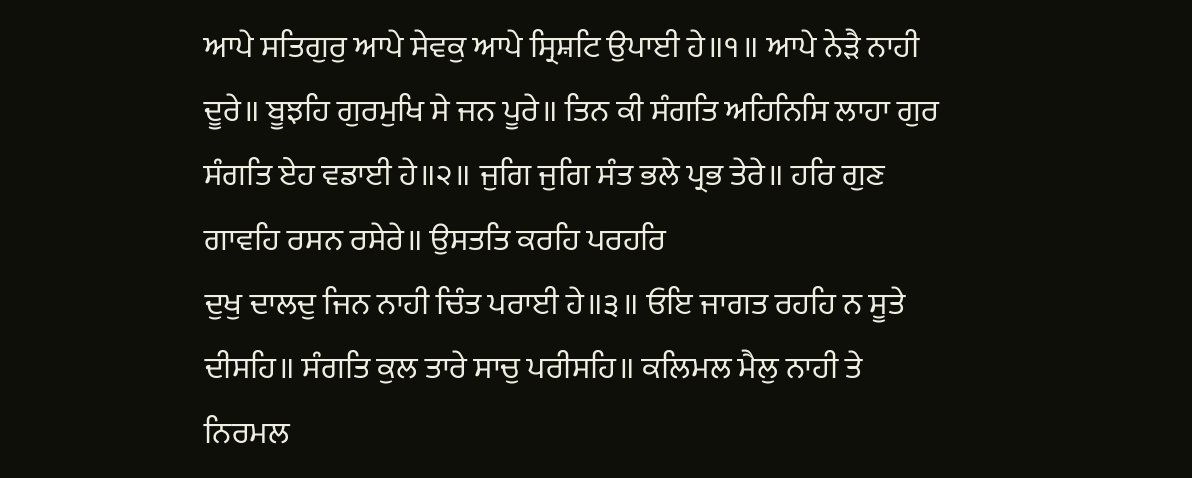ਆਪੇ ਸਤਿਗੁਰੁ ਆਪੇ ਸੇਵਕੁ ਆਪੇ ਸ੍ਰਿਸ਼ਟਿ ਉਪਾਈ ਹੇ॥੧॥ ਆਪੇ ਨੇੜੈ ਨਾਹੀ ਦੂਰੇ॥ ਬੂਝਹਿ ਗੁਰਮੁਖਿ ਸੇ ਜਨ ਪੂਰੇ॥ ਤਿਨ ਕੀ ਸੰਗਤਿ ਅਹਿਨਿਸਿ ਲਾਹਾ ਗੁਰ ਸੰਗਤਿ ਏਹ ਵਡਾਈ ਹੇ॥੨॥ ਜੁਗਿ ਜੁਗਿ ਸੰਤ ਭਲੇ ਪ੍ਰਭ ਤੇਰੇ॥ ਹਰਿ ਗੁਣ ਗਾਵਹਿ ਰਸਨ ਰਸੇਰੇ॥ ਉਸਤਤਿ ਕਰਹਿ ਪਰਹਰਿ
ਦੁਖੁ ਦਾਲਦੁ ਜਿਨ ਨਾਹੀ ਚਿੰਤ ਪਰਾਈ ਹੇ॥੩॥ ਓਇ ਜਾਗਤ ਰਹਹਿ ਨ ਸੂਤੇ ਦੀਸਹਿ॥ ਸੰਗਤਿ ਕੁਲ ਤਾਰੇ ਸਾਚੁ ਪਰੀਸਹਿ॥ ਕਲਿਮਲ ਮੈਲੁ ਨਾਹੀ ਤੇ ਨਿਰਮਲ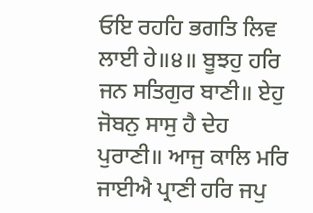ਓਇ ਰਹਹਿ ਭਗਤਿ ਲਿਵ ਲਾਈ ਹੇ॥੪॥ ਬੂਝਹੁ ਹਰਿ ਜਨ ਸਤਿਗੁਰ ਬਾਣੀ॥ ਏਹੁ ਜੋਬਨੁ ਸਾਸੁ ਹੈ ਦੇਹ ਪੁਰਾਣੀ॥ ਆਜੁ ਕਾਲਿ ਮਰਿ ਜਾਈਐ ਪ੍ਰਾਣੀ ਹਰਿ ਜਪੁ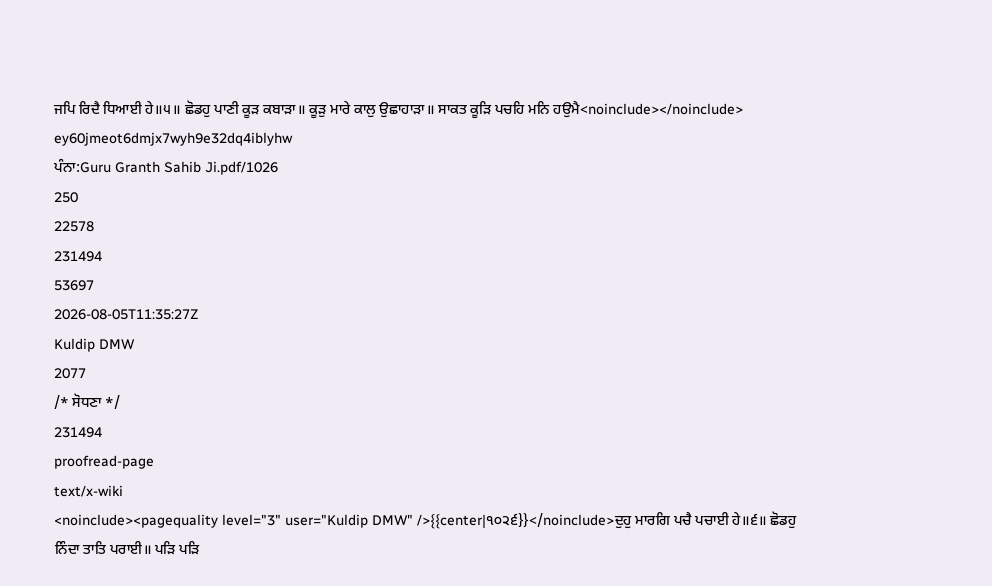ਜਪਿ ਰਿਦੈ ਧਿਆਈ ਹੇ॥੫॥ ਛੋਡਹੁ ਪਾਣੀ ਕੂੜ ਕਬਾੜਾ॥ ਕੂੜੁ ਮਾਰੇ ਕਾਲੁ ਉਛਾਹਾੜਾ॥ ਸਾਕਤ ਕੂੜਿ ਪਚਹਿ ਮਨਿ ਹਉਮੈ<noinclude></noinclude>
ey60jmeot6dmjx7wyh9e32dq4iblyhw
ਪੰਨਾ:Guru Granth Sahib Ji.pdf/1026
250
22578
231494
53697
2026-08-05T11:35:27Z
Kuldip DMW
2077
/* ਸੋਧਣਾ */
231494
proofread-page
text/x-wiki
<noinclude><pagequality level="3" user="Kuldip DMW" />{{center|੧੦੨੬}}</noinclude>ਦੁਹੁ ਮਾਰਗਿ ਪਚੈ ਪਚਾਈ ਹੇ॥੬॥ ਛੋਡਹੁ ਨਿੰਦਾ ਤਾਤਿ ਪਰਾਈ॥ ਪੜਿ ਪੜਿ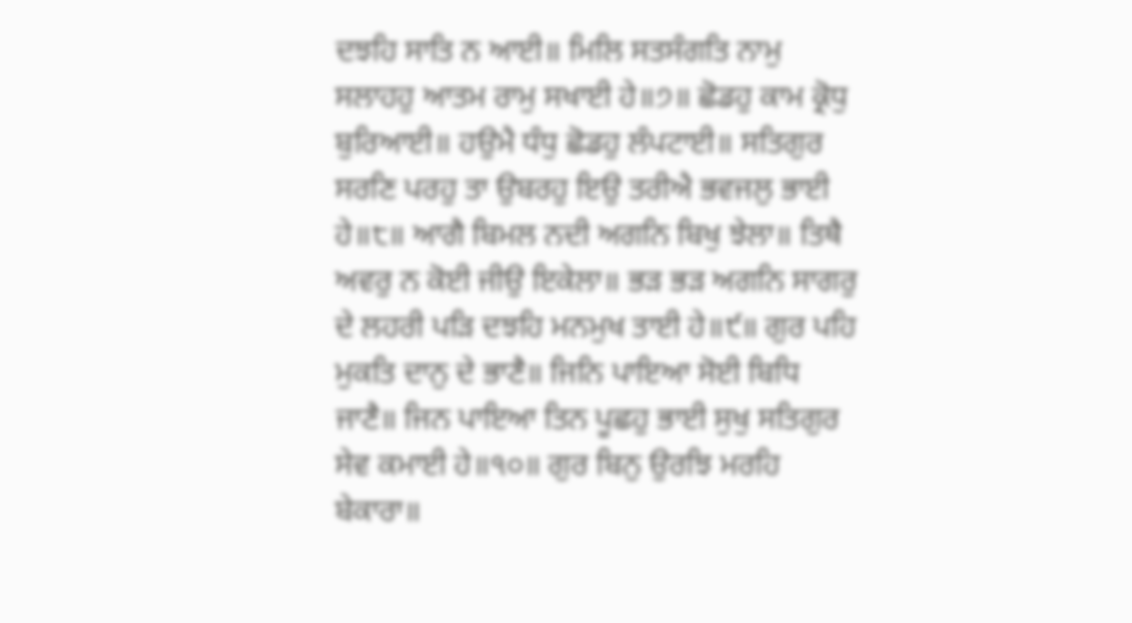ਦਝਹਿ ਸਾਤਿ ਨ ਆਈ॥ ਮਿਲਿ ਸਤਸੰਗਤਿ ਨਾਮੁ ਸਲਾਹਹੁ ਆਤਮ ਰਾਮੁ ਸਖਾਈ ਹੇ॥੭॥ ਛੋਡਹੁ ਕਾਮ ਕ੍ਰੋਧੁ ਬੁਰਿਆਈ॥ ਹਉਮੈ ਧੰਧੁ ਛੋਡਹੁ ਲੰਪਟਾਈ॥ ਸਤਿਗੁਰ ਸਰਣਿ ਪਰਹੁ ਤਾ ਉਬਰਹੁ ਇਉ ਤਰੀਐ ਭਵਜਲੁ ਭਾਈ ਹੇ॥੮॥ ਆਗੈ ਬਿਮਲ ਨਦੀ ਅਗਨਿ ਬਿਖੁ ਝੇਲਾ॥ ਤਿਥੈ ਅਵਰੁ ਨ ਕੋਈ ਜੀਉ ਇਕੇਲਾ॥ ਭੜ ਭੜ ਅਗਨਿ ਸਾਗਰੁ ਦੇ ਲਹਰੀ ਪੜਿ ਦਝਹਿ ਮਨਮੁਖ ਤਾਈ ਹੇ॥੯॥ ਗੁਰ ਪਹਿ ਮੁਕਤਿ ਦਾਨੁ ਦੇ ਭਾਣੈ॥ ਜਿਨਿ ਪਾਇਆ ਸੋਈ ਬਿਧਿ ਜਾਣੈ॥ ਜਿਨ ਪਾਇਆ ਤਿਨ ਪੂਛਹੁ ਭਾਈ ਸੁਖੁ ਸਤਿਗੁਰ ਸੇਵ ਕਮਾਈ ਹੇ॥੧੦॥ ਗੁਰ ਬਿਨੁ ਉਰਝਿ ਮਰਹਿ ਬੇਕਾਰਾ॥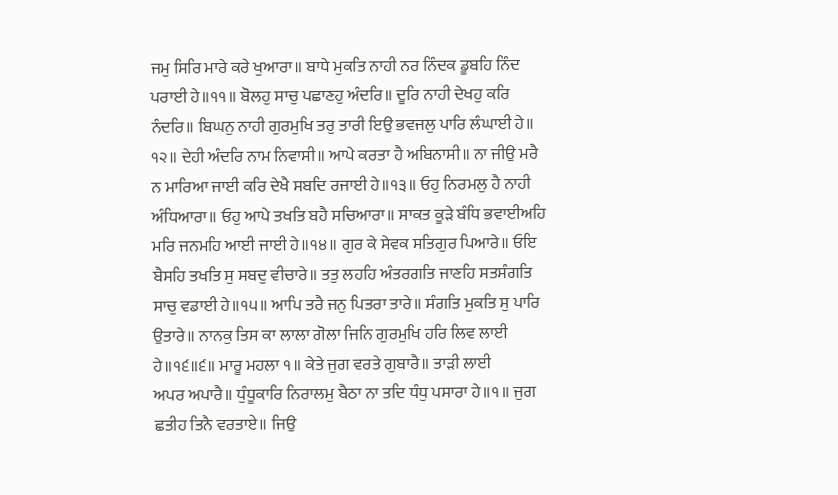ਜਮੁ ਸਿਰਿ ਮਾਰੇ ਕਰੇ ਖੁਆਰਾ॥ ਬਾਧੇ ਮੁਕਤਿ ਨਾਹੀ ਨਰ ਨਿੰਦਕ ਡੂਬਹਿ ਨਿੰਦ ਪਰਾਈ ਹੇ॥੧੧॥ ਬੋਲਹੁ ਸਾਚੁ ਪਛਾਣਹੁ ਅੰਦਰਿ॥ ਦੂਰਿ ਨਾਹੀ ਦੇਖਹੁ ਕਰਿ ਨੰਦਰਿ॥ ਬਿਘਨੁ ਨਾਹੀ ਗੁਰਮੁਖਿ ਤਰੁ ਤਾਰੀ ਇਉ ਭਵਜਲੁ ਪਾਰਿ ਲੰਘਾਈ ਹੇ॥ ੧੨॥ ਦੇਹੀ ਅੰਦਰਿ ਨਾਮ ਨਿਵਾਸੀ॥ ਆਪੇ ਕਰਤਾ ਹੈ ਅਬਿਨਾਸੀ॥ ਨਾ ਜੀਉ ਮਰੈ ਨ ਮਾਰਿਆ ਜਾਈ ਕਰਿ ਦੇਖੈ ਸਬਦਿ ਰਜਾਈ ਹੇ॥੧੩॥ ਓਹੁ ਨਿਰਮਲੁ ਹੈ ਨਾਹੀ ਅੰਧਿਆਰਾ॥ ਓਹੁ ਆਪੇ ਤਖਤਿ ਬਹੈ ਸਚਿਆਰਾ॥ ਸਾਕਤ ਕੂੜੇ ਬੰਧਿ ਭਵਾਈਅਹਿ ਮਰਿ ਜਨਮਹਿ ਆਈ ਜਾਈ ਹੇ॥੧੪॥ ਗੁਰ ਕੇ ਸੇਵਕ ਸਤਿਗੁਰ ਪਿਆਰੇ॥ ਓਇ ਬੈਸਹਿ ਤਖਤਿ ਸੁ ਸਬਦੁ ਵੀਚਾਰੇ॥ ਤਤੁ ਲਹਹਿ ਅੰਤਰਗਤਿ ਜਾਣਹਿ ਸਤਸੰਗਤਿ ਸਾਚੁ ਵਡਾਈ ਹੇ॥੧੫॥ ਆਪਿ ਤਰੈ ਜਨੁ ਪਿਤਰਾ ਤਾਰੇ॥ ਸੰਗਤਿ ਮੁਕਤਿ ਸੁ ਪਾਰਿ ਉਤਾਰੇ॥ ਨਾਨਕੁ ਤਿਸ ਕਾ ਲਾਲਾ ਗੋਲਾ ਜਿਨਿ ਗੁਰਮੁਖਿ ਹਰਿ ਲਿਵ ਲਾਈ ਹੇ॥੧੬॥੬॥ ਮਾਰੂ ਮਹਲਾ ੧॥ ਕੇਤੇ ਜੁਗ ਵਰਤੇ ਗੁਬਾਰੈ॥ ਤਾੜੀ ਲਾਈ
ਅਪਰ ਅਪਾਰੈ॥ ਧੁੰਧੂਕਾਰਿ ਨਿਰਾਲਮੁ ਬੈਠਾ ਨਾ ਤਦਿ ਧੰਧੁ ਪਸਾਰਾ ਹੇ॥੧॥ ਜੁਗ ਛਤੀਹ ਤਿਨੈ ਵਰਤਾਏ॥ ਜਿਉ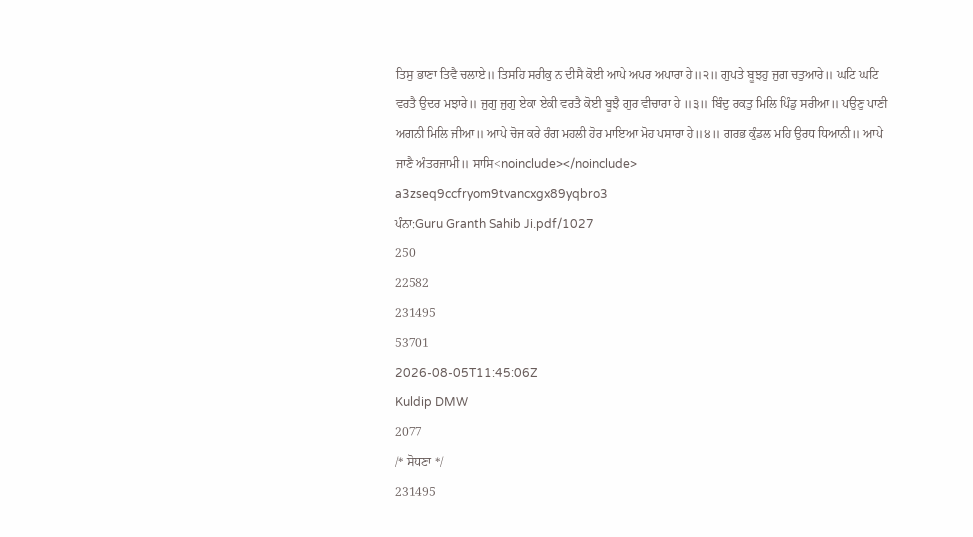ਤਿਸੁ ਭਾਣਾ ਤਿਵੈ ਚਲਾਏ॥ ਤਿਸਹਿ ਸਰੀਕੁ ਨ ਦੀਸੈ ਕੋਈ ਆਪੇ ਅਪਰ ਅਪਾਰਾ ਹੇ॥੨॥ ਗੁਪਤੇ ਬੂਝਹੁ ਜੁਗ ਚਤੁਆਰੇ॥ ਘਟਿ ਘਟਿ ਵਰਤੈ ਉਦਰ ਮਝਾਰੇ॥ ਜੁਗੁ ਜੁਗੁ ਏਕਾ ਏਕੀ ਵਰਤੈ ਕੋਈ ਬੂਝੈ ਗੁਰ ਵੀਚਾਰਾ ਹੇ ॥੩॥ ਬਿੰਦੁ ਰਕਤੁ ਮਿਲਿ ਪਿੰਡੁ ਸਰੀਆ॥ ਪਉਣੁ ਪਾਣੀ ਅਗਨੀ ਮਿਲਿ ਜੀਆ॥ ਆਪੇ ਚੋਜ ਕਰੇ ਰੰਗ ਮਹਲੀ ਹੋਰ ਮਾਇਆ ਮੋਹ ਪਸਾਰਾ ਹੇ॥੪॥ ਗਰਭ ਕੁੰਡਲ ਮਹਿ ਉਰਧ ਧਿਆਨੀ॥ ਆਪੇ ਜਾਣੈ ਅੰਤਰਜਾਮੀ॥ ਸਾਸਿ<noinclude></noinclude>
a3zseq9ccfryom9tvancxgx89yqbro3
ਪੰਨਾ:Guru Granth Sahib Ji.pdf/1027
250
22582
231495
53701
2026-08-05T11:45:06Z
Kuldip DMW
2077
/* ਸੋਧਣਾ */
231495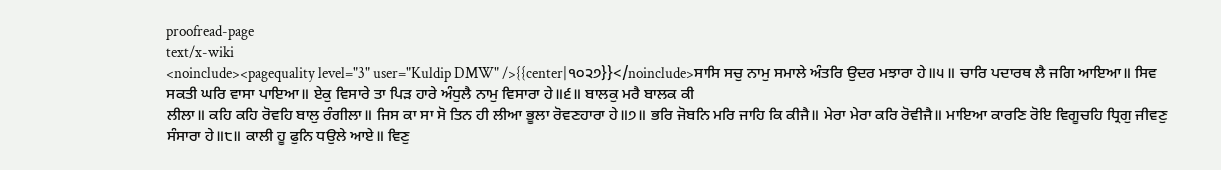proofread-page
text/x-wiki
<noinclude><pagequality level="3" user="Kuldip DMW" />{{center|੧੦੨੭}}</noinclude>ਸਾਸਿ ਸਚੁ ਨਾਮੁ ਸਮਾਲੇ ਅੰਤਰਿ ਉਦਰ ਮਝਾਰਾ ਹੇ॥੫॥ ਚਾਰਿ ਪਦਾਰਥ ਲੈ ਜਗਿ ਆਇਆ॥ ਸਿਵ ਸਕਤੀ ਘਰਿ ਵਾਸਾ ਪਾਇਆ॥ ਏਕੁ ਵਿਸਾਰੇ ਤਾ ਪਿੜ ਹਾਰੇ ਅੰਧੁਲੈ ਨਾਮੁ ਵਿਸਾਰਾ ਹੇ॥੬॥ ਬਾਲਕੁ ਮਰੈ ਬਾਲਕ ਕੀ
ਲੀਲਾ॥ ਕਹਿ ਕਹਿ ਰੋਵਹਿ ਬਾਲੁ ਰੰਗੀਲਾ॥ ਜਿਸ ਕਾ ਸਾ ਸੋ ਤਿਨ ਹੀ ਲੀਆ ਭੂਲਾ ਰੋਵਣਹਾਰਾ ਹੇ॥੭॥ ਭਰਿ ਜੋਬਨਿ ਮਰਿ ਜਾਹਿ ਕਿ ਕੀਜੈ॥ ਮੇਰਾ ਮੇਰਾ ਕਰਿ ਰੋਵੀਜੈ॥ ਮਾਇਆ ਕਾਰਣਿ ਰੋਇ ਵਿਗੂਚਹਿ ਧ੍ਰਿਗੁ ਜੀਵਣੁ ਸੰਸਾਰਾ ਹੇ॥੮॥ ਕਾਲੀ ਹੂ ਫੁਨਿ ਧਉਲੇ ਆਏ॥ ਵਿਣੁ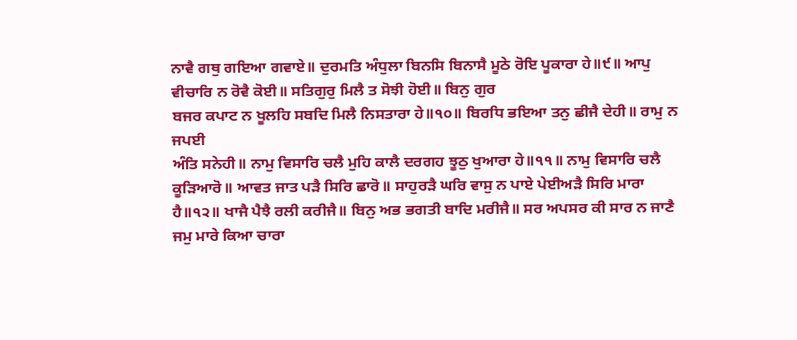ਨਾਵੈ ਗਥੁ ਗਇਆ ਗਵਾਏ॥ ਦੁਰਮਤਿ ਅੰਧੁਲਾ ਬਿਨਸਿ ਬਿਨਾਸੈ ਮੂਠੇ ਰੋਇ ਪੂਕਾਰਾ ਹੇ॥੯॥ ਆਪੁ ਵੀਚਾਰਿ ਨ ਰੋਵੈ ਕੋਈ॥ ਸਤਿਗੁਰੁ ਮਿਲੈ ਤ ਸੋਝੀ ਹੋਈ॥ ਬਿਨੁ ਗੁਰ
ਬਜਰ ਕਪਾਟ ਨ ਖੂਲਹਿ ਸਬਦਿ ਮਿਲੈ ਨਿਸਤਾਰਾ ਹੇ॥੧੦॥ ਬਿਰਧਿ ਭਇਆ ਤਨੁ ਛੀਜੈ ਦੇਹੀ॥ ਰਾਮੁ ਨ ਜਪਈ
ਅੰਤਿ ਸਨੇਹੀ॥ ਨਾਮੁ ਵਿਸਾਰਿ ਚਲੈ ਮੁਹਿ ਕਾਲੈ ਦਰਗਹ ਝੂਠੁ ਖੁਆਰਾ ਹੇ॥੧੧॥ ਨਾਮੁ ਵਿਸਾਰਿ ਚਲੈ ਕੂੜਿਆਰੋ॥ ਆਵਤ ਜਾਤ ਪੜੈ ਸਿਰਿ ਛਾਰੋ॥ ਸਾਹੁਰੜੈ ਘਰਿ ਵਾਸੁ ਨ ਪਾਏ ਪੇਈਅੜੈ ਸਿਰਿ ਮਾਰਾ ਹੈ॥੧੨॥ ਖਾਜੈ ਪੈਝੈ ਰਲੀ ਕਰੀਜੈ॥ ਬਿਨੁ ਅਭ ਭਗਤੀ ਬਾਦਿ ਮਰੀਜੈ॥ ਸਰ ਅਪਸਰ ਕੀ ਸਾਰ ਨ ਜਾਣੈ ਜਮੁ ਮਾਰੇ ਕਿਆ ਚਾਰਾ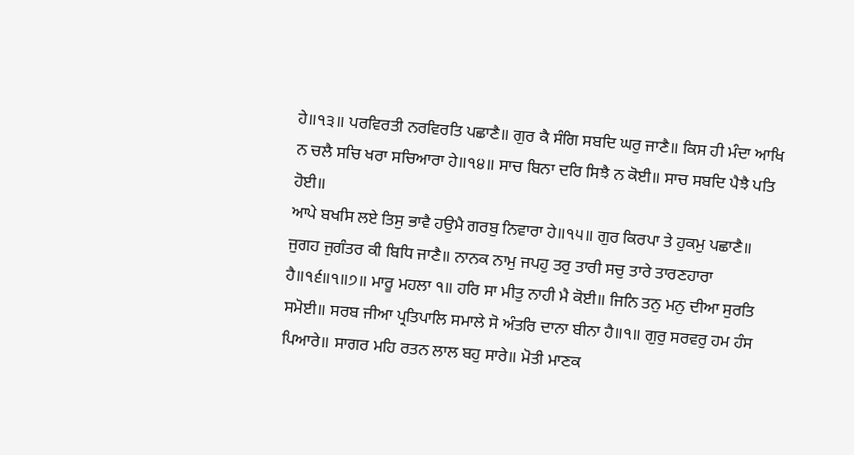ਹੇ॥੧੩॥ ਪਰਵਿਰਤੀ ਨਰਵਿਰਤਿ ਪਛਾਣੈ॥ ਗੁਰ ਕੈ ਸੰਗਿ ਸਬਦਿ ਘਰੁ ਜਾਣੈ॥ ਕਿਸ ਹੀ ਮੰਦਾ ਆਖਿ
ਨ ਚਲੈ ਸਚਿ ਖਰਾ ਸਚਿਆਰਾ ਹੇ॥੧੪॥ ਸਾਚ ਬਿਨਾ ਦਰਿ ਸਿਝੈ ਨ ਕੋਈ॥ ਸਾਚ ਸਬਦਿ ਪੈਝੈ ਪਤਿ ਹੋਈ॥
ਆਪੇ ਬਖਸਿ ਲਏ ਤਿਸੁ ਭਾਵੈ ਹਉਮੈ ਗਰਬੁ ਨਿਵਾਰਾ ਹੇ॥੧੫॥ ਗੁਰ ਕਿਰਪਾ ਤੇ ਹੁਕਮੁ ਪਛਾਣੈ॥ ਜੁਗਹ ਜੁਗੰਤਰ ਕੀ ਬਿਧਿ ਜਾਣੈ॥ ਨਾਨਕ ਨਾਮੁ ਜਪਹੁ ਤਰੁ ਤਾਰੀ ਸਚੁ ਤਾਰੇ ਤਾਰਣਹਾਰਾ ਹੈ॥੧੬॥੧॥੭॥ ਮਾਰੂ ਮਹਲਾ ੧॥ ਹਰਿ ਸਾ ਮੀਤੁ ਨਾਹੀ ਮੈ ਕੋਈ॥ ਜਿਨਿ ਤਨੁ ਮਨੁ ਦੀਆ ਸੁਰਤਿ ਸਮੋਈ॥ ਸਰਬ ਜੀਆ ਪ੍ਰਤਿਪਾਲਿ ਸਮਾਲੇ ਸੋ ਅੰਤਰਿ ਦਾਨਾ ਬੀਨਾ ਹੈ॥੧॥ ਗੁਰੁ ਸਰਵਰੁ ਹਮ ਹੰਸ ਪਿਆਰੇ॥ ਸਾਗਰ ਮਹਿ ਰਤਨ ਲਾਲ ਬਹੁ ਸਾਰੇ॥ ਮੋਤੀ ਮਾਣਕ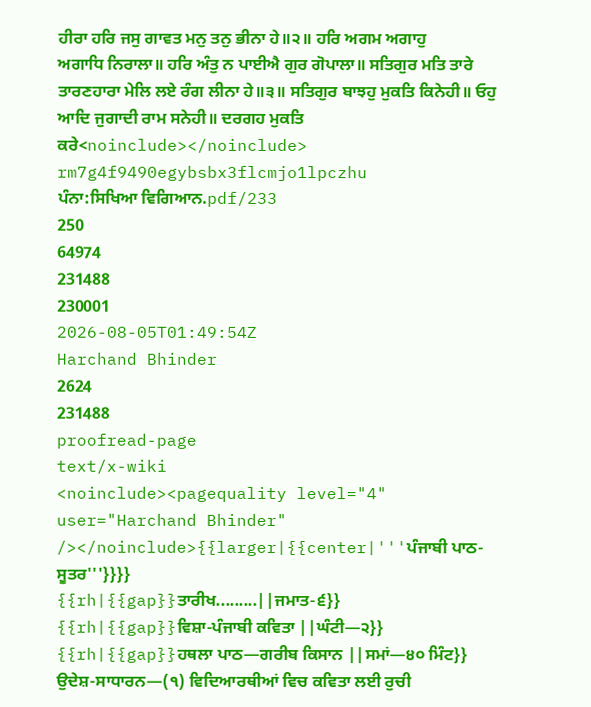ਹੀਰਾ ਹਰਿ ਜਸੁ ਗਾਵਤ ਮਨੁ ਤਨੁ ਭੀਨਾ ਹੇ॥੨॥ ਹਰਿ ਅਗਮ ਅਗਾਹੁ
ਅਗਾਧਿ ਨਿਰਾਲਾ॥ ਹਰਿ ਅੰਤੁ ਨ ਪਾਈਐ ਗੁਰ ਗੋਪਾਲਾ॥ ਸਤਿਗੁਰ ਮਤਿ ਤਾਰੇ ਤਾਰਣਹਾਰਾ ਮੇਲਿ ਲਏ ਰੰਗ ਲੀਨਾ ਹੇ॥੩॥ ਸਤਿਗੁਰ ਬਾਝਹੁ ਮੁਕਤਿ ਕਿਨੇਹੀ॥ ਓਹੁ ਆਦਿ ਜੁਗਾਦੀ ਰਾਮ ਸਨੇਹੀ॥ ਦਰਗਹ ਮੁਕਤਿ ਕਰੇ<noinclude></noinclude>
rm7g4f9490egybsbx3flcmjo1lpczhu
ਪੰਨਾ:ਸਿਖਿਆ ਵਿਗਿਆਨ.pdf/233
250
64974
231488
230001
2026-08-05T01:49:54Z
Harchand Bhinder
2624
231488
proofread-page
text/x-wiki
<noinclude><pagequality level="4" user="Harchand Bhinder" /></noinclude>{{larger|{{center|'''ਪੰਜਾਬੀ ਪਾਠ-ਸੂਤਰ'''}}}}
{{rh|{{gap}}ਤਾਰੀਖ.........||ਜਮਾਤ-੬}}
{{rh|{{gap}}ਵਿਸ਼ਾ-ਪੰਜਾਬੀ ਕਵਿਤਾ ||ਘੰਟੀ—੨}}
{{rh|{{gap}}ਹਥਲਾ ਪਾਠ—ਗਰੀਬ ਕਿਸਾਨ ||ਸਮਾਂ—੪੦ ਮਿੰਟ}}
ਉਦੇਸ਼-ਸਾਧਾਰਨ—(੧) ਵਿਦਿਆਰਥੀਆਂ ਵਿਚ ਕਵਿਤਾ ਲਈ ਰੁਚੀ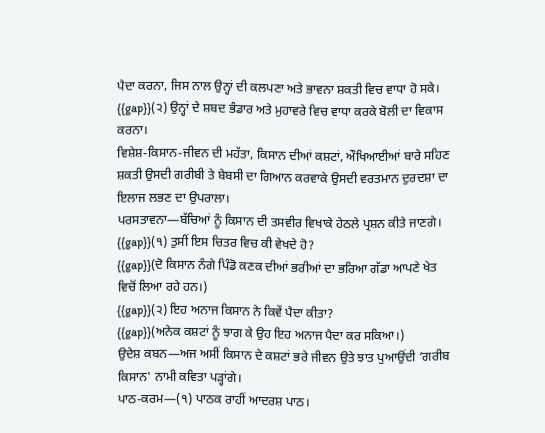ਪੈਦਾ ਕਰਨਾ, ਜਿਸ ਨਾਲ ਉਨ੍ਹਾਂ ਦੀ ਕਲਪਣਾ ਅਤੇ ਭਾਵਨਾ ਸ਼ਕਤੀ ਵਿਚ ਵਾਧਾ ਹੋ ਸਕੇ।
{{gap}}(੨) ਉਨ੍ਹਾਂ ਦੇ ਸ਼ਬਦ ਭੰਡਾਰ ਅਤੇ ਮੁਹਾਵਰੇ ਵਿਚ ਵਾਧਾ ਕਰਕੇ ਬੋਲੀ ਦਾ ਵਿਕਾਸ ਕਰਨਾ।
ਵਿਸ਼ੇਸ਼-ਕਿਸਾਨ-ਜੀਵਨ ਦੀ ਮਹੱਤਾ, ਕਿਸਾਨ ਦੀਆਂ ਕਸ਼ਟਾਂ, ਔਖਿਆਈਆਂ ਬਾਰੇ ਸਹਿਣ ਸ਼ਕਤੀ ਉਸਦੀ ਗਰੀਬੀ ਤੇ ਬੇਬਸੀ ਦਾ ਗਿਆਨ ਕਰਵਾਕੇ ਉਸਦੀ ਵਰਤਮਾਨ ਦੁਰਦਸ਼ਾ ਦਾ ਇਲਾਜ ਲਭਣ ਦਾ ਉਪਰਾਲਾ।
ਪਰਸਤਾਵਨਾ—ਬੱਚਿਆਂ ਨੂੰ ਕਿਸਾਨ ਦੀ ਤਸਵੀਰ ਵਿਖਾਕੇ ਹੇਠਲੇ ਪ੍ਰਸ਼ਨ ਕੀਤੇ ਜਾਣਗੇ।
{{gap}}(੧) ਤੁਸੀਂ ਇਸ ਚਿਤਰ ਵਿਚ ਕੀ ਵੇਖਦੇ ਹੋ?
{{gap}}(ਦੋ ਕਿਸਾਨ ਨੰਗੇ ਪਿੰਡੋ ਕਣਕ ਦੀਆਂ ਭਰੀਆਂ ਦਾ ਭਰਿਆ ਗੱਡਾ ਆਪਣੇ ਖੇਤ ਵਿਚੋਂ ਲਿਆ ਰਹੇ ਹਨ।)
{{gap}}(੨) ਇਹ ਅਨਾਜ ਕਿਸਾਨ ਨੇ ਕਿਵੇਂ ਪੈਦਾ ਕੀਤਾ?
{{gap}}(ਅਨੇਕ ਕਸ਼ਟਾਂ ਨੂੰ ਝਾਗ ਕੇ ਉਹ ਇਹ ਅਨਾਜ ਪੈਦਾ ਕਰ ਸਕਿਆ।)
ਉਦੇਸ਼ ਕਬਨ—ਅਜ ਅਸੀਂ ਕਿਸਾਨ ਦੇ ਕਸ਼ਟਾਂ ਭਰੇ ਜੀਵਨ ਉਤੇ ਝਾਤ ਪੁਆਉਂਦੀ ‘ਗਰੀਬ ਕਿਸਾਨ' ਨਾਮੀ ਕਵਿਤਾ ਪੜ੍ਹਾਂਗੇ।
ਪਾਠ-ਕਰਮ—(੧) ਪਾਠਕ ਰਾਹੀਂ ਆਦਰਸ਼ ਪਾਠ।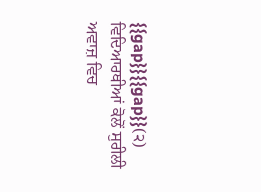{{gap}}{{gap}}(੨) ਵਿਦਿਆਰਥੀਆਂ ਕੋਲੋਂ ਸੁਰੀਲੀ ਅਵਾਜ਼ ਵਿਚ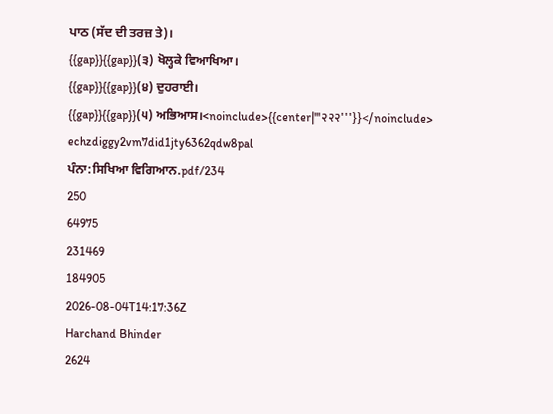ਪਾਠ (ਸੱਦ ਦੀ ਤਰਜ਼ ਤੇ)।
{{gap}}{{gap}}(੩) ਖੋਲ੍ਹਕੇ ਵਿਆਖਿਆ।
{{gap}}{{gap}}(੪) ਦੁਹਰਾਈ।
{{gap}}{{gap}}(੫) ਅਭਿਆਸ।<noinclude>{{center|'''२२२'''}}</noinclude>
echzdiggy2vm7did1jty6362qdw8pal
ਪੰਨਾ:ਸਿਖਿਆ ਵਿਗਿਆਨ.pdf/234
250
64975
231469
184905
2026-08-04T14:17:36Z
Harchand Bhinder
2624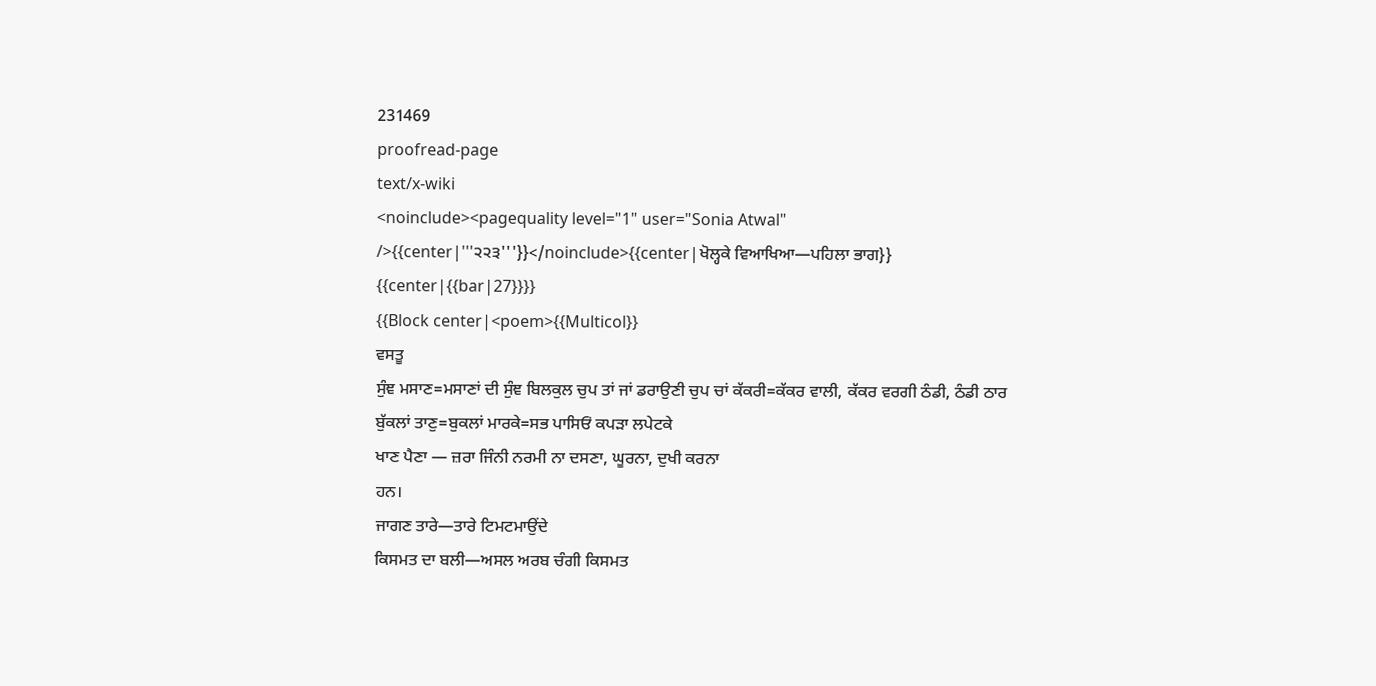231469
proofread-page
text/x-wiki
<noinclude><pagequality level="1" user="Sonia Atwal" />{{center|'''੨੨੩'''}}</noinclude>{{center|ਖੋਲ੍ਹਕੇ ਵਿਆਖਿਆ—ਪਹਿਲਾ ਭਾਗ}}
{{center|{{bar|27}}}}
{{Block center|<poem>{{Multicol}}
ਵਸਤੂ
ਸੁੰਞ ਮਸਾਣ=ਮਸਾਣਾਂ ਦੀ ਸੁੰਞ ਬਿਲਕੁਲ ਚੁਪ ਤਾਂ ਜਾਂ ਡਰਾਉਣੀ ਚੁਪ ਚਾਂ ਕੱਕਰੀ=ਕੱਕਰ ਵਾਲੀ, ਕੱਕਰ ਵਰਗੀ ਠੰਡੀ, ਠੰਡੀ ਠਾਰ
ਬੁੱਕਲਾਂ ਤਾਣੁ=ਬੁਕਲਾਂ ਮਾਰਕੇ=ਸਭ ਪਾਸਿਓਂ ਕਪੜਾ ਲਪੇਟਕੇ
ਖਾਣ ਪੈਣਾ — ਜ਼ਰਾ ਜਿੰਨੀ ਨਰਮੀ ਨਾ ਦਸਣਾ, ਘੂਰਨਾ, ਦੁਖੀ ਕਰਨਾ
ਹਨ।
ਜਾਗਣ ਤਾਰੇ—ਤਾਰੇ ਟਿਮਟਮਾਉਂਦੇ
ਕਿਸਮਤ ਦਾ ਬਲੀ—ਅਸਲ ਅਰਬ ਚੰਗੀ ਕਿਸਮਤ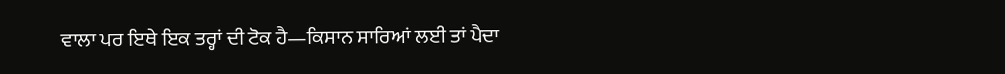ਵਾਲਾ ਪਰ ਇਥੇ ਇਕ ਤਰ੍ਹਾਂ ਦੀ ਟੋਕ ਹੈ—ਕਿਸਾਨ ਸਾਰਿਆਂ ਲਈ ਤਾਂ ਪੈਦਾ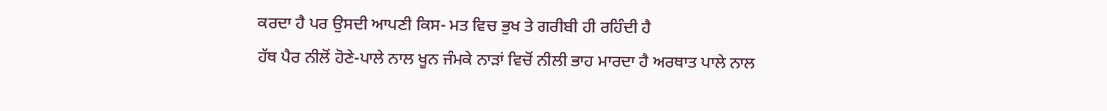ਕਰਦਾ ਹੈ ਪਰ ਉਸਦੀ ਆਪਣੀ ਕਿਸ- ਮਤ ਵਿਚ ਭੁਖ ਤੇ ਗਰੀਬੀ ਹੀ ਰਹਿੰਦੀ ਹੈ
ਹੱਥ ਪੈਰ ਨੀਲੋਂ ਹੋਣੇ-ਪਾਲੇ ਨਾਲ ਖੂਨ ਜੰਮਕੇ ਨਾੜਾਂ ਵਿਚੋਂ ਨੀਲੀ ਭਾਹ ਮਾਰਦਾ ਹੈ ਅਰਥਾਤ ਪਾਲੇ ਨਾਲ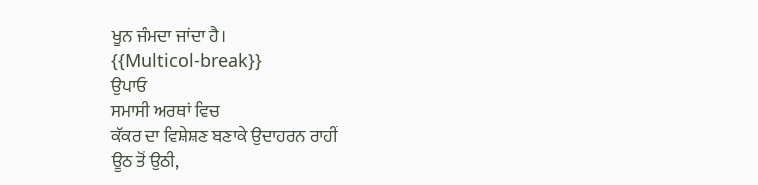ਖੂਨ ਜੰਮਦਾ ਜਾਂਦਾ ਹੈ।
{{Multicol-break}}
ਉਪਾਓ
ਸਮਾਸੀ ਅਰਥਾਂ ਵਿਚ
ਕੱਕਰ ਦਾ ਵਿਸ਼ੇਸ਼ਣ ਬਣਾਕੇ ਉਦਾਹਰਨ ਰਾਹੀਂ
ਊਠ ਤੋਂ ਉਠੀ,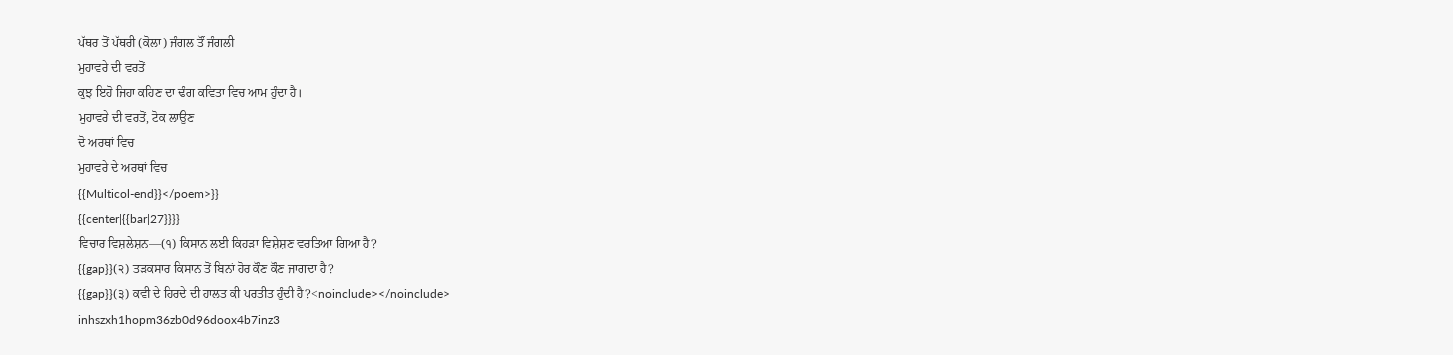ਪੱਥਰ ਤੋਂ ਪੱਥਰੀ (ਕੋਲਾ) ਜੰਗਲ ਤੌਂ ਜੰਗਲੀ
ਮੁਹਾਵਰੇ ਦੀ ਵਰਤੋਂ
ਕੁਝ ਇਹੋ ਜਿਹਾ ਕਹਿਣ ਦਾ ਢੰਗ ਕਵਿਤਾ ਵਿਚ ਆਮ ਹੁੰਦਾ ਹੈ।
ਮੁਹਾਵਰੇ ਦੀ ਵਰਤੋਂ, ਟੋਕ ਲਾਉਣ
ਦੋ ਅਰਥਾਂ ਵਿਚ
ਮੁਹਾਵਰੇ ਦੇ ਅਰਥਾਂ ਵਿਚ
{{Multicol-end}}</poem>}}
{{center|{{bar|27}}}}
ਵਿਚਾਰ ਵਿਸ਼ਲੇਸ਼ਨ—(੧) ਕਿਸਾਨ ਲਈ ਕਿਹੜਾ ਵਿਸ਼ੇਸ਼ਣ ਵਰਤਿਆ ਗਿਆ ਹੈ?
{{gap}}(੨) ਤੜਕਸਾਰ ਕਿਸਾਨ ਤੋਂ ਬਿਨਾਂ ਹੋਰ ਕੌਣ ਕੌਣ ਜਾਗਦਾ ਹੈ?
{{gap}}(੩) ਕਵੀ ਦੇ ਹਿਰਦੇ ਦੀ ਹਾਲਤ ਕੀ ਪਰਤੀਤ ਹੁੰਦੀ ਹੈ?<noinclude></noinclude>
inhszxh1hopm36zb0d96doox4b7inz3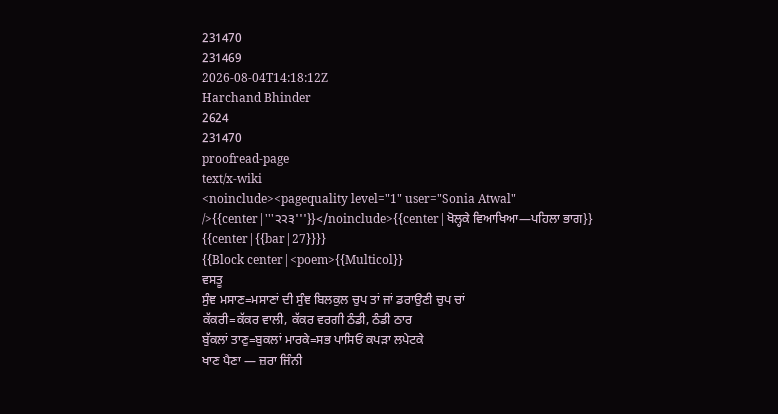231470
231469
2026-08-04T14:18:12Z
Harchand Bhinder
2624
231470
proofread-page
text/x-wiki
<noinclude><pagequality level="1" user="Sonia Atwal" />{{center|'''੨੨੩'''}}</noinclude>{{center|ਖੋਲ੍ਹਕੇ ਵਿਆਖਿਆ—ਪਹਿਲਾ ਭਾਗ}}
{{center|{{bar|27}}}}
{{Block center|<poem>{{Multicol}}
ਵਸਤੂ
ਸੁੰਞ ਮਸਾਣ=ਮਸਾਣਾਂ ਦੀ ਸੁੰਞ ਬਿਲਕੁਲ ਚੁਪ ਤਾਂ ਜਾਂ ਡਰਾਉਣੀ ਚੁਪ ਚਾਂ
ਕੱਕਰੀ=ਕੱਕਰ ਵਾਲੀ, ਕੱਕਰ ਵਰਗੀ ਠੰਡੀ, ਠੰਡੀ ਠਾਰ
ਬੁੱਕਲਾਂ ਤਾਣੁ=ਬੁਕਲਾਂ ਮਾਰਕੇ=ਸਭ ਪਾਸਿਓਂ ਕਪੜਾ ਲਪੇਟਕੇ
ਖਾਣ ਪੈਣਾ — ਜ਼ਰਾ ਜਿੰਨੀ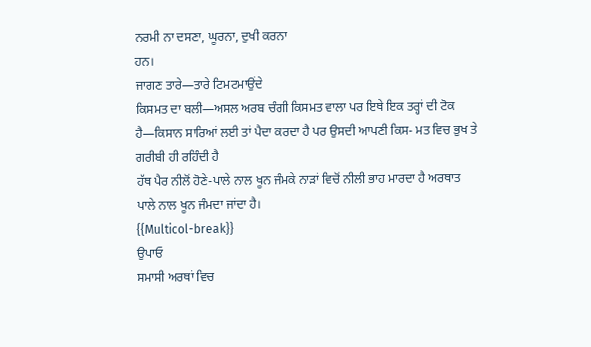ਨਰਮੀ ਨਾ ਦਸਣਾ, ਘੂਰਨਾ, ਦੁਖੀ ਕਰਨਾ
ਹਨ।
ਜਾਗਣ ਤਾਰੇ—ਤਾਰੇ ਟਿਮਟਮਾਉਂਦੇ
ਕਿਸਮਤ ਦਾ ਬਲੀ—ਅਸਲ ਅਰਬ ਚੰਗੀ ਕਿਸਮਤ ਵਾਲਾ ਪਰ ਇਥੇ ਇਕ ਤਰ੍ਹਾਂ ਦੀ ਟੋਕ ਹੈ—ਕਿਸਾਨ ਸਾਰਿਆਂ ਲਈ ਤਾਂ ਪੈਦਾ ਕਰਦਾ ਹੈ ਪਰ ਉਸਦੀ ਆਪਣੀ ਕਿਸ- ਮਤ ਵਿਚ ਭੁਖ ਤੇ ਗਰੀਬੀ ਹੀ ਰਹਿੰਦੀ ਹੈ
ਹੱਥ ਪੈਰ ਨੀਲੋਂ ਹੋਣੇ-ਪਾਲੇ ਨਾਲ ਖੂਨ ਜੰਮਕੇ ਨਾੜਾਂ ਵਿਚੋਂ ਨੀਲੀ ਭਾਹ ਮਾਰਦਾ ਹੈ ਅਰਥਾਤ ਪਾਲੇ ਨਾਲ ਖੂਨ ਜੰਮਦਾ ਜਾਂਦਾ ਹੈ।
{{Multicol-break}}
ਉਪਾਓ
ਸਮਾਸੀ ਅਰਥਾਂ ਵਿਚ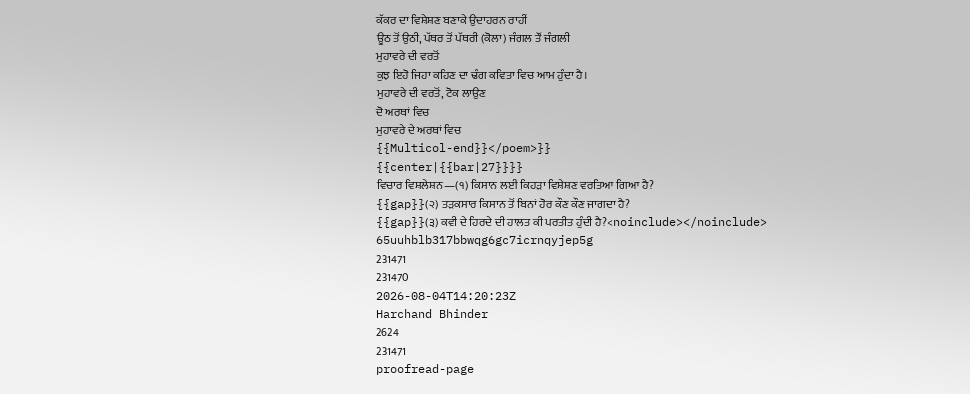ਕੱਕਰ ਦਾ ਵਿਸ਼ੇਸ਼ਣ ਬਣਾਕੇ ਉਦਾਹਰਨ ਰਾਹੀਂ
ਊਠ ਤੋਂ ਉਠੀ, ਪੱਥਰ ਤੋਂ ਪੱਥਰੀ (ਕੋਲਾ) ਜੰਗਲ ਤੌਂ ਜੰਗਲੀ
ਮੁਹਾਵਰੇ ਦੀ ਵਰਤੋਂ
ਕੁਝ ਇਹੋ ਜਿਹਾ ਕਹਿਣ ਦਾ ਢੰਗ ਕਵਿਤਾ ਵਿਚ ਆਮ ਹੁੰਦਾ ਹੈ।
ਮੁਹਾਵਰੇ ਦੀ ਵਰਤੋਂ, ਟੋਕ ਲਾਉਣ
ਦੋ ਅਰਥਾਂ ਵਿਚ
ਮੁਹਾਵਰੇ ਦੇ ਅਰਥਾਂ ਵਿਚ
{{Multicol-end}}</poem>}}
{{center|{{bar|27}}}}
ਵਿਚਾਰ ਵਿਸ਼ਲੇਸ਼ਨ—(੧) ਕਿਸਾਨ ਲਈ ਕਿਹੜਾ ਵਿਸ਼ੇਸ਼ਣ ਵਰਤਿਆ ਗਿਆ ਹੈ?
{{gap}}(੨) ਤੜਕਸਾਰ ਕਿਸਾਨ ਤੋਂ ਬਿਨਾਂ ਹੋਰ ਕੌਣ ਕੌਣ ਜਾਗਦਾ ਹੈ?
{{gap}}(੩) ਕਵੀ ਦੇ ਹਿਰਦੇ ਦੀ ਹਾਲਤ ਕੀ ਪਰਤੀਤ ਹੁੰਦੀ ਹੈ?<noinclude></noinclude>
65uuhblb317bbwqg6gc7icrnqyjep5g
231471
231470
2026-08-04T14:20:23Z
Harchand Bhinder
2624
231471
proofread-page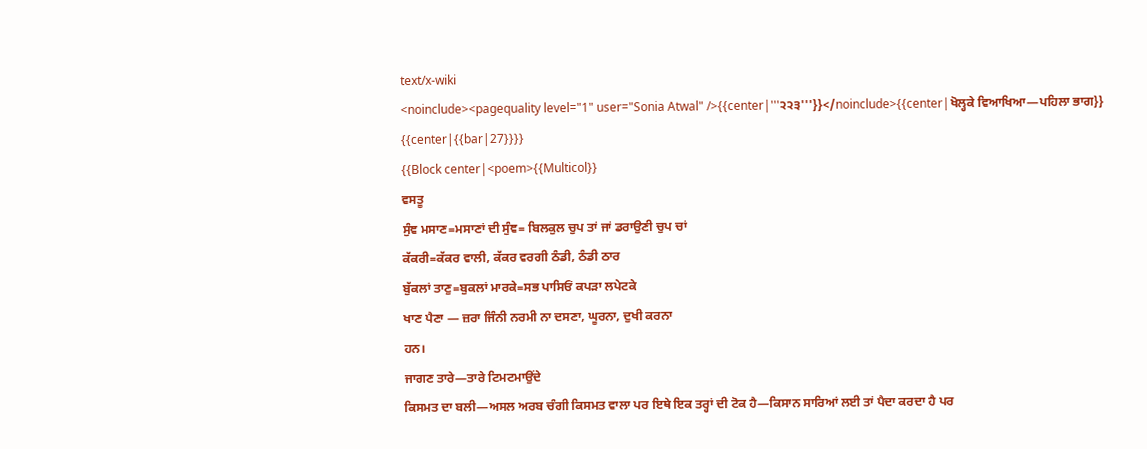text/x-wiki
<noinclude><pagequality level="1" user="Sonia Atwal" />{{center|'''੨੨੩'''}}</noinclude>{{center|ਖੋਲ੍ਹਕੇ ਵਿਆਖਿਆ—ਪਹਿਲਾ ਭਾਗ}}
{{center|{{bar|27}}}}
{{Block center|<poem>{{Multicol}}
ਵਸਤੂ
ਸੁੰਞ ਮਸਾਣ=ਮਸਾਣਾਂ ਦੀ ਸੁੰਞ= ਬਿਲਕੁਲ ਚੁਪ ਤਾਂ ਜਾਂ ਡਰਾਉਣੀ ਚੁਪ ਚਾਂ
ਕੱਕਰੀ=ਕੱਕਰ ਵਾਲੀ, ਕੱਕਰ ਵਰਗੀ ਠੰਡੀ, ਠੰਡੀ ਠਾਰ
ਬੁੱਕਲਾਂ ਤਾਣੁ=ਬੁਕਲਾਂ ਮਾਰਕੇ=ਸਭ ਪਾਸਿਓਂ ਕਪੜਾ ਲਪੇਟਕੇ
ਖਾਣ ਪੈਣਾ — ਜ਼ਰਾ ਜਿੰਨੀ ਨਰਮੀ ਨਾ ਦਸਣਾ, ਘੂਰਨਾ, ਦੁਖੀ ਕਰਨਾ
ਹਨ।
ਜਾਗਣ ਤਾਰੇ—ਤਾਰੇ ਟਿਮਟਮਾਉਂਦੇ
ਕਿਸਮਤ ਦਾ ਬਲੀ—ਅਸਲ ਅਰਬ ਚੰਗੀ ਕਿਸਮਤ ਵਾਲਾ ਪਰ ਇਥੇ ਇਕ ਤਰ੍ਹਾਂ ਦੀ ਟੋਕ ਹੈ—ਕਿਸਾਨ ਸਾਰਿਆਂ ਲਈ ਤਾਂ ਪੈਦਾ ਕਰਦਾ ਹੈ ਪਰ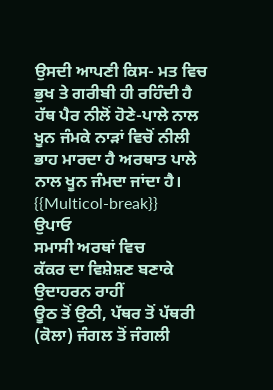ਉਸਦੀ ਆਪਣੀ ਕਿਸ- ਮਤ ਵਿਚ ਭੁਖ ਤੇ ਗਰੀਬੀ ਹੀ ਰਹਿੰਦੀ ਹੈ
ਹੱਥ ਪੈਰ ਨੀਲੋਂ ਹੋਣੇ-ਪਾਲੇ ਨਾਲ ਖੂਨ ਜੰਮਕੇ ਨਾੜਾਂ ਵਿਚੋਂ ਨੀਲੀ ਭਾਹ ਮਾਰਦਾ ਹੈ ਅਰਥਾਤ ਪਾਲੇ ਨਾਲ ਖੂਨ ਜੰਮਦਾ ਜਾਂਦਾ ਹੈ।
{{Multicol-break}}
ਉਪਾਓ
ਸਮਾਸੀ ਅਰਥਾਂ ਵਿਚ
ਕੱਕਰ ਦਾ ਵਿਸ਼ੇਸ਼ਣ ਬਣਾਕੇ ਉਦਾਹਰਨ ਰਾਹੀਂ
ਊਠ ਤੋਂ ਉਠੀ, ਪੱਥਰ ਤੋਂ ਪੱਥਰੀ (ਕੋਲਾ) ਜੰਗਲ ਤੋਂ ਜੰਗਲੀ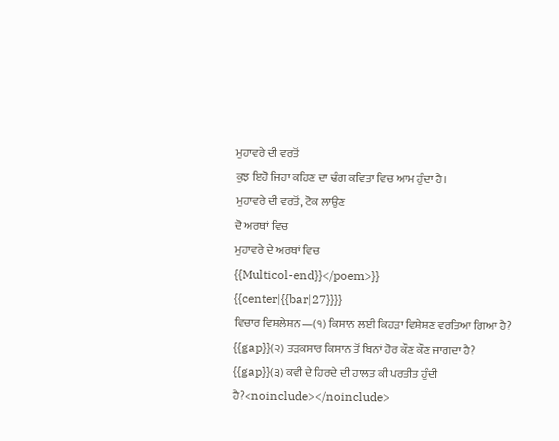ਮੁਹਾਵਰੇ ਦੀ ਵਰਤੋਂ
ਕੁਝ ਇਹੋ ਜਿਹਾ ਕਹਿਣ ਦਾ ਢੰਗ ਕਵਿਤਾ ਵਿਚ ਆਮ ਹੁੰਦਾ ਹੈ।
ਮੁਹਾਵਰੇ ਦੀ ਵਰਤੋਂ, ਟੋਕ ਲਾਉਣ
ਦੋ ਅਰਥਾਂ ਵਿਚ
ਮੁਹਾਵਰੇ ਦੇ ਅਰਥਾਂ ਵਿਚ
{{Multicol-end}}</poem>}}
{{center|{{bar|27}}}}
ਵਿਚਾਰ ਵਿਸ਼ਲੇਸ਼ਨ—(੧) ਕਿਸਾਨ ਲਈ ਕਿਹੜਾ ਵਿਸ਼ੇਸ਼ਣ ਵਰਤਿਆ ਗਿਆ ਹੈ?
{{gap}}(੨) ਤੜਕਸਾਰ ਕਿਸਾਨ ਤੋਂ ਬਿਨਾਂ ਹੋਰ ਕੌਣ ਕੌਣ ਜਾਗਦਾ ਹੈ?
{{gap}}(੩) ਕਵੀ ਦੇ ਹਿਰਦੇ ਦੀ ਹਾਲਤ ਕੀ ਪਰਤੀਤ ਹੁੰਦੀ ਹੈ?<noinclude></noinclude>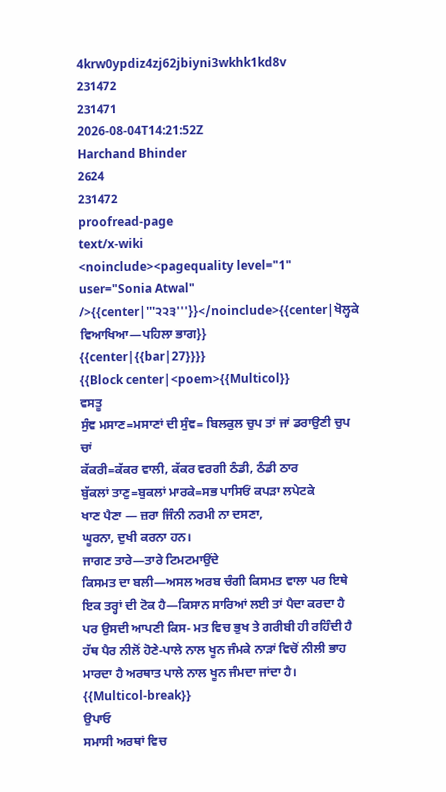4krw0ypdiz4zj62jbiyni3wkhk1kd8v
231472
231471
2026-08-04T14:21:52Z
Harchand Bhinder
2624
231472
proofread-page
text/x-wiki
<noinclude><pagequality level="1" user="Sonia Atwal" />{{center|'''੨੨੩'''}}</noinclude>{{center|ਖੋਲ੍ਹਕੇ ਵਿਆਖਿਆ—ਪਹਿਲਾ ਭਾਗ}}
{{center|{{bar|27}}}}
{{Block center|<poem>{{Multicol}}
ਵਸਤੂ
ਸੁੰਞ ਮਸਾਣ=ਮਸਾਣਾਂ ਦੀ ਸੁੰਞ= ਬਿਲਕੁਲ ਚੁਪ ਤਾਂ ਜਾਂ ਡਰਾਉਣੀ ਚੁਪ ਚਾਂ
ਕੱਕਰੀ=ਕੱਕਰ ਵਾਲੀ, ਕੱਕਰ ਵਰਗੀ ਠੰਡੀ, ਠੰਡੀ ਠਾਰ
ਬੁੱਕਲਾਂ ਤਾਣੁ=ਬੁਕਲਾਂ ਮਾਰਕੇ=ਸਭ ਪਾਸਿਓਂ ਕਪੜਾ ਲਪੇਟਕੇ
ਖਾਣ ਪੈਣਾ — ਜ਼ਰਾ ਜਿੰਨੀ ਨਰਮੀ ਨਾ ਦਸਣਾ,
ਘੂਰਨਾ, ਦੁਖੀ ਕਰਨਾ ਹਨ।
ਜਾਗਣ ਤਾਰੇ—ਤਾਰੇ ਟਿਮਟਮਾਉਂਦੇ
ਕਿਸਮਤ ਦਾ ਬਲੀ—ਅਸਲ ਅਰਬ ਚੰਗੀ ਕਿਸਮਤ ਵਾਲਾ ਪਰ ਇਥੇ ਇਕ ਤਰ੍ਹਾਂ ਦੀ ਟੋਕ ਹੈ—ਕਿਸਾਨ ਸਾਰਿਆਂ ਲਈ ਤਾਂ ਪੈਦਾ ਕਰਦਾ ਹੈ ਪਰ ਉਸਦੀ ਆਪਣੀ ਕਿਸ- ਮਤ ਵਿਚ ਭੁਖ ਤੇ ਗਰੀਬੀ ਹੀ ਰਹਿੰਦੀ ਹੈ
ਹੱਥ ਪੈਰ ਨੀਲੋਂ ਹੋਣੇ-ਪਾਲੇ ਨਾਲ ਖੂਨ ਜੰਮਕੇ ਨਾੜਾਂ ਵਿਚੋਂ ਨੀਲੀ ਭਾਹ ਮਾਰਦਾ ਹੈ ਅਰਥਾਤ ਪਾਲੇ ਨਾਲ ਖੂਨ ਜੰਮਦਾ ਜਾਂਦਾ ਹੈ।
{{Multicol-break}}
ਉਪਾਓ
ਸਮਾਸੀ ਅਰਥਾਂ ਵਿਚ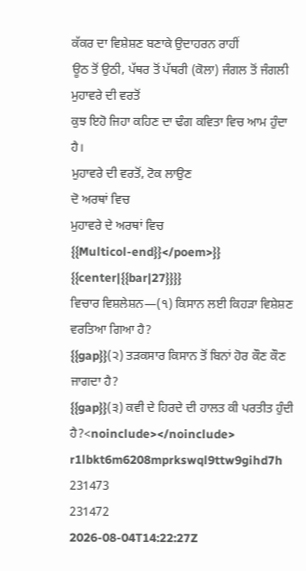ਕੱਕਰ ਦਾ ਵਿਸ਼ੇਸ਼ਣ ਬਣਾਕੇ ਉਦਾਹਰਨ ਰਾਹੀਂ
ਊਠ ਤੋਂ ਉਠੀ, ਪੱਥਰ ਤੋਂ ਪੱਥਰੀ (ਕੋਲਾ) ਜੰਗਲ ਤੋਂ ਜੰਗਲੀ
ਮੁਹਾਵਰੇ ਦੀ ਵਰਤੋਂ
ਕੁਝ ਇਹੋ ਜਿਹਾ ਕਹਿਣ ਦਾ ਢੰਗ ਕਵਿਤਾ ਵਿਚ ਆਮ ਹੁੰਦਾ ਹੈ।
ਮੁਹਾਵਰੇ ਦੀ ਵਰਤੋਂ, ਟੋਕ ਲਾਉਣ
ਦੋ ਅਰਥਾਂ ਵਿਚ
ਮੁਹਾਵਰੇ ਦੇ ਅਰਥਾਂ ਵਿਚ
{{Multicol-end}}</poem>}}
{{center|{{bar|27}}}}
ਵਿਚਾਰ ਵਿਸ਼ਲੇਸ਼ਨ—(੧) ਕਿਸਾਨ ਲਈ ਕਿਹੜਾ ਵਿਸ਼ੇਸ਼ਣ ਵਰਤਿਆ ਗਿਆ ਹੈ?
{{gap}}(੨) ਤੜਕਸਾਰ ਕਿਸਾਨ ਤੋਂ ਬਿਨਾਂ ਹੋਰ ਕੌਣ ਕੌਣ ਜਾਗਦਾ ਹੈ?
{{gap}}(੩) ਕਵੀ ਦੇ ਹਿਰਦੇ ਦੀ ਹਾਲਤ ਕੀ ਪਰਤੀਤ ਹੁੰਦੀ ਹੈ?<noinclude></noinclude>
r1lbkt6m6208mprkswql9ttw9gihd7h
231473
231472
2026-08-04T14:22:27Z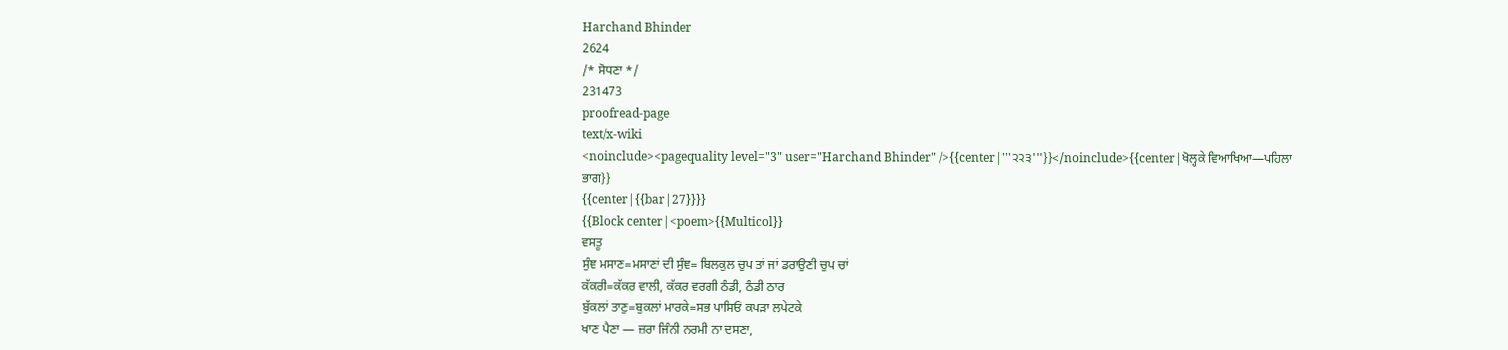Harchand Bhinder
2624
/* ਸੋਧਣਾ */
231473
proofread-page
text/x-wiki
<noinclude><pagequality level="3" user="Harchand Bhinder" />{{center|'''੨੨੩'''}}</noinclude>{{center|ਖੋਲ੍ਹਕੇ ਵਿਆਖਿਆ—ਪਹਿਲਾ ਭਾਗ}}
{{center|{{bar|27}}}}
{{Block center|<poem>{{Multicol}}
ਵਸਤੂ
ਸੁੰਞ ਮਸਾਣ=ਮਸਾਣਾਂ ਦੀ ਸੁੰਞ= ਬਿਲਕੁਲ ਚੁਪ ਤਾਂ ਜਾਂ ਡਰਾਉਣੀ ਚੁਪ ਚਾਂ
ਕੱਕਰੀ=ਕੱਕਰ ਵਾਲੀ, ਕੱਕਰ ਵਰਗੀ ਠੰਡੀ, ਠੰਡੀ ਠਾਰ
ਬੁੱਕਲਾਂ ਤਾਣੁ=ਬੁਕਲਾਂ ਮਾਰਕੇ=ਸਭ ਪਾਸਿਓਂ ਕਪੜਾ ਲਪੇਟਕੇ
ਖਾਣ ਪੈਣਾ — ਜ਼ਰਾ ਜਿੰਨੀ ਨਰਮੀ ਨਾ ਦਸਣਾ,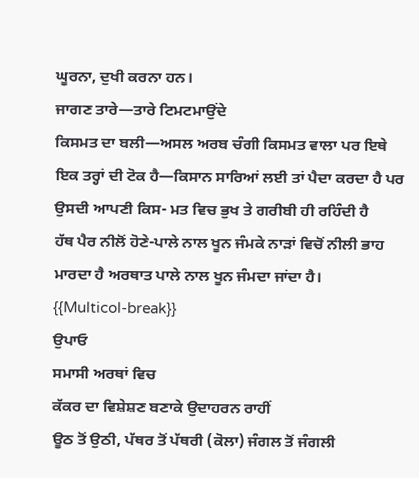ਘੂਰਨਾ, ਦੁਖੀ ਕਰਨਾ ਹਨ।
ਜਾਗਣ ਤਾਰੇ—ਤਾਰੇ ਟਿਮਟਮਾਉਂਦੇ
ਕਿਸਮਤ ਦਾ ਬਲੀ—ਅਸਲ ਅਰਬ ਚੰਗੀ ਕਿਸਮਤ ਵਾਲਾ ਪਰ ਇਥੇ ਇਕ ਤਰ੍ਹਾਂ ਦੀ ਟੋਕ ਹੈ—ਕਿਸਾਨ ਸਾਰਿਆਂ ਲਈ ਤਾਂ ਪੈਦਾ ਕਰਦਾ ਹੈ ਪਰ ਉਸਦੀ ਆਪਣੀ ਕਿਸ- ਮਤ ਵਿਚ ਭੁਖ ਤੇ ਗਰੀਬੀ ਹੀ ਰਹਿੰਦੀ ਹੈ
ਹੱਥ ਪੈਰ ਨੀਲੋਂ ਹੋਣੇ-ਪਾਲੇ ਨਾਲ ਖੂਨ ਜੰਮਕੇ ਨਾੜਾਂ ਵਿਚੋਂ ਨੀਲੀ ਭਾਹ ਮਾਰਦਾ ਹੈ ਅਰਥਾਤ ਪਾਲੇ ਨਾਲ ਖੂਨ ਜੰਮਦਾ ਜਾਂਦਾ ਹੈ।
{{Multicol-break}}
ਉਪਾਓ
ਸਮਾਸੀ ਅਰਥਾਂ ਵਿਚ
ਕੱਕਰ ਦਾ ਵਿਸ਼ੇਸ਼ਣ ਬਣਾਕੇ ਉਦਾਹਰਨ ਰਾਹੀਂ
ਊਠ ਤੋਂ ਉਠੀ, ਪੱਥਰ ਤੋਂ ਪੱਥਰੀ (ਕੋਲਾ) ਜੰਗਲ ਤੋਂ ਜੰਗਲੀ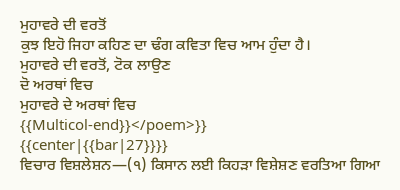ਮੁਹਾਵਰੇ ਦੀ ਵਰਤੋਂ
ਕੁਝ ਇਹੋ ਜਿਹਾ ਕਹਿਣ ਦਾ ਢੰਗ ਕਵਿਤਾ ਵਿਚ ਆਮ ਹੁੰਦਾ ਹੈ।
ਮੁਹਾਵਰੇ ਦੀ ਵਰਤੋਂ, ਟੋਕ ਲਾਉਣ
ਦੋ ਅਰਥਾਂ ਵਿਚ
ਮੁਹਾਵਰੇ ਦੇ ਅਰਥਾਂ ਵਿਚ
{{Multicol-end}}</poem>}}
{{center|{{bar|27}}}}
ਵਿਚਾਰ ਵਿਸ਼ਲੇਸ਼ਨ—(੧) ਕਿਸਾਨ ਲਈ ਕਿਹੜਾ ਵਿਸ਼ੇਸ਼ਣ ਵਰਤਿਆ ਗਿਆ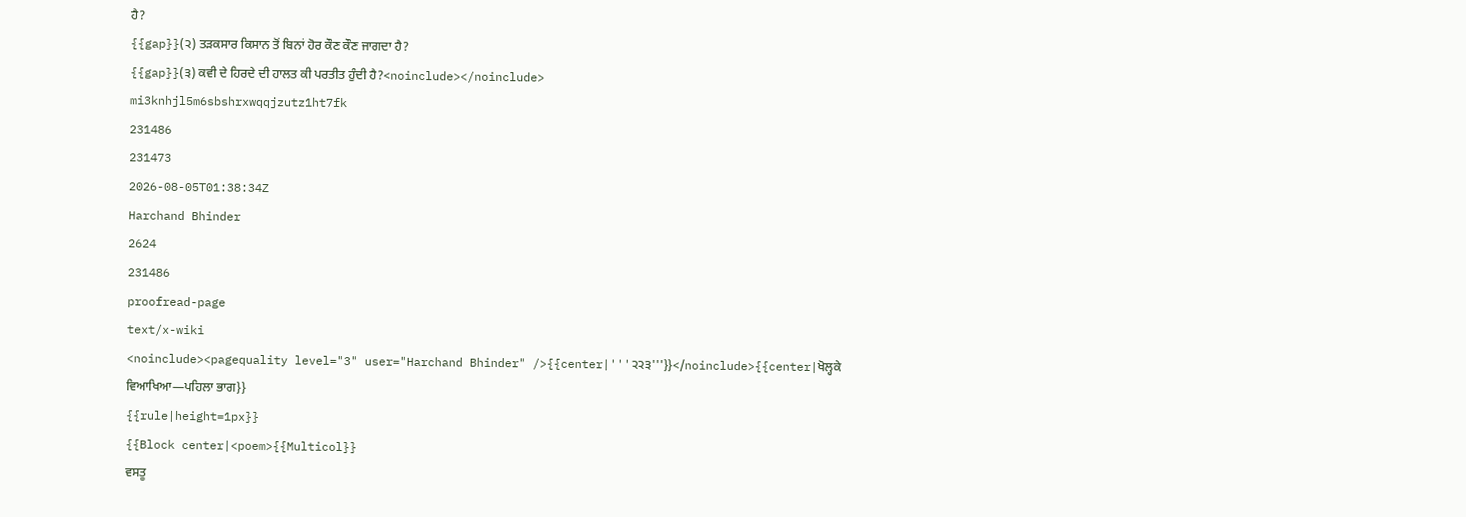ਹੈ?
{{gap}}(੨) ਤੜਕਸਾਰ ਕਿਸਾਨ ਤੋਂ ਬਿਨਾਂ ਹੋਰ ਕੌਣ ਕੌਣ ਜਾਗਦਾ ਹੈ?
{{gap}}(੩) ਕਵੀ ਦੇ ਹਿਰਦੇ ਦੀ ਹਾਲਤ ਕੀ ਪਰਤੀਤ ਹੁੰਦੀ ਹੈ?<noinclude></noinclude>
mi3knhjl5m6sbshrxwqqjzutz1ht7fk
231486
231473
2026-08-05T01:38:34Z
Harchand Bhinder
2624
231486
proofread-page
text/x-wiki
<noinclude><pagequality level="3" user="Harchand Bhinder" />{{center|'''੨੨੩'''}}</noinclude>{{center|ਖੋਲ੍ਹਕੇ ਵਿਆਖਿਆ—ਪਹਿਲਾ ਭਾਗ}}
{{rule|height=1px}}
{{Block center|<poem>{{Multicol}}
ਵਸਤੂ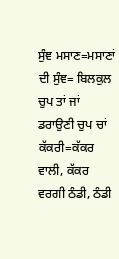ਸੁੰਞ ਮਸਾਣ=ਮਸਾਣਾਂ ਦੀ ਸੁੰਞ= ਬਿਲਕੁਲ ਚੁਪ ਤਾਂ ਜਾਂ ਡਰਾਉਣੀ ਚੁਪ ਚਾਂ
ਕੱਕਰੀ=ਕੱਕਰ ਵਾਲੀ, ਕੱਕਰ ਵਰਗੀ ਠੰਡੀ, ਠੰਡੀ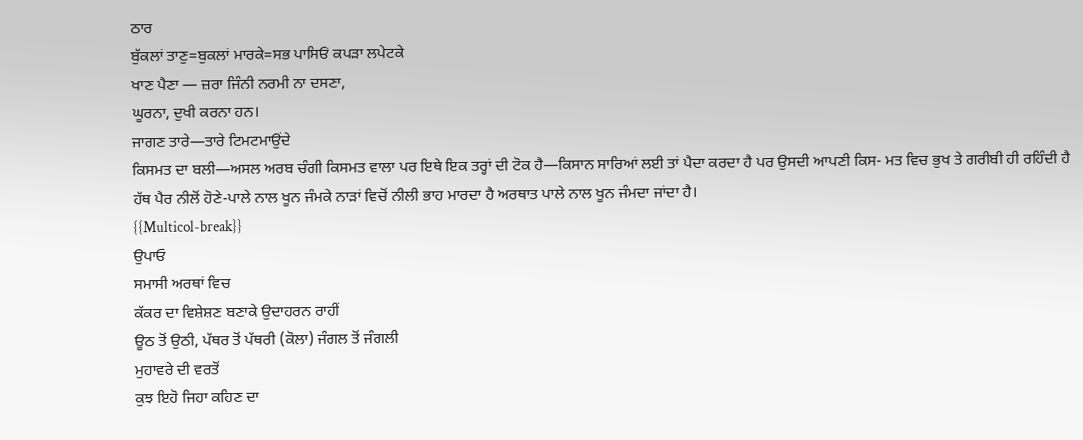ਠਾਰ
ਬੁੱਕਲਾਂ ਤਾਣੁ=ਬੁਕਲਾਂ ਮਾਰਕੇ=ਸਭ ਪਾਸਿਓਂ ਕਪੜਾ ਲਪੇਟਕੇ
ਖਾਣ ਪੈਣਾ — ਜ਼ਰਾ ਜਿੰਨੀ ਨਰਮੀ ਨਾ ਦਸਣਾ,
ਘੂਰਨਾ, ਦੁਖੀ ਕਰਨਾ ਹਨ।
ਜਾਗਣ ਤਾਰੇ—ਤਾਰੇ ਟਿਮਟਮਾਉਂਦੇ
ਕਿਸਮਤ ਦਾ ਬਲੀ—ਅਸਲ ਅਰਬ ਚੰਗੀ ਕਿਸਮਤ ਵਾਲਾ ਪਰ ਇਥੇ ਇਕ ਤਰ੍ਹਾਂ ਦੀ ਟੋਕ ਹੈ—ਕਿਸਾਨ ਸਾਰਿਆਂ ਲਈ ਤਾਂ ਪੈਦਾ ਕਰਦਾ ਹੈ ਪਰ ਉਸਦੀ ਆਪਣੀ ਕਿਸ- ਮਤ ਵਿਚ ਭੁਖ ਤੇ ਗਰੀਬੀ ਹੀ ਰਹਿੰਦੀ ਹੈ
ਹੱਥ ਪੈਰ ਨੀਲੋਂ ਹੋਣੇ-ਪਾਲੇ ਨਾਲ ਖੂਨ ਜੰਮਕੇ ਨਾੜਾਂ ਵਿਚੋਂ ਨੀਲੀ ਭਾਹ ਮਾਰਦਾ ਹੈ ਅਰਥਾਤ ਪਾਲੇ ਨਾਲ ਖੂਨ ਜੰਮਦਾ ਜਾਂਦਾ ਹੈ।
{{Multicol-break}}
ਉਪਾਓ
ਸਮਾਸੀ ਅਰਥਾਂ ਵਿਚ
ਕੱਕਰ ਦਾ ਵਿਸ਼ੇਸ਼ਣ ਬਣਾਕੇ ਉਦਾਹਰਨ ਰਾਹੀਂ
ਊਠ ਤੋਂ ਉਠੀ, ਪੱਥਰ ਤੋਂ ਪੱਥਰੀ (ਕੋਲਾ) ਜੰਗਲ ਤੋਂ ਜੰਗਲੀ
ਮੁਹਾਵਰੇ ਦੀ ਵਰਤੋਂ
ਕੁਝ ਇਹੋ ਜਿਹਾ ਕਹਿਣ ਦਾ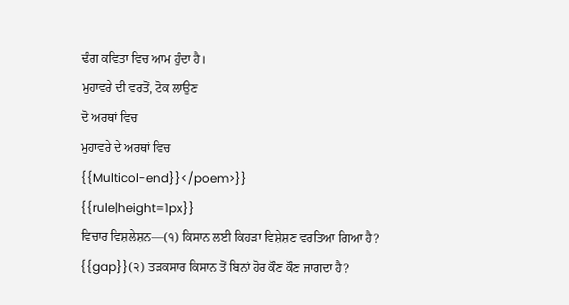ਢੰਗ ਕਵਿਤਾ ਵਿਚ ਆਮ ਹੁੰਦਾ ਹੈ।
ਮੁਹਾਵਰੇ ਦੀ ਵਰਤੋਂ, ਟੋਕ ਲਾਉਣ
ਦੋ ਅਰਥਾਂ ਵਿਚ
ਮੁਹਾਵਰੇ ਦੇ ਅਰਥਾਂ ਵਿਚ
{{Multicol-end}}</poem>}}
{{rule|height=1px}}
ਵਿਚਾਰ ਵਿਸ਼ਲੇਸ਼ਨ—(੧) ਕਿਸਾਨ ਲਈ ਕਿਹੜਾ ਵਿਸ਼ੇਸ਼ਣ ਵਰਤਿਆ ਗਿਆ ਹੈ?
{{gap}}(੨) ਤੜਕਸਾਰ ਕਿਸਾਨ ਤੋਂ ਬਿਨਾਂ ਹੋਰ ਕੌਣ ਕੌਣ ਜਾਗਦਾ ਹੈ?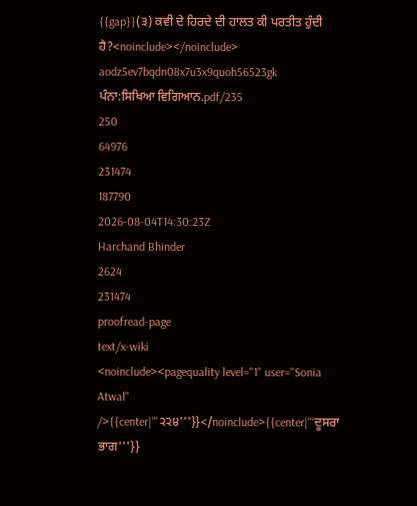{{gap}}(੩) ਕਵੀ ਦੇ ਹਿਰਦੇ ਦੀ ਹਾਲਤ ਕੀ ਪਰਤੀਤ ਹੁੰਦੀ ਹੈ?<noinclude></noinclude>
aodz5ev7bqdn08x7u3x9quoh56523gk
ਪੰਨਾ:ਸਿਖਿਆ ਵਿਗਿਆਨ.pdf/235
250
64976
231474
187790
2026-08-04T14:30:23Z
Harchand Bhinder
2624
231474
proofread-page
text/x-wiki
<noinclude><pagequality level="1" user="Sonia Atwal" />{{center|'''੨੨੪'''}}</noinclude>{{center|'''ਦੂਸਰਾ ਭਾਗ'''}}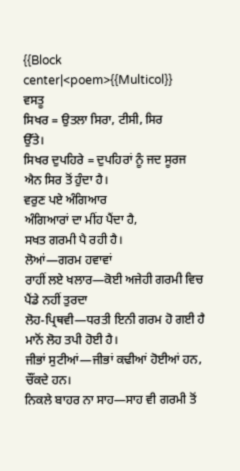{{Block center|<poem>{{Multicol}}
ਵਸਤੂ
ਸਿਖਰ = ਉਤਲਾ ਸਿਰਾ, ਟੀਸੀ, ਸਿਰ
ਉੱਤੇ।
ਸਿਖਰ ਦੁਪਹਿਰੇ = ਦੁਪਹਿਰਾਂ ਨੂੰ ਜਦ ਸੂਰਜ ਐਨ ਸਿਰ ਤੋਂ ਹੁੰਦਾ ਹੈ।
ਵਰੁਣ ਪਏ ਅੰਗਿਆਰ
ਅੰਗਿਆਰਾਂ ਦਾ ਮੀਂਹ ਪੈਂਦਾ ਹੈ,
ਸਖਤ ਗਰਮੀ ਪੈ ਰਹੀ ਹੈ।
ਲੋਆਂ—ਗਰਮ ਹਵਾਵਾਂ
ਰਾਹੀਂ ਲਏ ਖਲਾਰ—ਕੋਈ ਅਜੇਹੀ ਗਰਮੀ ਵਿਚ ਪੈਂਡੇ ਨਹੀਂ ਤੁਰਦਾ
ਲੋਹ-ਪ੍ਰਿਥਵੀ—ਧਰਤੀ ਇਨੀ ਗਰਮ ਹੋ ਗਈ ਹੈ ਮਾਨੋਂ ਲੋਹ ਤਪੀ ਹੋਈ ਹੈ।
ਜੀਭਾਂ ਸੁਟੀਆਂ—ਜੀਭਾਂ ਕਢੀਆਂ ਹੋਈਆਂ ਹਨ, ਚੌਂਕਦੇ ਹਨ।
ਨਿਕਲੇ ਬਾਹਰ ਨਾ ਸਾਹ—ਸਾਹ ਵੀ ਗਰਮੀ ਤੋਂ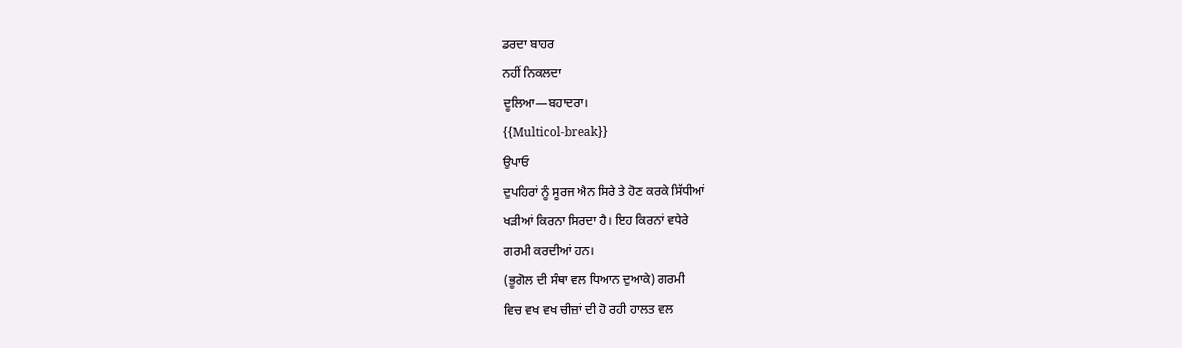ਡਰਦਾ ਬਾਹਰ
ਨਹੀਂ ਨਿਕਲਦਾ
ਦੂਲਿਆ—ਬਹਾਦਰਾ।
{{Multicol-break}}
ਉਪਾਓ
ਦੁਪਹਿਰਾਂ ਨੂੰ ਸੂਰਜ ਐਨ ਸਿਰੇ ਤੇ ਹੋਣ ਕਰਕੇ ਸਿੱਧੀਆਂ
ਖੜੀਆਂ ਕਿਰਨਾ ਸਿਰਦਾ ਹੈ। ਇਹ ਕਿਰਨਾਂ ਵਧੇਰੇ
ਗਰਮੀ ਕਰਦੀਆਂ ਹਨ।
(ਭੂਗੋਲ ਦੀ ਸੰਥਾ ਵਲ ਧਿਆਨ ਦੁਆਕੇ) ਗਰਮੀ
ਵਿਚ ਵਖ ਵਖ ਚੀਜ਼ਾਂ ਦੀ ਹੋ ਰਹੀ ਹਾਲਤ ਵਲ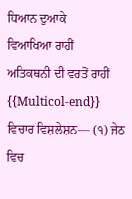ਧਿਆਨ ਦੁਆਕੇ
ਵਿਆਖਿਆ ਰਾਹੀਂ
ਅਤਿਕਥਨੀ ਦੀ ਵਰਤੋਂ ਰਾਹੀਂ
{{Multicol-end}}
ਵਿਚਾਰ ਵਿਸ਼ਲੇਸ਼ਨ— (੧) ਜੇਠ ਵਿਚ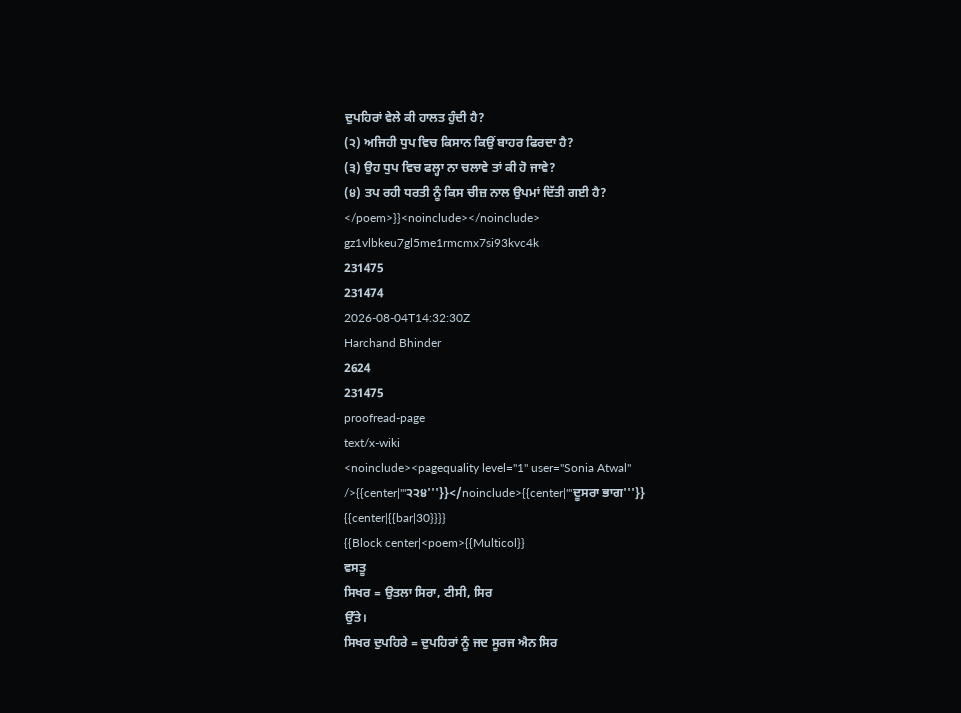ਦੁਪਹਿਰਾਂ ਵੇਲੇ ਕੀ ਹਾਲਤ ਹੁੰਦੀ ਹੈ?
(੨) ਅਜਿਹੀ ਧੁਪ ਵਿਚ ਕਿਸਾਨ ਕਿਉਂ ਬਾਹਰ ਫਿਰਦਾ ਹੈ?
(੩) ਉਹ ਧੁਪ ਵਿਚ ਫਲ੍ਹਾ ਨਾ ਚਲਾਵੇ ਤਾਂ ਕੀ ਹੋ ਜਾਵੇ?
(੪) ਤਪ ਰਹੀ ਧਰਤੀ ਨੂੰ ਕਿਸ ਚੀਜ਼ ਨਾਲ ਉਪਮਾਂ ਦਿੱਤੀ ਗਈ ਹੈ?
</poem>}}<noinclude></noinclude>
gz1vlbkeu7gl5me1rmcmx7si93kvc4k
231475
231474
2026-08-04T14:32:30Z
Harchand Bhinder
2624
231475
proofread-page
text/x-wiki
<noinclude><pagequality level="1" user="Sonia Atwal" />{{center|'''੨੨੪'''}}</noinclude>{{center|'''ਦੂਸਰਾ ਭਾਗ'''}}
{{center|{{bar|30}}}}
{{Block center|<poem>{{Multicol}}
ਵਸਤੂ
ਸਿਖਰ = ਉਤਲਾ ਸਿਰਾ, ਟੀਸੀ, ਸਿਰ
ਉੱਤੇ।
ਸਿਖਰ ਦੁਪਹਿਰੇ = ਦੁਪਹਿਰਾਂ ਨੂੰ ਜਦ ਸੂਰਜ ਐਨ ਸਿਰ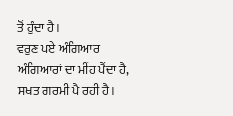ਤੋਂ ਹੁੰਦਾ ਹੈ।
ਵਰੁਣ ਪਏ ਅੰਗਿਆਰ
ਅੰਗਿਆਰਾਂ ਦਾ ਮੀਂਹ ਪੈਂਦਾ ਹੈ,
ਸਖਤ ਗਰਮੀ ਪੈ ਰਹੀ ਹੈ।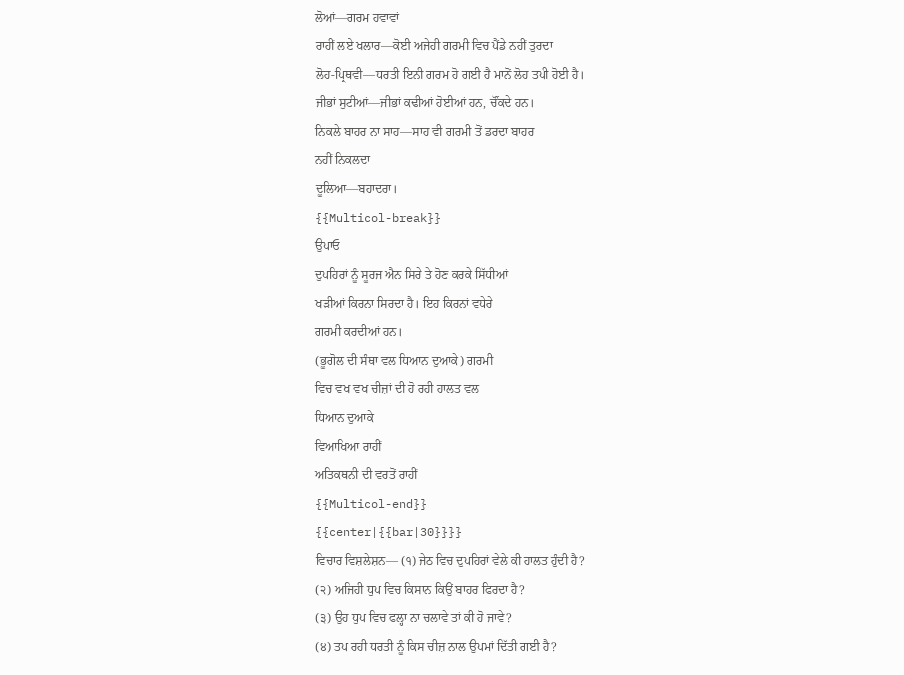ਲੋਆਂ—ਗਰਮ ਹਵਾਵਾਂ
ਰਾਹੀਂ ਲਏ ਖਲਾਰ—ਕੋਈ ਅਜੇਹੀ ਗਰਮੀ ਵਿਚ ਪੈਂਡੇ ਨਹੀਂ ਤੁਰਦਾ
ਲੋਹ-ਪ੍ਰਿਥਵੀ—ਧਰਤੀ ਇਨੀ ਗਰਮ ਹੋ ਗਈ ਹੈ ਮਾਨੋਂ ਲੋਹ ਤਪੀ ਹੋਈ ਹੈ।
ਜੀਭਾਂ ਸੁਟੀਆਂ—ਜੀਭਾਂ ਕਢੀਆਂ ਹੋਈਆਂ ਹਨ, ਚੌਂਕਦੇ ਹਨ।
ਨਿਕਲੇ ਬਾਹਰ ਨਾ ਸਾਹ—ਸਾਹ ਵੀ ਗਰਮੀ ਤੋਂ ਡਰਦਾ ਬਾਹਰ
ਨਹੀਂ ਨਿਕਲਦਾ
ਦੂਲਿਆ—ਬਹਾਦਰਾ।
{{Multicol-break}}
ਉਪਾਓ
ਦੁਪਹਿਰਾਂ ਨੂੰ ਸੂਰਜ ਐਨ ਸਿਰੇ ਤੇ ਹੋਣ ਕਰਕੇ ਸਿੱਧੀਆਂ
ਖੜੀਆਂ ਕਿਰਨਾ ਸਿਰਦਾ ਹੈ। ਇਹ ਕਿਰਨਾਂ ਵਧੇਰੇ
ਗਰਮੀ ਕਰਦੀਆਂ ਹਨ।
(ਭੂਗੋਲ ਦੀ ਸੰਥਾ ਵਲ ਧਿਆਨ ਦੁਆਕੇ) ਗਰਮੀ
ਵਿਚ ਵਖ ਵਖ ਚੀਜ਼ਾਂ ਦੀ ਹੋ ਰਹੀ ਹਾਲਤ ਵਲ
ਧਿਆਨ ਦੁਆਕੇ
ਵਿਆਖਿਆ ਰਾਹੀਂ
ਅਤਿਕਥਨੀ ਦੀ ਵਰਤੋਂ ਰਾਹੀਂ
{{Multicol-end}}
{{center|{{bar|30}}}}
ਵਿਚਾਰ ਵਿਸ਼ਲੇਸ਼ਨ— (੧) ਜੇਠ ਵਿਚ ਦੁਪਹਿਰਾਂ ਵੇਲੇ ਕੀ ਹਾਲਤ ਹੁੰਦੀ ਹੈ?
(੨) ਅਜਿਹੀ ਧੁਪ ਵਿਚ ਕਿਸਾਨ ਕਿਉਂ ਬਾਹਰ ਫਿਰਦਾ ਹੈ?
(੩) ਉਹ ਧੁਪ ਵਿਚ ਫਲ੍ਹਾ ਨਾ ਚਲਾਵੇ ਤਾਂ ਕੀ ਹੋ ਜਾਵੇ?
(੪) ਤਪ ਰਹੀ ਧਰਤੀ ਨੂੰ ਕਿਸ ਚੀਜ਼ ਨਾਲ ਉਪਮਾਂ ਦਿੱਤੀ ਗਈ ਹੈ?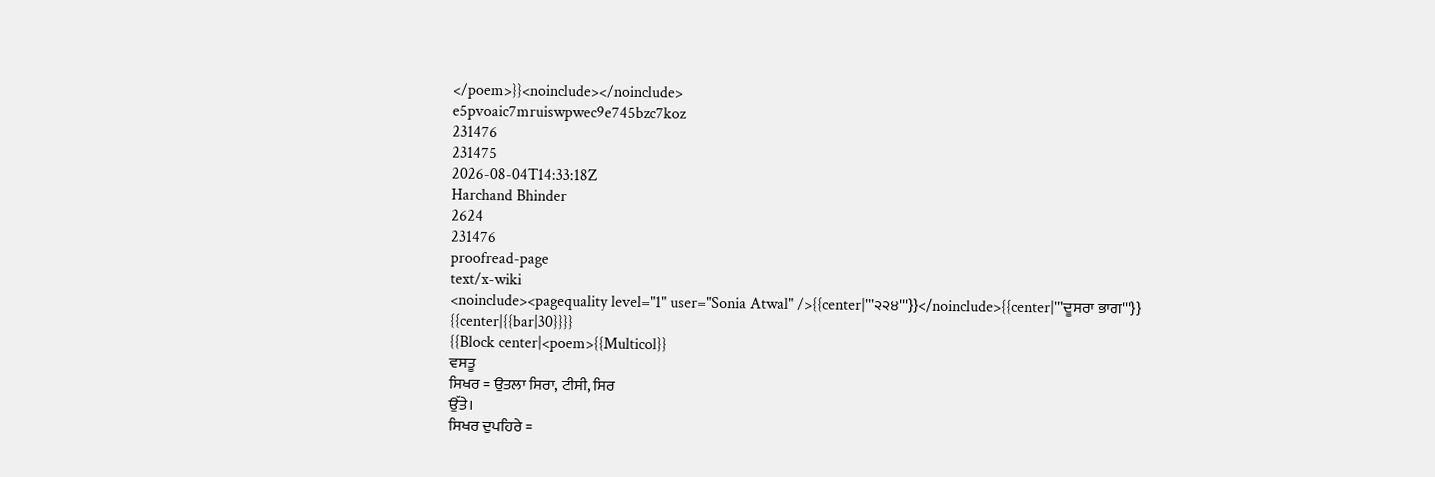</poem>}}<noinclude></noinclude>
e5pvoaic7mruiswpwec9e745bzc7koz
231476
231475
2026-08-04T14:33:18Z
Harchand Bhinder
2624
231476
proofread-page
text/x-wiki
<noinclude><pagequality level="1" user="Sonia Atwal" />{{center|'''੨੨੪'''}}</noinclude>{{center|'''ਦੂਸਰਾ ਭਾਗ'''}}
{{center|{{bar|30}}}}
{{Block center|<poem>{{Multicol}}
ਵਸਤੂ
ਸਿਖਰ = ਉਤਲਾ ਸਿਰਾ, ਟੀਸੀ, ਸਿਰ
ਉੱਤੇ।
ਸਿਖਰ ਦੁਪਹਿਰੇ =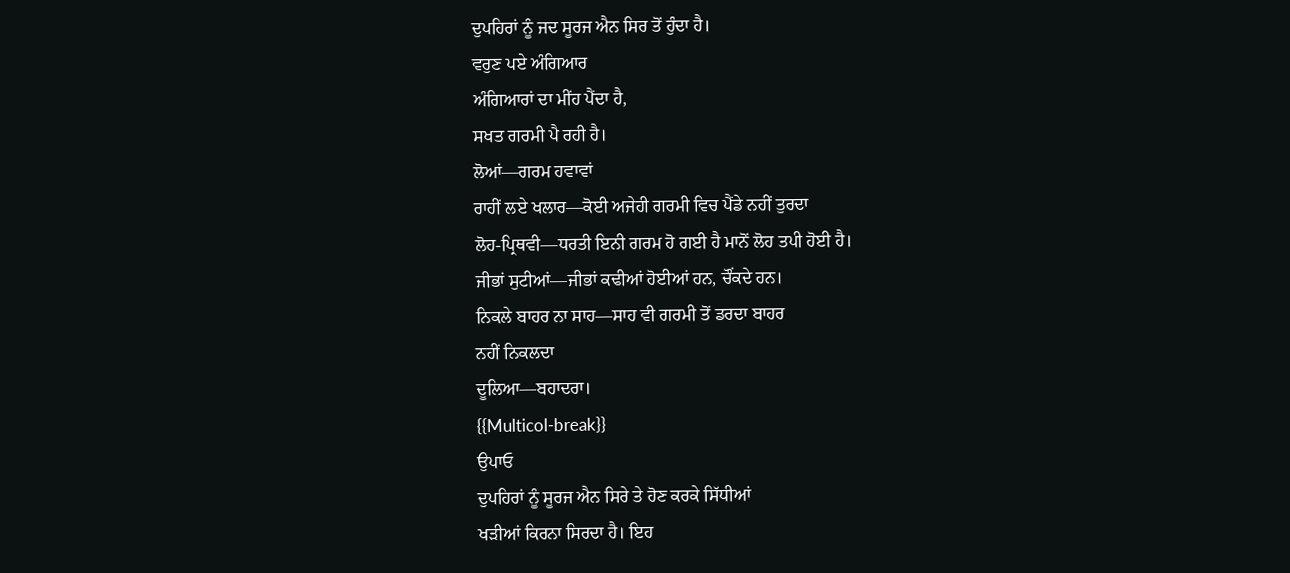ਦੁਪਹਿਰਾਂ ਨੂੰ ਜਦ ਸੂਰਜ ਐਨ ਸਿਰ ਤੋਂ ਹੁੰਦਾ ਹੈ।
ਵਰੁਣ ਪਏ ਅੰਗਿਆਰ
ਅੰਗਿਆਰਾਂ ਦਾ ਮੀਂਹ ਪੈਂਦਾ ਹੈ,
ਸਖਤ ਗਰਮੀ ਪੈ ਰਹੀ ਹੈ।
ਲੋਆਂ—ਗਰਮ ਹਵਾਵਾਂ
ਰਾਹੀਂ ਲਏ ਖਲਾਰ—ਕੋਈ ਅਜੇਹੀ ਗਰਮੀ ਵਿਚ ਪੈਂਡੇ ਨਹੀਂ ਤੁਰਦਾ
ਲੋਹ-ਪ੍ਰਿਥਵੀ—ਧਰਤੀ ਇਨੀ ਗਰਮ ਹੋ ਗਈ ਹੈ ਮਾਨੋਂ ਲੋਹ ਤਪੀ ਹੋਈ ਹੈ।
ਜੀਭਾਂ ਸੁਟੀਆਂ—ਜੀਭਾਂ ਕਢੀਆਂ ਹੋਈਆਂ ਹਨ, ਚੌਂਕਦੇ ਹਨ।
ਨਿਕਲੇ ਬਾਹਰ ਨਾ ਸਾਹ—ਸਾਹ ਵੀ ਗਰਮੀ ਤੋਂ ਡਰਦਾ ਬਾਹਰ
ਨਹੀਂ ਨਿਕਲਦਾ
ਦੂਲਿਆ—ਬਹਾਦਰਾ।
{{Multicol-break}}
ਉਪਾਓ
ਦੁਪਹਿਰਾਂ ਨੂੰ ਸੂਰਜ ਐਨ ਸਿਰੇ ਤੇ ਹੋਣ ਕਰਕੇ ਸਿੱਧੀਆਂ
ਖੜੀਆਂ ਕਿਰਨਾ ਸਿਰਦਾ ਹੈ। ਇਹ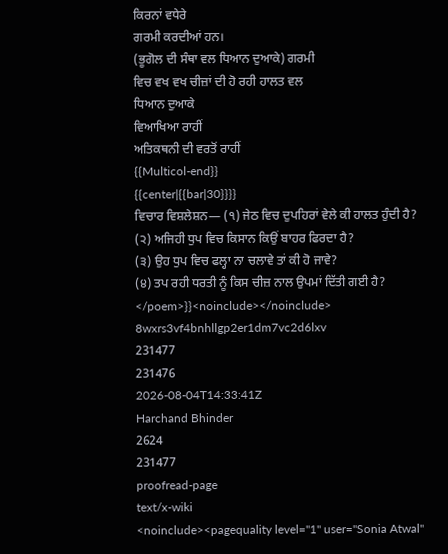ਕਿਰਨਾਂ ਵਧੇਰੇ
ਗਰਮੀ ਕਰਦੀਆਂ ਹਨ।
(ਭੂਗੋਲ ਦੀ ਸੰਥਾ ਵਲ ਧਿਆਨ ਦੁਆਕੇ) ਗਰਮੀ
ਵਿਚ ਵਖ ਵਖ ਚੀਜ਼ਾਂ ਦੀ ਹੋ ਰਹੀ ਹਾਲਤ ਵਲ
ਧਿਆਨ ਦੁਆਕੇ
ਵਿਆਖਿਆ ਰਾਹੀਂ
ਅਤਿਕਥਨੀ ਦੀ ਵਰਤੋਂ ਰਾਹੀਂ
{{Multicol-end}}
{{center|{{bar|30}}}}
ਵਿਚਾਰ ਵਿਸ਼ਲੇਸ਼ਨ— (੧) ਜੇਠ ਵਿਚ ਦੁਪਹਿਰਾਂ ਵੇਲੇ ਕੀ ਹਾਲਤ ਹੁੰਦੀ ਹੈ?
(੨) ਅਜਿਹੀ ਧੁਪ ਵਿਚ ਕਿਸਾਨ ਕਿਉਂ ਬਾਹਰ ਫਿਰਦਾ ਹੈ?
(੩) ਉਹ ਧੁਪ ਵਿਚ ਫਲ੍ਹਾ ਨਾ ਚਲਾਵੇ ਤਾਂ ਕੀ ਹੋ ਜਾਵੇ?
(੪) ਤਪ ਰਹੀ ਧਰਤੀ ਨੂੰ ਕਿਸ ਚੀਜ਼ ਨਾਲ ਉਪਮਾਂ ਦਿੱਤੀ ਗਈ ਹੈ?
</poem>}}<noinclude></noinclude>
8wxrs3vf4bnhllgp2er1dm7vc2d6lxv
231477
231476
2026-08-04T14:33:41Z
Harchand Bhinder
2624
231477
proofread-page
text/x-wiki
<noinclude><pagequality level="1" user="Sonia Atwal"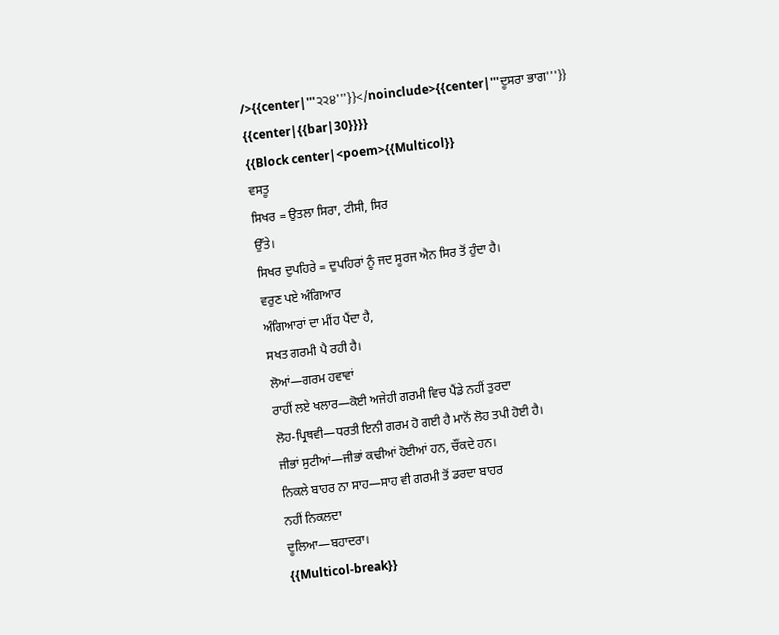/>{{center|'''੨੨੪'''}}</noinclude>{{center|'''ਦੂਸਰਾ ਭਾਗ'''}}
{{center|{{bar|30}}}}
{{Block center|<poem>{{Multicol}}
ਵਸਤੂ
ਸਿਖਰ = ਉਤਲਾ ਸਿਰਾ, ਟੀਸੀ, ਸਿਰ
ਉੱਤੇ।
ਸਿਖਰ ਦੁਪਹਿਰੇ = ਦੁਪਹਿਰਾਂ ਨੂੰ ਜਦ ਸੂਰਜ ਐਨ ਸਿਰ ਤੋਂ ਹੁੰਦਾ ਹੈ।
ਵਰੁਣ ਪਏ ਅੰਗਿਆਰ
ਅੰਗਿਆਰਾਂ ਦਾ ਮੀਂਹ ਪੈਂਦਾ ਹੈ,
ਸਖਤ ਗਰਮੀ ਪੈ ਰਹੀ ਹੈ।
ਲੋਆਂ—ਗਰਮ ਹਵਾਵਾਂ
ਰਾਹੀਂ ਲਏ ਖਲਾਰ—ਕੋਈ ਅਜੇਹੀ ਗਰਮੀ ਵਿਚ ਪੈਂਡੇ ਨਹੀਂ ਤੁਰਦਾ
ਲੋਹ-ਪ੍ਰਿਥਵੀ—ਧਰਤੀ ਇਨੀ ਗਰਮ ਹੋ ਗਈ ਹੈ ਮਾਨੋਂ ਲੋਹ ਤਪੀ ਹੋਈ ਹੈ।
ਜੀਭਾਂ ਸੁਟੀਆਂ—ਜੀਭਾਂ ਕਢੀਆਂ ਹੋਈਆਂ ਹਨ, ਚੌਂਕਦੇ ਹਨ।
ਨਿਕਲੇ ਬਾਹਰ ਨਾ ਸਾਹ—ਸਾਹ ਵੀ ਗਰਮੀ ਤੋਂ ਡਰਦਾ ਬਾਹਰ
ਨਹੀਂ ਨਿਕਲਦਾ
ਦੂਲਿਆ—ਬਹਾਦਰਾ।
{{Multicol-break}}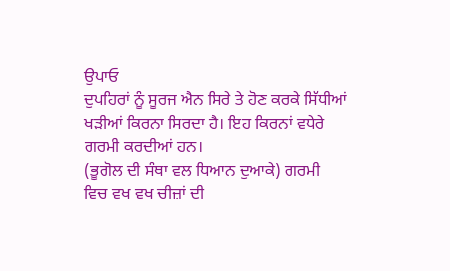ਉਪਾਓ
ਦੁਪਹਿਰਾਂ ਨੂੰ ਸੂਰਜ ਐਨ ਸਿਰੇ ਤੇ ਹੋਣ ਕਰਕੇ ਸਿੱਧੀਆਂ
ਖੜੀਆਂ ਕਿਰਨਾ ਸਿਰਦਾ ਹੈ। ਇਹ ਕਿਰਨਾਂ ਵਧੇਰੇ
ਗਰਮੀ ਕਰਦੀਆਂ ਹਨ।
(ਭੂਗੋਲ ਦੀ ਸੰਥਾ ਵਲ ਧਿਆਨ ਦੁਆਕੇ) ਗਰਮੀ
ਵਿਚ ਵਖ ਵਖ ਚੀਜ਼ਾਂ ਦੀ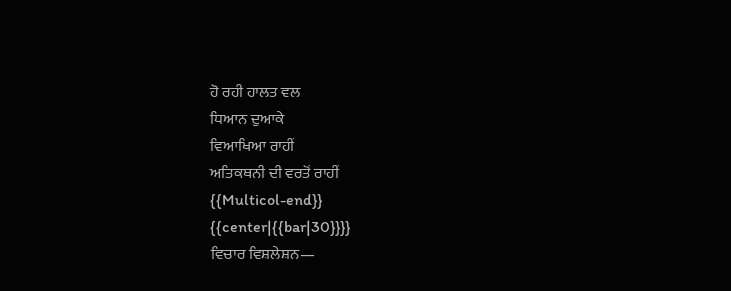ਹੋ ਰਹੀ ਹਾਲਤ ਵਲ
ਧਿਆਨ ਦੁਆਕੇ
ਵਿਆਖਿਆ ਰਾਹੀਂ
ਅਤਿਕਥਨੀ ਦੀ ਵਰਤੋਂ ਰਾਹੀਂ
{{Multicol-end}}
{{center|{{bar|30}}}}
ਵਿਚਾਰ ਵਿਸ਼ਲੇਸ਼ਨ—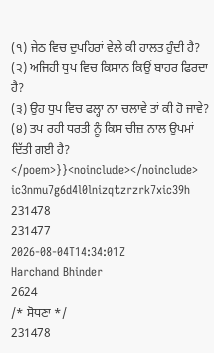(੧) ਜੇਠ ਵਿਚ ਦੁਪਹਿਰਾਂ ਵੇਲੇ ਕੀ ਹਾਲਤ ਹੁੰਦੀ ਹੈ?
(੨) ਅਜਿਹੀ ਧੁਪ ਵਿਚ ਕਿਸਾਨ ਕਿਉਂ ਬਾਹਰ ਫਿਰਦਾ ਹੈ?
(੩) ਉਹ ਧੁਪ ਵਿਚ ਫਲ੍ਹਾ ਨਾ ਚਲਾਵੇ ਤਾਂ ਕੀ ਹੋ ਜਾਵੇ?
(੪) ਤਪ ਰਹੀ ਧਰਤੀ ਨੂੰ ਕਿਸ ਚੀਜ਼ ਨਾਲ ਉਪਮਾਂ ਦਿੱਤੀ ਗਈ ਹੈ?
</poem>}}<noinclude></noinclude>
ic3nmu7g6d4l0lnizqtzrzrk7xic39h
231478
231477
2026-08-04T14:34:01Z
Harchand Bhinder
2624
/* ਸੋਧਣਾ */
231478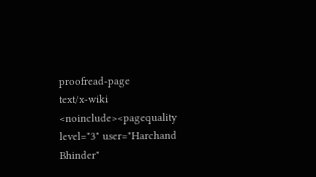proofread-page
text/x-wiki
<noinclude><pagequality level="3" user="Harchand Bhinder"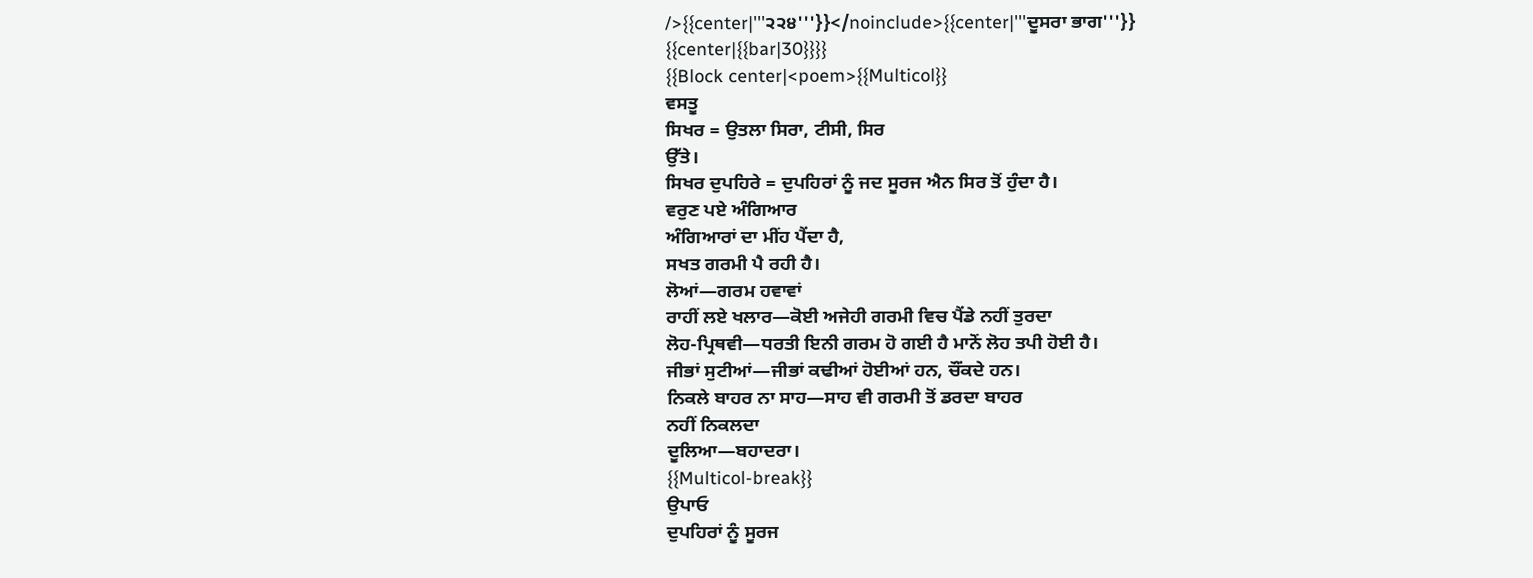/>{{center|'''੨੨੪'''}}</noinclude>{{center|'''ਦੂਸਰਾ ਭਾਗ'''}}
{{center|{{bar|30}}}}
{{Block center|<poem>{{Multicol}}
ਵਸਤੂ
ਸਿਖਰ = ਉਤਲਾ ਸਿਰਾ, ਟੀਸੀ, ਸਿਰ
ਉੱਤੇ।
ਸਿਖਰ ਦੁਪਹਿਰੇ = ਦੁਪਹਿਰਾਂ ਨੂੰ ਜਦ ਸੂਰਜ ਐਨ ਸਿਰ ਤੋਂ ਹੁੰਦਾ ਹੈ।
ਵਰੁਣ ਪਏ ਅੰਗਿਆਰ
ਅੰਗਿਆਰਾਂ ਦਾ ਮੀਂਹ ਪੈਂਦਾ ਹੈ,
ਸਖਤ ਗਰਮੀ ਪੈ ਰਹੀ ਹੈ।
ਲੋਆਂ—ਗਰਮ ਹਵਾਵਾਂ
ਰਾਹੀਂ ਲਏ ਖਲਾਰ—ਕੋਈ ਅਜੇਹੀ ਗਰਮੀ ਵਿਚ ਪੈਂਡੇ ਨਹੀਂ ਤੁਰਦਾ
ਲੋਹ-ਪ੍ਰਿਥਵੀ—ਧਰਤੀ ਇਨੀ ਗਰਮ ਹੋ ਗਈ ਹੈ ਮਾਨੋਂ ਲੋਹ ਤਪੀ ਹੋਈ ਹੈ।
ਜੀਭਾਂ ਸੁਟੀਆਂ—ਜੀਭਾਂ ਕਢੀਆਂ ਹੋਈਆਂ ਹਨ, ਚੌਂਕਦੇ ਹਨ।
ਨਿਕਲੇ ਬਾਹਰ ਨਾ ਸਾਹ—ਸਾਹ ਵੀ ਗਰਮੀ ਤੋਂ ਡਰਦਾ ਬਾਹਰ
ਨਹੀਂ ਨਿਕਲਦਾ
ਦੂਲਿਆ—ਬਹਾਦਰਾ।
{{Multicol-break}}
ਉਪਾਓ
ਦੁਪਹਿਰਾਂ ਨੂੰ ਸੂਰਜ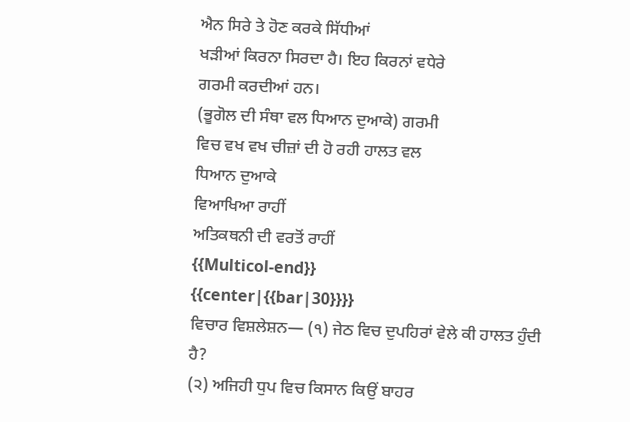ਐਨ ਸਿਰੇ ਤੇ ਹੋਣ ਕਰਕੇ ਸਿੱਧੀਆਂ
ਖੜੀਆਂ ਕਿਰਨਾ ਸਿਰਦਾ ਹੈ। ਇਹ ਕਿਰਨਾਂ ਵਧੇਰੇ
ਗਰਮੀ ਕਰਦੀਆਂ ਹਨ।
(ਭੂਗੋਲ ਦੀ ਸੰਥਾ ਵਲ ਧਿਆਨ ਦੁਆਕੇ) ਗਰਮੀ
ਵਿਚ ਵਖ ਵਖ ਚੀਜ਼ਾਂ ਦੀ ਹੋ ਰਹੀ ਹਾਲਤ ਵਲ
ਧਿਆਨ ਦੁਆਕੇ
ਵਿਆਖਿਆ ਰਾਹੀਂ
ਅਤਿਕਥਨੀ ਦੀ ਵਰਤੋਂ ਰਾਹੀਂ
{{Multicol-end}}
{{center|{{bar|30}}}}
ਵਿਚਾਰ ਵਿਸ਼ਲੇਸ਼ਨ— (੧) ਜੇਠ ਵਿਚ ਦੁਪਹਿਰਾਂ ਵੇਲੇ ਕੀ ਹਾਲਤ ਹੁੰਦੀ ਹੈ?
(੨) ਅਜਿਹੀ ਧੁਪ ਵਿਚ ਕਿਸਾਨ ਕਿਉਂ ਬਾਹਰ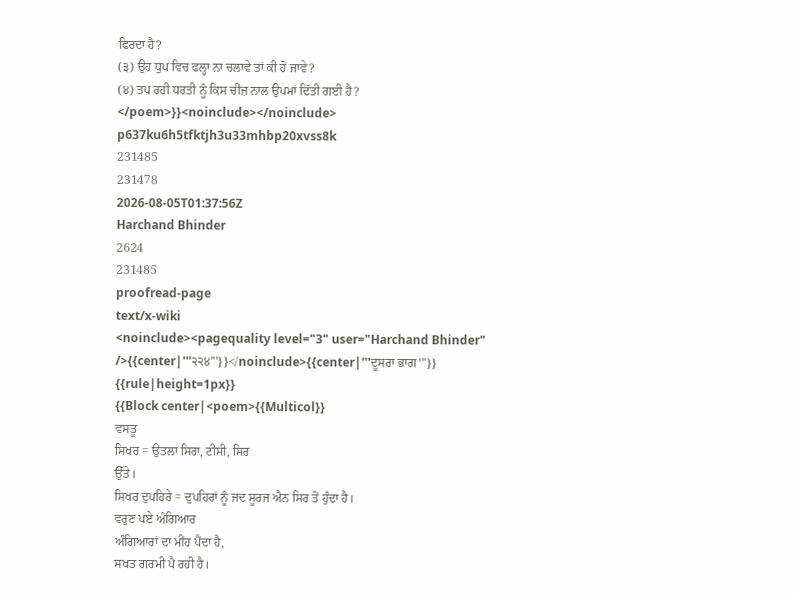ਫਿਰਦਾ ਹੈ?
(੩) ਉਹ ਧੁਪ ਵਿਚ ਫਲ੍ਹਾ ਨਾ ਚਲਾਵੇ ਤਾਂ ਕੀ ਹੋ ਜਾਵੇ?
(੪) ਤਪ ਰਹੀ ਧਰਤੀ ਨੂੰ ਕਿਸ ਚੀਜ਼ ਨਾਲ ਉਪਮਾਂ ਦਿੱਤੀ ਗਈ ਹੈ?
</poem>}}<noinclude></noinclude>
p637ku6h5tfktjh3u33mhbp20xvss8k
231485
231478
2026-08-05T01:37:56Z
Harchand Bhinder
2624
231485
proofread-page
text/x-wiki
<noinclude><pagequality level="3" user="Harchand Bhinder" />{{center|'''੨੨੪'''}}</noinclude>{{center|'''ਦੂਸਰਾ ਭਾਗ'''}}
{{rule|height=1px}}
{{Block center|<poem>{{Multicol}}
ਵਸਤੂ
ਸਿਖਰ = ਉਤਲਾ ਸਿਰਾ, ਟੀਸੀ, ਸਿਰ
ਉੱਤੇ।
ਸਿਖਰ ਦੁਪਹਿਰੇ = ਦੁਪਹਿਰਾਂ ਨੂੰ ਜਦ ਸੂਰਜ ਐਨ ਸਿਰ ਤੋਂ ਹੁੰਦਾ ਹੈ।
ਵਰੁਣ ਪਏ ਅੰਗਿਆਰ
ਅੰਗਿਆਰਾਂ ਦਾ ਮੀਂਹ ਪੈਂਦਾ ਹੈ,
ਸਖਤ ਗਰਮੀ ਪੈ ਰਹੀ ਹੈ।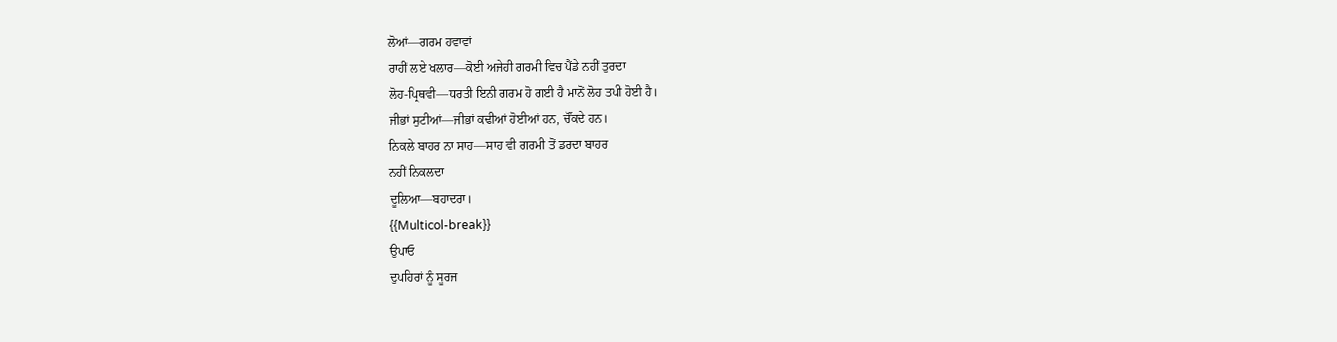ਲੋਆਂ—ਗਰਮ ਹਵਾਵਾਂ
ਰਾਹੀਂ ਲਏ ਖਲਾਰ—ਕੋਈ ਅਜੇਹੀ ਗਰਮੀ ਵਿਚ ਪੈਂਡੇ ਨਹੀਂ ਤੁਰਦਾ
ਲੋਹ-ਪ੍ਰਿਥਵੀ—ਧਰਤੀ ਇਨੀ ਗਰਮ ਹੋ ਗਈ ਹੈ ਮਾਨੋਂ ਲੋਹ ਤਪੀ ਹੋਈ ਹੈ।
ਜੀਭਾਂ ਸੁਟੀਆਂ—ਜੀਭਾਂ ਕਢੀਆਂ ਹੋਈਆਂ ਹਨ, ਚੌਂਕਦੇ ਹਨ।
ਨਿਕਲੇ ਬਾਹਰ ਨਾ ਸਾਹ—ਸਾਹ ਵੀ ਗਰਮੀ ਤੋਂ ਡਰਦਾ ਬਾਹਰ
ਨਹੀਂ ਨਿਕਲਦਾ
ਦੂਲਿਆ—ਬਹਾਦਰਾ।
{{Multicol-break}}
ਉਪਾਓ
ਦੁਪਹਿਰਾਂ ਨੂੰ ਸੂਰਜ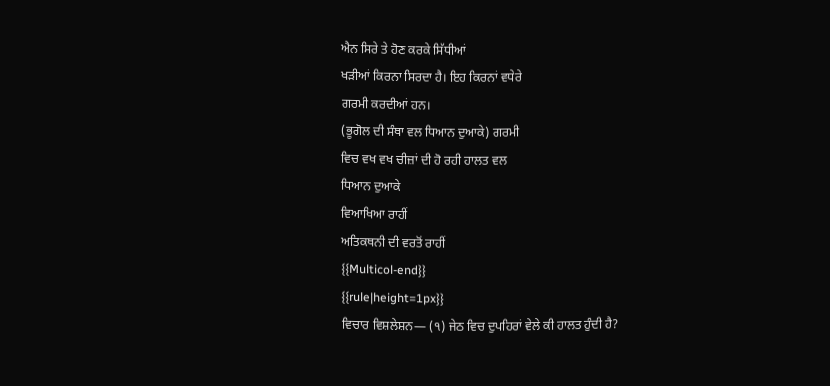ਐਨ ਸਿਰੇ ਤੇ ਹੋਣ ਕਰਕੇ ਸਿੱਧੀਆਂ
ਖੜੀਆਂ ਕਿਰਨਾ ਸਿਰਦਾ ਹੈ। ਇਹ ਕਿਰਨਾਂ ਵਧੇਰੇ
ਗਰਮੀ ਕਰਦੀਆਂ ਹਨ।
(ਭੂਗੋਲ ਦੀ ਸੰਥਾ ਵਲ ਧਿਆਨ ਦੁਆਕੇ) ਗਰਮੀ
ਵਿਚ ਵਖ ਵਖ ਚੀਜ਼ਾਂ ਦੀ ਹੋ ਰਹੀ ਹਾਲਤ ਵਲ
ਧਿਆਨ ਦੁਆਕੇ
ਵਿਆਖਿਆ ਰਾਹੀਂ
ਅਤਿਕਥਨੀ ਦੀ ਵਰਤੋਂ ਰਾਹੀਂ
{{Multicol-end}}
{{rule|height=1px}}
ਵਿਚਾਰ ਵਿਸ਼ਲੇਸ਼ਨ— (੧) ਜੇਠ ਵਿਚ ਦੁਪਹਿਰਾਂ ਵੇਲੇ ਕੀ ਹਾਲਤ ਹੁੰਦੀ ਹੈ?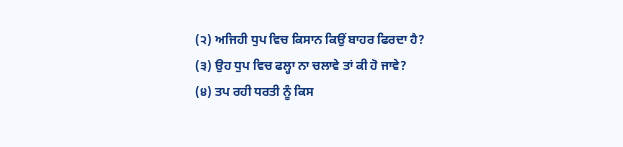(੨) ਅਜਿਹੀ ਧੁਪ ਵਿਚ ਕਿਸਾਨ ਕਿਉਂ ਬਾਹਰ ਫਿਰਦਾ ਹੈ?
(੩) ਉਹ ਧੁਪ ਵਿਚ ਫਲ੍ਹਾ ਨਾ ਚਲਾਵੇ ਤਾਂ ਕੀ ਹੋ ਜਾਵੇ?
(੪) ਤਪ ਰਹੀ ਧਰਤੀ ਨੂੰ ਕਿਸ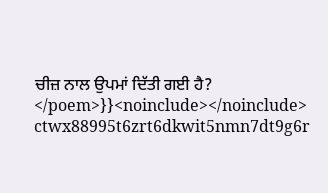ਚੀਜ਼ ਨਾਲ ਉਪਮਾਂ ਦਿੱਤੀ ਗਈ ਹੈ?
</poem>}}<noinclude></noinclude>
ctwx88995t6zrt6dkwit5nmn7dt9g6r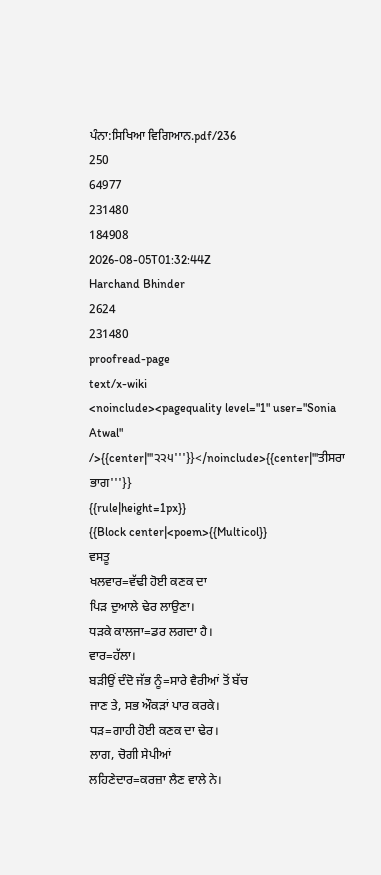ਪੰਨਾ:ਸਿਖਿਆ ਵਿਗਿਆਨ.pdf/236
250
64977
231480
184908
2026-08-05T01:32:44Z
Harchand Bhinder
2624
231480
proofread-page
text/x-wiki
<noinclude><pagequality level="1" user="Sonia Atwal" />{{center|'''੨੨੫'''}}</noinclude>{{center|'''ਤੀਸਰਾ ਭਾਗ'''}}
{{rule|height=1px}}
{{Block center|<poem>{{Multicol}}
ਵਸਤੂ
ਖਲਵਾਰ=ਵੱਢੀ ਹੋਈ ਕਣਕ ਦਾ
ਪਿੜ ਦੁਆਲੇ ਢੇਰ ਲਾਉਣਾ।
ਧੜਕੇ ਕਾਲਜਾ=ਡਰ ਲਗਦਾ ਹੈ।
ਵਾਰ=ਹੱਲਾ।
ਬੜੀਉਂ ਦੰਦੋ ਜੱਭ ਨੂੰ=ਸਾਰੇ ਵੈਰੀਆਂ ਤੋਂ ਬੱਚ
ਜਾਣ ਤੇ, ਸਭ ਔਕੜਾਂ ਪਾਰ ਕਰਕੇ।
ਧੜ=ਗਾਹੀ ਹੋਈ ਕਣਕ ਦਾ ਢੇਰ।
ਲਾਗ, ਚੋਗੀ ਸੇਪੀਆਂ
ਲਹਿਣੇਦਾਰ=ਕਰਜ਼ਾ ਲੈਣ ਵਾਲੇ ਨੇ।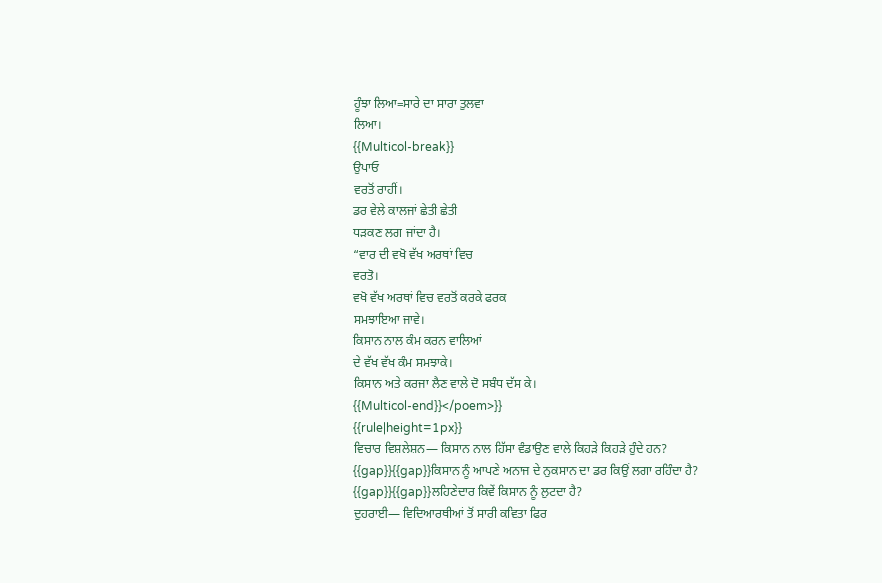ਹੂੰਝਾ ਲਿਆ=ਸਾਰੇ ਦਾ ਸਾਰਾ ਤੁਲਵਾ
ਲਿਆ।
{{Multicol-break}}
ਉਪਾਓ
ਵਰਤੋਂ ਰਾਹੀਂ।
ਡਰ ਵੇਲੇ ਕਾਲਜਾਂ ਛੇਤੀ ਛੇਤੀ
ਧੜਕਣ ਲਗ ਜਾਂਦਾ ਹੈ।
“ਵਾਰ ਦੀ ਵਖੋ ਵੱਖ ਅਰਥਾਂ ਵਿਚ
ਵਰਤੋ।
ਵਖੋ ਵੱਖ ਅਰਥਾਂ ਵਿਚ ਵਰਤੋਂ ਕਰਕੇ ਫਰਕ
ਸਮਝਾਇਆ ਜਾਵੇ।
ਕਿਸਾਨ ਨਾਲ ਕੰਮ ਕਰਨ ਵਾਲਿਆਂ
ਦੇ ਵੱਖ ਵੱਖ ਕੰਮ ਸਮਝਾਕੇ।
ਕਿਸਾਨ ਅਤੇ ਕਰਜਾ ਲੈਣ ਵਾਲੇ ਦੋ ਸਬੰਧ ਦੱਸ ਕੇ।
{{Multicol-end}}</poem>}}
{{rule|height=1px}}
ਵਿਚਾਰ ਵਿਸ਼ਲੇਸ਼ਨ— ਕਿਸਾਨ ਨਾਲ ਹਿੱਸਾ ਵੰਡਾਉਣ ਵਾਲੇ ਕਿਹੜੇ ਕਿਹੜੇ ਹੁੰਦੇ ਹਨ?
{{gap}}{{gap}}ਕਿਸਾਨ ਨੂੰ ਆਪਣੇ ਅਨਾਜ ਦੇ ਨੁਕਸਾਨ ਦਾ ਡਰ ਕਿਉਂ ਲਗਾ ਰਹਿੰਦਾ ਹੈ?
{{gap}}{{gap}}ਲਹਿਣੇਦਾਰ ਕਿਵੇਂ ਕਿਸਾਨ ਨੂੰ ਲੁਟਦਾ ਹੈ?
ਦੁਹਰਾਈ— ਵਿਦਿਆਰਥੀਆਂ ਤੋਂ ਸਾਰੀ ਕਵਿਤਾ ਫਿਰ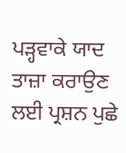ਪੜ੍ਹਵਾਕੇ ਯਾਦ ਤਾਜ਼ਾ ਕਰਾਉਣ ਲਈ ਪ੍ਰਸ਼ਨ ਪੁਛੇ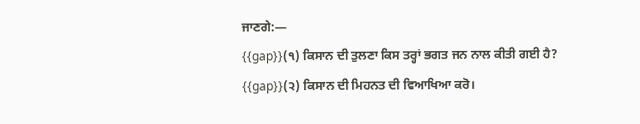ਜਾਣਗੇ:—
{{gap}}(੧) ਕਿਸਾਨ ਦੀ ਤੁਲਣਾ ਕਿਸ ਤਰ੍ਹਾਂ ਭਗਤ ਜਨ ਨਾਲ ਕੀਤੀ ਗਈ ਹੈ?
{{gap}}(੨) ਕਿਸਾਨ ਦੀ ਮਿਹਨਤ ਦੀ ਵਿਆਖਿਆ ਕਰੋ।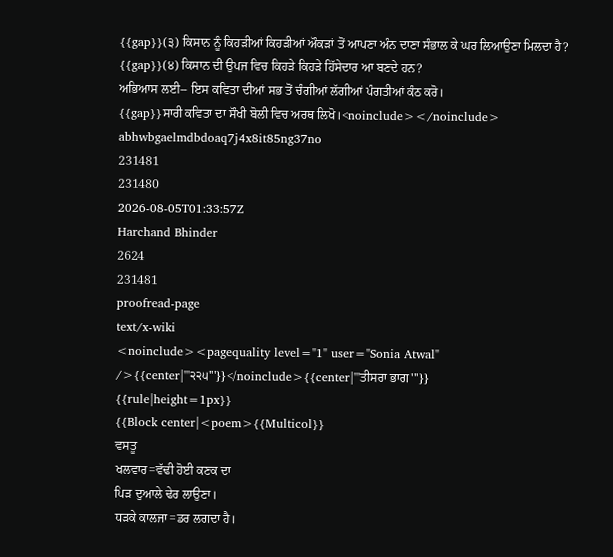{{gap}}(੩) ਕਿਸਾਨ ਨੂੰ ਕਿਹੜੀਆਂ ਕਿਹੜੀਆਂ ਔਕੜਾਂ ਤੋਂ ਆਪਣਾ ਅੰਨ ਦਾਣਾ ਸੰਭਾਲ ਕੇ ਘਰ ਲਿਆਉਣਾ ਮਿਲਦਾ ਹੈ?
{{gap}}(੪) ਕਿਸਾਨ ਦੀ ਉਪਜ ਵਿਚ ਕਿਹੜੇ ਕਿਹੜੇ ਹਿੱਸੇਦਾਰ ਆ ਬਣਦੇ ਹਨ?
ਅਭਿਆਸ ਲਈ-- ਇਸ ਕਵਿਤਾ ਦੀਆਂ ਸਭ ਤੋਂ ਚੰਗੀਆਂ ਲੱਗੀਆਂ ਪੰਗਤੀਆਂ ਕੰਠ ਕਰੋ।
{{gap}}ਸਾਰੀ ਕਵਿਤਾ ਦਾ ਸੌਖੀ ਬੋਲੀ ਵਿਚ ਅਰਥ ਲਿਖੋ।<noinclude></noinclude>
abhwbgaelmdbdoaq7j4x8it85ng37no
231481
231480
2026-08-05T01:33:57Z
Harchand Bhinder
2624
231481
proofread-page
text/x-wiki
<noinclude><pagequality level="1" user="Sonia Atwal" />{{center|'''੨੨੫'''}}</noinclude>{{center|'''ਤੀਸਰਾ ਭਾਗ'''}}
{{rule|height=1px}}
{{Block center|<poem>{{Multicol}}
ਵਸਤੂ
ਖਲਵਾਰ=ਵੱਢੀ ਹੋਈ ਕਣਕ ਦਾ
ਪਿੜ ਦੁਆਲੇ ਢੇਰ ਲਾਉਣਾ।
ਧੜਕੇ ਕਾਲਜਾ=ਡਰ ਲਗਦਾ ਹੈ।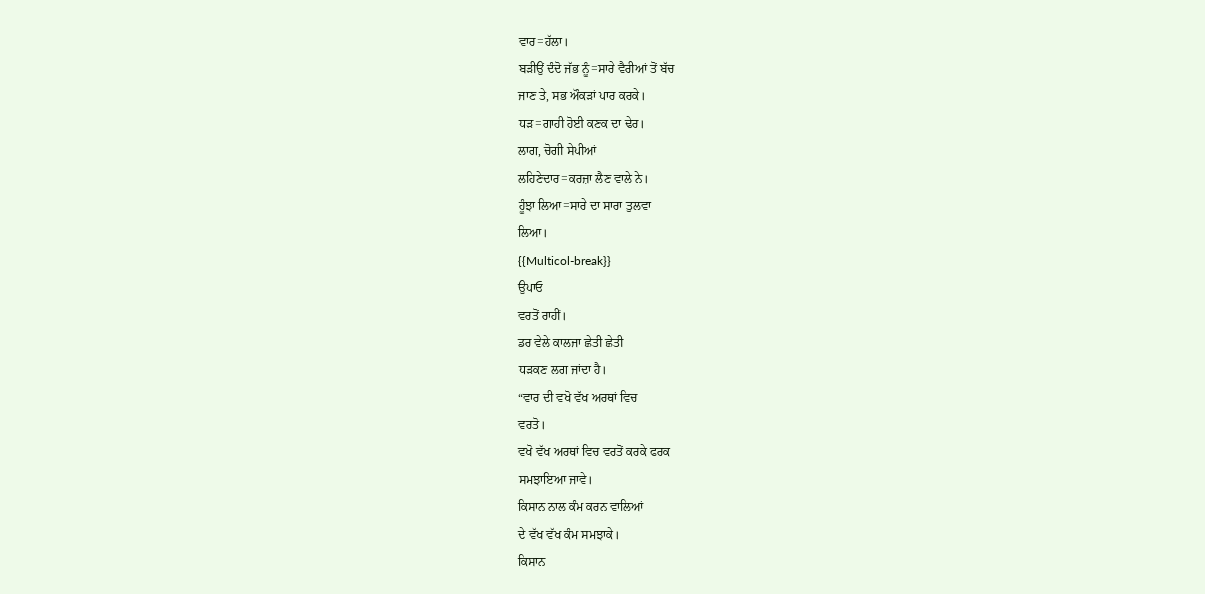ਵਾਰ=ਹੱਲਾ।
ਬੜੀਉਂ ਦੰਦੋ ਜੱਭ ਨੂੰ=ਸਾਰੇ ਵੈਰੀਆਂ ਤੋਂ ਬੱਚ
ਜਾਣ ਤੇ, ਸਭ ਔਕੜਾਂ ਪਾਰ ਕਰਕੇ।
ਧੜ=ਗਾਹੀ ਹੋਈ ਕਣਕ ਦਾ ਢੇਰ।
ਲਾਗ, ਚੋਗੀ ਸੇਪੀਆਂ
ਲਹਿਣੇਦਾਰ=ਕਰਜ਼ਾ ਲੈਣ ਵਾਲੇ ਨੇ।
ਹੂੰਝਾ ਲਿਆ=ਸਾਰੇ ਦਾ ਸਾਰਾ ਤੁਲਵਾ
ਲਿਆ।
{{Multicol-break}}
ਉਪਾਓ
ਵਰਤੋਂ ਰਾਹੀਂ।
ਡਰ ਵੇਲੇ ਕਾਲਜਾ ਛੇਤੀ ਛੇਤੀ
ਧੜਕਣ ਲਗ ਜਾਂਦਾ ਹੈ।
“ਵਾਰ ਦੀ ਵਖੋ ਵੱਖ ਅਰਥਾਂ ਵਿਚ
ਵਰਤੋ।
ਵਖੋ ਵੱਖ ਅਰਥਾਂ ਵਿਚ ਵਰਤੋਂ ਕਰਕੇ ਫਰਕ
ਸਮਝਾਇਆ ਜਾਵੇ।
ਕਿਸਾਨ ਨਾਲ ਕੰਮ ਕਰਨ ਵਾਲਿਆਂ
ਦੇ ਵੱਖ ਵੱਖ ਕੰਮ ਸਮਝਾਕੇ।
ਕਿਸਾਨ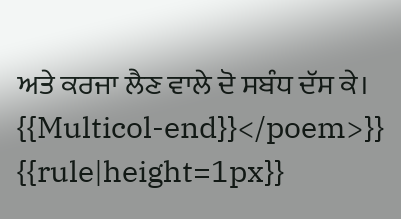ਅਤੇ ਕਰਜਾ ਲੈਣ ਵਾਲੇ ਦੋ ਸਬੰਧ ਦੱਸ ਕੇ।
{{Multicol-end}}</poem>}}
{{rule|height=1px}}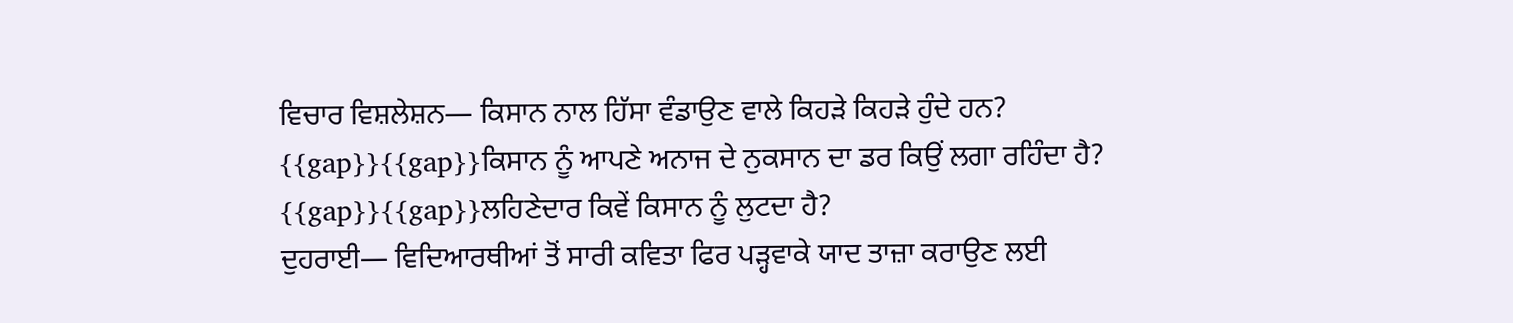ਵਿਚਾਰ ਵਿਸ਼ਲੇਸ਼ਨ— ਕਿਸਾਨ ਨਾਲ ਹਿੱਸਾ ਵੰਡਾਉਣ ਵਾਲੇ ਕਿਹੜੇ ਕਿਹੜੇ ਹੁੰਦੇ ਹਨ?
{{gap}}{{gap}}ਕਿਸਾਨ ਨੂੰ ਆਪਣੇ ਅਨਾਜ ਦੇ ਨੁਕਸਾਨ ਦਾ ਡਰ ਕਿਉਂ ਲਗਾ ਰਹਿੰਦਾ ਹੈ?
{{gap}}{{gap}}ਲਹਿਣੇਦਾਰ ਕਿਵੇਂ ਕਿਸਾਨ ਨੂੰ ਲੁਟਦਾ ਹੈ?
ਦੁਹਰਾਈ— ਵਿਦਿਆਰਥੀਆਂ ਤੋਂ ਸਾਰੀ ਕਵਿਤਾ ਫਿਰ ਪੜ੍ਹਵਾਕੇ ਯਾਦ ਤਾਜ਼ਾ ਕਰਾਉਣ ਲਈ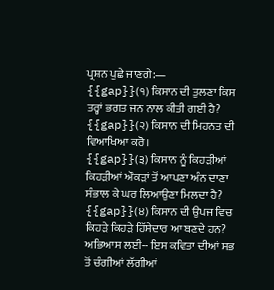ਪ੍ਰਸ਼ਨ ਪੁਛੇ ਜਾਣਗੇ:—
{{gap}}(੧) ਕਿਸਾਨ ਦੀ ਤੁਲਣਾ ਕਿਸ ਤਰ੍ਹਾਂ ਭਗਤ ਜਨ ਨਾਲ ਕੀਤੀ ਗਈ ਹੈ?
{{gap}}(੨) ਕਿਸਾਨ ਦੀ ਮਿਹਨਤ ਦੀ ਵਿਆਖਿਆ ਕਰੋ।
{{gap}}(੩) ਕਿਸਾਨ ਨੂੰ ਕਿਹੜੀਆਂ ਕਿਹੜੀਆਂ ਔਕੜਾਂ ਤੋਂ ਆਪਣਾ ਅੰਨ ਦਾਣਾ ਸੰਭਾਲ ਕੇ ਘਰ ਲਿਆਉਣਾ ਮਿਲਦਾ ਹੈ?
{{gap}}(੪) ਕਿਸਾਨ ਦੀ ਉਪਜ ਵਿਚ ਕਿਹੜੇ ਕਿਹੜੇ ਹਿੱਸੇਦਾਰ ਆ ਬਣਦੇ ਹਨ?
ਅਭਿਆਸ ਲਈ-- ਇਸ ਕਵਿਤਾ ਦੀਆਂ ਸਭ ਤੋਂ ਚੰਗੀਆਂ ਲੱਗੀਆਂ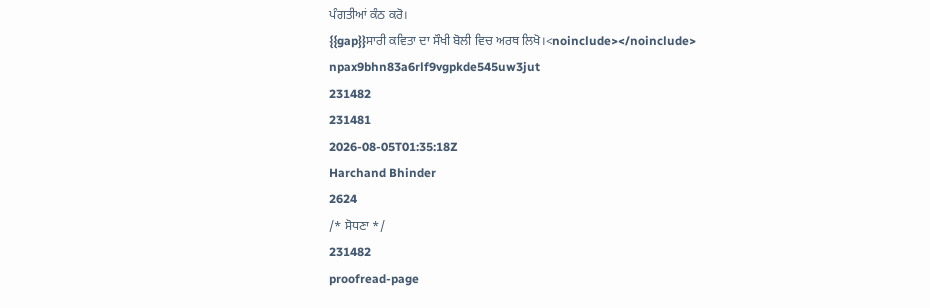ਪੰਗਤੀਆਂ ਕੰਠ ਕਰੋ।
{{gap}}ਸਾਰੀ ਕਵਿਤਾ ਦਾ ਸੌਖੀ ਬੋਲੀ ਵਿਚ ਅਰਥ ਲਿਖੋ।<noinclude></noinclude>
npax9bhn83a6rlf9vgpkde545uw3jut
231482
231481
2026-08-05T01:35:18Z
Harchand Bhinder
2624
/* ਸੋਧਣਾ */
231482
proofread-page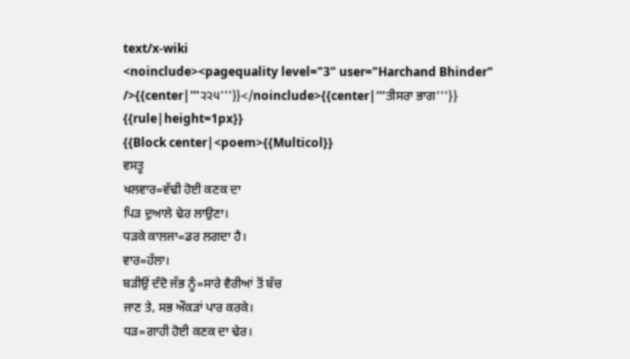text/x-wiki
<noinclude><pagequality level="3" user="Harchand Bhinder" />{{center|'''੨੨੫'''}}</noinclude>{{center|'''ਤੀਸਰਾ ਭਾਗ'''}}
{{rule|height=1px}}
{{Block center|<poem>{{Multicol}}
ਵਸਤੂ
ਖਲਵਾਰ=ਵੱਢੀ ਹੋਈ ਕਣਕ ਦਾ
ਪਿੜ ਦੁਆਲੇ ਢੇਰ ਲਾਉਣਾ।
ਧੜਕੇ ਕਾਲਜਾ=ਡਰ ਲਗਦਾ ਹੈ।
ਵਾਰ=ਹੱਲਾ।
ਬੜੀਉਂ ਦੰਦੋ ਜੱਭ ਨੂੰ=ਸਾਰੇ ਵੈਰੀਆਂ ਤੋਂ ਬੱਚ
ਜਾਣ ਤੇ, ਸਭ ਔਕੜਾਂ ਪਾਰ ਕਰਕੇ।
ਧੜ=ਗਾਹੀ ਹੋਈ ਕਣਕ ਦਾ ਢੇਰ।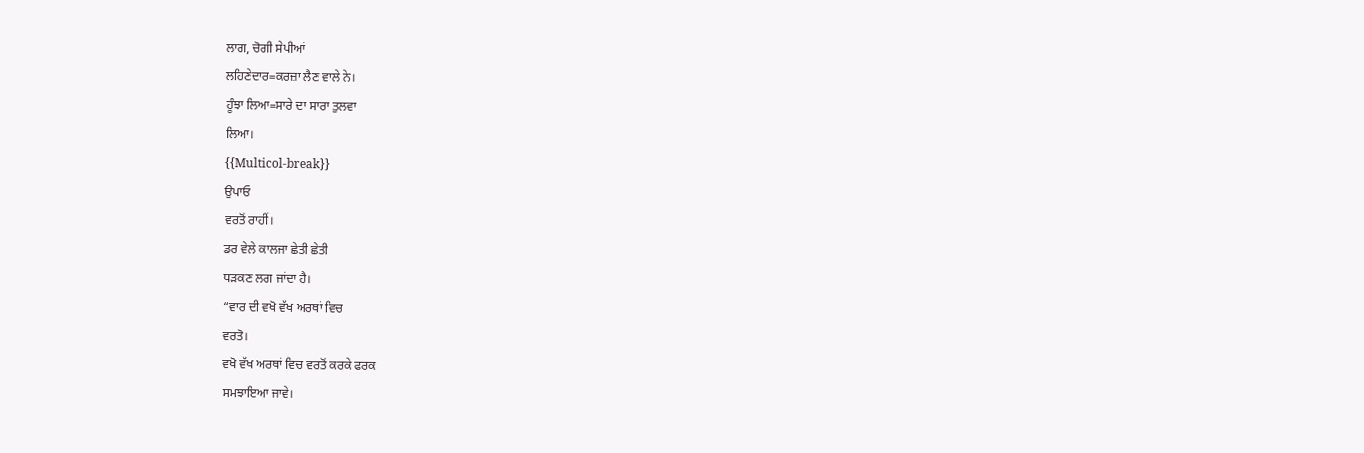ਲਾਗ, ਚੋਗੀ ਸੇਪੀਆਂ
ਲਹਿਣੇਦਾਰ=ਕਰਜ਼ਾ ਲੈਣ ਵਾਲੇ ਨੇ।
ਹੂੰਝਾ ਲਿਆ=ਸਾਰੇ ਦਾ ਸਾਰਾ ਤੁਲਵਾ
ਲਿਆ।
{{Multicol-break}}
ਉਪਾਓ
ਵਰਤੋਂ ਰਾਹੀਂ।
ਡਰ ਵੇਲੇ ਕਾਲਜਾ ਛੇਤੀ ਛੇਤੀ
ਧੜਕਣ ਲਗ ਜਾਂਦਾ ਹੈ।
“ਵਾਰ ਦੀ ਵਖੋ ਵੱਖ ਅਰਥਾਂ ਵਿਚ
ਵਰਤੋ।
ਵਖੋ ਵੱਖ ਅਰਥਾਂ ਵਿਚ ਵਰਤੋਂ ਕਰਕੇ ਫਰਕ
ਸਮਝਾਇਆ ਜਾਵੇ।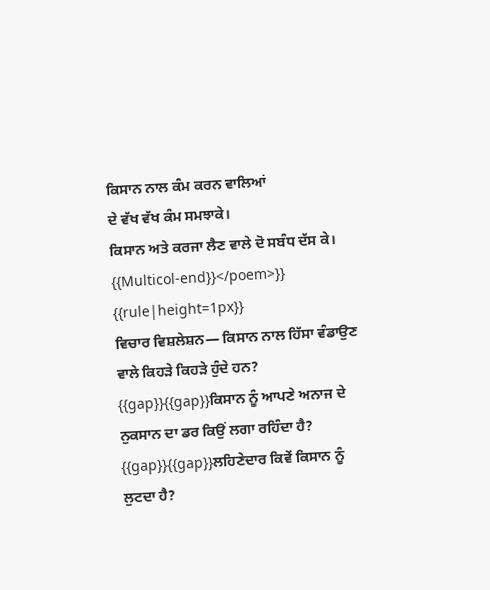ਕਿਸਾਨ ਨਾਲ ਕੰਮ ਕਰਨ ਵਾਲਿਆਂ
ਦੇ ਵੱਖ ਵੱਖ ਕੰਮ ਸਮਝਾਕੇ।
ਕਿਸਾਨ ਅਤੇ ਕਰਜਾ ਲੈਣ ਵਾਲੇ ਦੋ ਸਬੰਧ ਦੱਸ ਕੇ।
{{Multicol-end}}</poem>}}
{{rule|height=1px}}
ਵਿਚਾਰ ਵਿਸ਼ਲੇਸ਼ਨ— ਕਿਸਾਨ ਨਾਲ ਹਿੱਸਾ ਵੰਡਾਉਣ ਵਾਲੇ ਕਿਹੜੇ ਕਿਹੜੇ ਹੁੰਦੇ ਹਨ?
{{gap}}{{gap}}ਕਿਸਾਨ ਨੂੰ ਆਪਣੇ ਅਨਾਜ ਦੇ ਨੁਕਸਾਨ ਦਾ ਡਰ ਕਿਉਂ ਲਗਾ ਰਹਿੰਦਾ ਹੈ?
{{gap}}{{gap}}ਲਹਿਣੇਦਾਰ ਕਿਵੇਂ ਕਿਸਾਨ ਨੂੰ ਲੁਟਦਾ ਹੈ?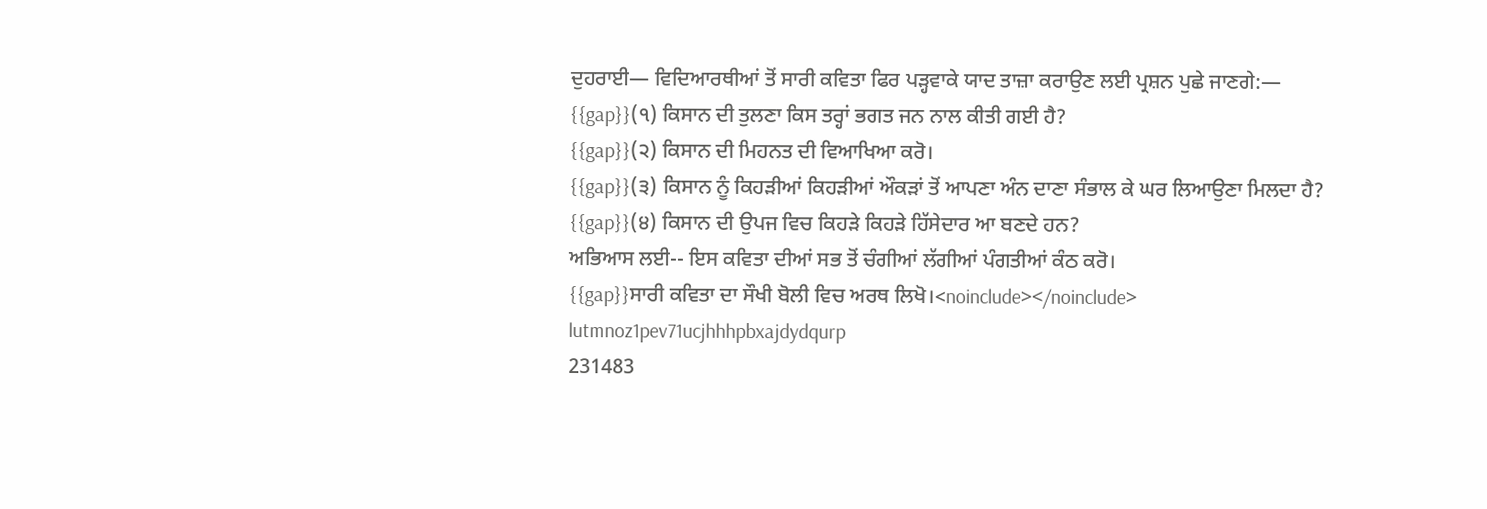ਦੁਹਰਾਈ— ਵਿਦਿਆਰਥੀਆਂ ਤੋਂ ਸਾਰੀ ਕਵਿਤਾ ਫਿਰ ਪੜ੍ਹਵਾਕੇ ਯਾਦ ਤਾਜ਼ਾ ਕਰਾਉਣ ਲਈ ਪ੍ਰਸ਼ਨ ਪੁਛੇ ਜਾਣਗੇ:—
{{gap}}(੧) ਕਿਸਾਨ ਦੀ ਤੁਲਣਾ ਕਿਸ ਤਰ੍ਹਾਂ ਭਗਤ ਜਨ ਨਾਲ ਕੀਤੀ ਗਈ ਹੈ?
{{gap}}(੨) ਕਿਸਾਨ ਦੀ ਮਿਹਨਤ ਦੀ ਵਿਆਖਿਆ ਕਰੋ।
{{gap}}(੩) ਕਿਸਾਨ ਨੂੰ ਕਿਹੜੀਆਂ ਕਿਹੜੀਆਂ ਔਕੜਾਂ ਤੋਂ ਆਪਣਾ ਅੰਨ ਦਾਣਾ ਸੰਭਾਲ ਕੇ ਘਰ ਲਿਆਉਣਾ ਮਿਲਦਾ ਹੈ?
{{gap}}(੪) ਕਿਸਾਨ ਦੀ ਉਪਜ ਵਿਚ ਕਿਹੜੇ ਕਿਹੜੇ ਹਿੱਸੇਦਾਰ ਆ ਬਣਦੇ ਹਨ?
ਅਭਿਆਸ ਲਈ-- ਇਸ ਕਵਿਤਾ ਦੀਆਂ ਸਭ ਤੋਂ ਚੰਗੀਆਂ ਲੱਗੀਆਂ ਪੰਗਤੀਆਂ ਕੰਠ ਕਰੋ।
{{gap}}ਸਾਰੀ ਕਵਿਤਾ ਦਾ ਸੌਖੀ ਬੋਲੀ ਵਿਚ ਅਰਥ ਲਿਖੋ।<noinclude></noinclude>
lutmnoz1pev71ucjhhhpbxajdydqurp
231483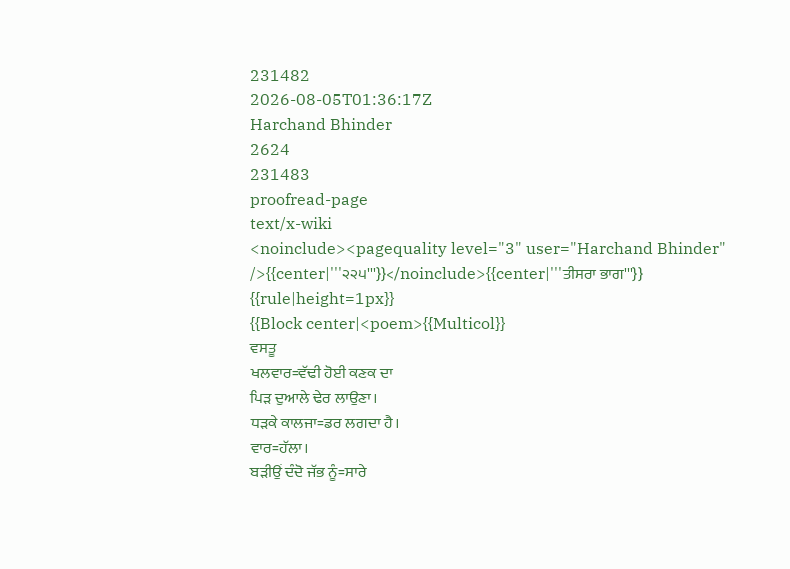231482
2026-08-05T01:36:17Z
Harchand Bhinder
2624
231483
proofread-page
text/x-wiki
<noinclude><pagequality level="3" user="Harchand Bhinder" />{{center|'''੨੨੫'''}}</noinclude>{{center|'''ਤੀਸਰਾ ਭਾਗ'''}}
{{rule|height=1px}}
{{Block center|<poem>{{Multicol}}
ਵਸਤੂ
ਖਲਵਾਰ=ਵੱਢੀ ਹੋਈ ਕਣਕ ਦਾ
ਪਿੜ ਦੁਆਲੇ ਢੇਰ ਲਾਉਣਾ।
ਧੜਕੇ ਕਾਲਜਾ=ਡਰ ਲਗਦਾ ਹੈ।
ਵਾਰ=ਹੱਲਾ।
ਬੜੀਉਂ ਦੰਦੋ ਜੱਭ ਨੂੰ=ਸਾਰੇ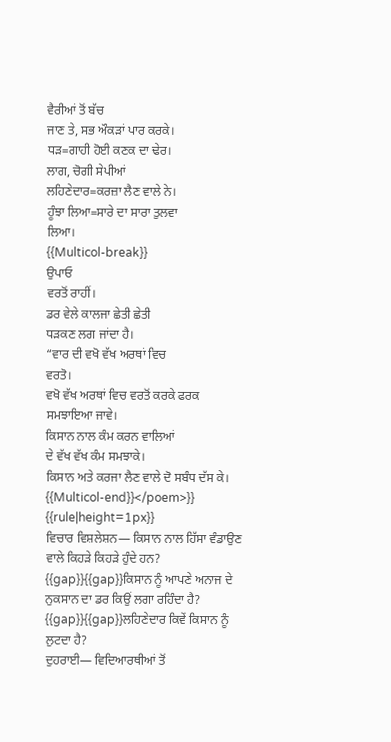ਵੈਰੀਆਂ ਤੋਂ ਬੱਚ
ਜਾਣ ਤੇ, ਸਭ ਔਕੜਾਂ ਪਾਰ ਕਰਕੇ।
ਧੜ=ਗਾਹੀ ਹੋਈ ਕਣਕ ਦਾ ਢੇਰ।
ਲਾਗ, ਚੋਗੀ ਸੇਪੀਆਂ
ਲਹਿਣੇਦਾਰ=ਕਰਜ਼ਾ ਲੈਣ ਵਾਲੇ ਨੇ।
ਹੂੰਝਾ ਲਿਆ=ਸਾਰੇ ਦਾ ਸਾਰਾ ਤੁਲਵਾ
ਲਿਆ।
{{Multicol-break}}
ਉਪਾਓ
ਵਰਤੋਂ ਰਾਹੀਂ।
ਡਰ ਵੇਲੇ ਕਾਲਜਾ ਛੇਤੀ ਛੇਤੀ
ਧੜਕਣ ਲਗ ਜਾਂਦਾ ਹੈ।
“ਵਾਰ ਦੀ ਵਖੋ ਵੱਖ ਅਰਥਾਂ ਵਿਚ
ਵਰਤੋ।
ਵਖੋ ਵੱਖ ਅਰਥਾਂ ਵਿਚ ਵਰਤੋਂ ਕਰਕੇ ਫਰਕ
ਸਮਝਾਇਆ ਜਾਵੇ।
ਕਿਸਾਨ ਨਾਲ ਕੰਮ ਕਰਨ ਵਾਲਿਆਂ
ਦੇ ਵੱਖ ਵੱਖ ਕੰਮ ਸਮਝਾਕੇ।
ਕਿਸਾਨ ਅਤੇ ਕਰਜਾ ਲੈਣ ਵਾਲੇ ਦੋ ਸਬੰਧ ਦੱਸ ਕੇ।
{{Multicol-end}}</poem>}}
{{rule|height=1px}}
ਵਿਚਾਰ ਵਿਸ਼ਲੇਸ਼ਨ— ਕਿਸਾਨ ਨਾਲ ਹਿੱਸਾ ਵੰਡਾਉਣ ਵਾਲੇ ਕਿਹੜੇ ਕਿਹੜੇ ਹੁੰਦੇ ਹਨ?
{{gap}}{{gap}}ਕਿਸਾਨ ਨੂੰ ਆਪਣੇ ਅਨਾਜ ਦੇ ਨੁਕਸਾਨ ਦਾ ਡਰ ਕਿਉਂ ਲਗਾ ਰਹਿੰਦਾ ਹੈ?
{{gap}}{{gap}}ਲਹਿਣੇਦਾਰ ਕਿਵੇਂ ਕਿਸਾਨ ਨੂੰ ਲੁਟਦਾ ਹੈ?
ਦੁਹਰਾਈ— ਵਿਦਿਆਰਥੀਆਂ ਤੋਂ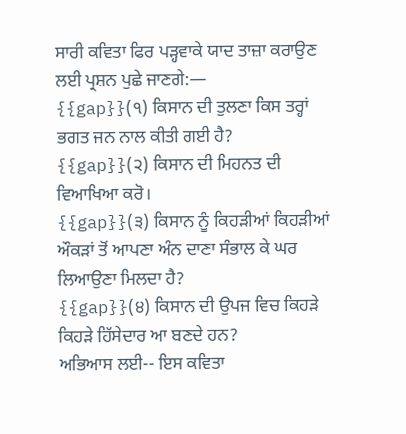ਸਾਰੀ ਕਵਿਤਾ ਫਿਰ ਪੜ੍ਹਵਾਕੇ ਯਾਦ ਤਾਜ਼ਾ ਕਰਾਉਣ ਲਈ ਪ੍ਰਸ਼ਨ ਪੁਛੇ ਜਾਣਗੇ:—
{{gap}}(੧) ਕਿਸਾਨ ਦੀ ਤੁਲਣਾ ਕਿਸ ਤਰ੍ਹਾਂ ਭਗਤ ਜਨ ਨਾਲ ਕੀਤੀ ਗਈ ਹੈ?
{{gap}}(੨) ਕਿਸਾਨ ਦੀ ਮਿਹਨਤ ਦੀ ਵਿਆਖਿਆ ਕਰੋ।
{{gap}}(੩) ਕਿਸਾਨ ਨੂੰ ਕਿਹੜੀਆਂ ਕਿਹੜੀਆਂ ਔਕੜਾਂ ਤੋਂ ਆਪਣਾ ਅੰਨ ਦਾਣਾ ਸੰਭਾਲ ਕੇ ਘਰ ਲਿਆਉਣਾ ਮਿਲਦਾ ਹੈ?
{{gap}}(੪) ਕਿਸਾਨ ਦੀ ਉਪਜ ਵਿਚ ਕਿਹੜੇ ਕਿਹੜੇ ਹਿੱਸੇਦਾਰ ਆ ਬਣਦੇ ਹਨ?
ਅਭਿਆਸ ਲਈ-- ਇਸ ਕਵਿਤਾ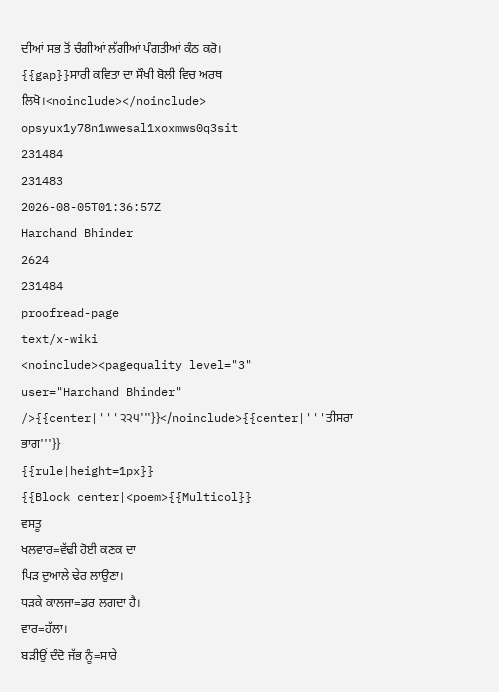ਦੀਆਂ ਸਭ ਤੋਂ ਚੰਗੀਆਂ ਲੱਗੀਆਂ ਪੰਗਤੀਆਂ ਕੰਠ ਕਰੋ।
{{gap}}ਸਾਰੀ ਕਵਿਤਾ ਦਾ ਸੌਖੀ ਬੋਲੀ ਵਿਚ ਅਰਥ ਲਿਖੋ।<noinclude></noinclude>
opsyux1y78n1wwesal1xoxmws0q3sit
231484
231483
2026-08-05T01:36:57Z
Harchand Bhinder
2624
231484
proofread-page
text/x-wiki
<noinclude><pagequality level="3" user="Harchand Bhinder" />{{center|'''੨੨੫'''}}</noinclude>{{center|'''ਤੀਸਰਾ ਭਾਗ'''}}
{{rule|height=1px}}
{{Block center|<poem>{{Multicol}}
ਵਸਤੂ
ਖਲਵਾਰ=ਵੱਢੀ ਹੋਈ ਕਣਕ ਦਾ
ਪਿੜ ਦੁਆਲੇ ਢੇਰ ਲਾਉਣਾ।
ਧੜਕੇ ਕਾਲਜਾ=ਡਰ ਲਗਦਾ ਹੈ।
ਵਾਰ=ਹੱਲਾ।
ਬੜੀਉਂ ਦੰਦੋ ਜੱਭ ਨੂੰ=ਸਾਰੇ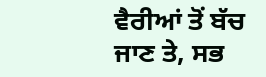ਵੈਰੀਆਂ ਤੋਂ ਬੱਚ
ਜਾਣ ਤੇ, ਸਭ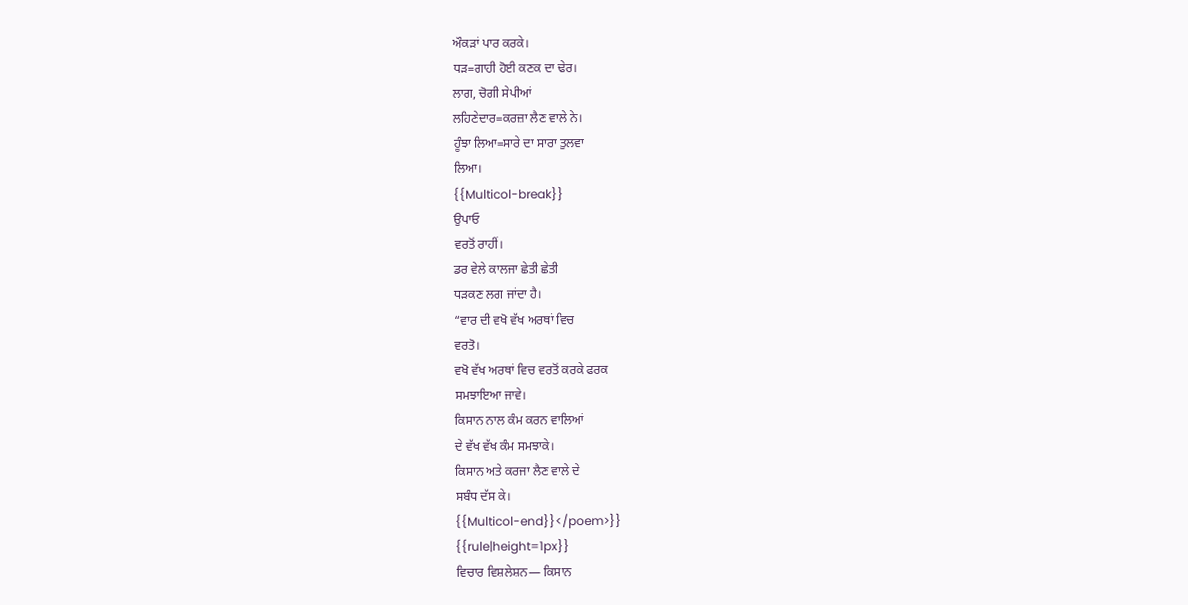ਔਕੜਾਂ ਪਾਰ ਕਰਕੇ।
ਧੜ=ਗਾਹੀ ਹੋਈ ਕਣਕ ਦਾ ਢੇਰ।
ਲਾਗ, ਚੋਗੀ ਸੇਪੀਆਂ
ਲਹਿਣੇਦਾਰ=ਕਰਜ਼ਾ ਲੈਣ ਵਾਲੇ ਨੇ।
ਹੂੰਝਾ ਲਿਆ=ਸਾਰੇ ਦਾ ਸਾਰਾ ਤੁਲਵਾ
ਲਿਆ।
{{Multicol-break}}
ਉਪਾਓ
ਵਰਤੋਂ ਰਾਹੀਂ।
ਡਰ ਵੇਲੇ ਕਾਲਜਾ ਛੇਤੀ ਛੇਤੀ
ਧੜਕਣ ਲਗ ਜਾਂਦਾ ਹੈ।
“ਵਾਰ ਦੀ ਵਖੋ ਵੱਖ ਅਰਥਾਂ ਵਿਚ
ਵਰਤੋ।
ਵਖੋ ਵੱਖ ਅਰਥਾਂ ਵਿਚ ਵਰਤੋਂ ਕਰਕੇ ਫਰਕ
ਸਮਝਾਇਆ ਜਾਵੇ।
ਕਿਸਾਨ ਨਾਲ ਕੰਮ ਕਰਨ ਵਾਲਿਆਂ
ਦੇ ਵੱਖ ਵੱਖ ਕੰਮ ਸਮਝਾਕੇ।
ਕਿਸਾਨ ਅਤੇ ਕਰਜਾ ਲੈਣ ਵਾਲੇ ਦੇ
ਸਬੰਧ ਦੱਸ ਕੇ।
{{Multicol-end}}</poem>}}
{{rule|height=1px}}
ਵਿਚਾਰ ਵਿਸ਼ਲੇਸ਼ਨ— ਕਿਸਾਨ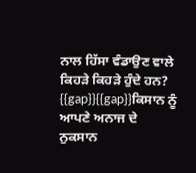ਨਾਲ ਹਿੱਸਾ ਵੰਡਾਉਣ ਵਾਲੇ ਕਿਹੜੇ ਕਿਹੜੇ ਹੁੰਦੇ ਹਨ?
{{gap}}{{gap}}ਕਿਸਾਨ ਨੂੰ ਆਪਣੇ ਅਨਾਜ ਦੇ ਨੁਕਸਾਨ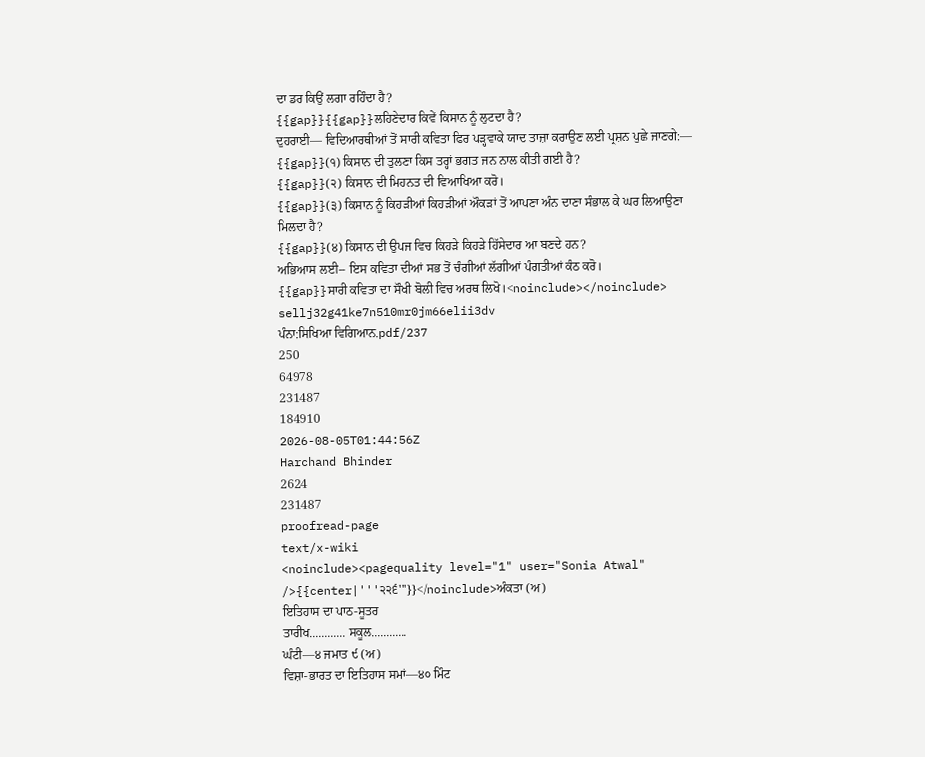ਦਾ ਡਰ ਕਿਉਂ ਲਗਾ ਰਹਿੰਦਾ ਹੈ?
{{gap}}{{gap}}ਲਹਿਣੇਦਾਰ ਕਿਵੇਂ ਕਿਸਾਨ ਨੂੰ ਲੁਟਦਾ ਹੈ?
ਦੁਹਰਾਈ— ਵਿਦਿਆਰਥੀਆਂ ਤੋਂ ਸਾਰੀ ਕਵਿਤਾ ਫਿਰ ਪੜ੍ਹਵਾਕੇ ਯਾਦ ਤਾਜ਼ਾ ਕਰਾਉਣ ਲਈ ਪ੍ਰਸ਼ਨ ਪੁਛੇ ਜਾਣਗੇ:—
{{gap}}(੧) ਕਿਸਾਨ ਦੀ ਤੁਲਣਾ ਕਿਸ ਤਰ੍ਹਾਂ ਭਗਤ ਜਨ ਨਾਲ ਕੀਤੀ ਗਈ ਹੈ?
{{gap}}(੨) ਕਿਸਾਨ ਦੀ ਮਿਹਨਤ ਦੀ ਵਿਆਖਿਆ ਕਰੋ।
{{gap}}(੩) ਕਿਸਾਨ ਨੂੰ ਕਿਹੜੀਆਂ ਕਿਹੜੀਆਂ ਔਕੜਾਂ ਤੋਂ ਆਪਣਾ ਅੰਨ ਦਾਣਾ ਸੰਭਾਲ ਕੇ ਘਰ ਲਿਆਉਣਾ ਮਿਲਦਾ ਹੈ?
{{gap}}(੪) ਕਿਸਾਨ ਦੀ ਉਪਜ ਵਿਚ ਕਿਹੜੇ ਕਿਹੜੇ ਹਿੱਸੇਦਾਰ ਆ ਬਣਦੇ ਹਨ?
ਅਭਿਆਸ ਲਈ-- ਇਸ ਕਵਿਤਾ ਦੀਆਂ ਸਭ ਤੋਂ ਚੰਗੀਆਂ ਲੱਗੀਆਂ ਪੰਗਤੀਆਂ ਕੰਠ ਕਰੋ।
{{gap}}ਸਾਰੀ ਕਵਿਤਾ ਦਾ ਸੌਖੀ ਬੋਲੀ ਵਿਚ ਅਰਥ ਲਿਖੋ।<noinclude></noinclude>
sellj32g41ke7n510mr0jm66elii3dv
ਪੰਨਾ:ਸਿਖਿਆ ਵਿਗਿਆਨ.pdf/237
250
64978
231487
184910
2026-08-05T01:44:56Z
Harchand Bhinder
2624
231487
proofread-page
text/x-wiki
<noinclude><pagequality level="1" user="Sonia Atwal" />{{center|'''੨੨੬'''}}</noinclude>ਅੰਕਤਾ (ਅ)
ਇਤਿਹਾਸ ਦਾ ਪਾਠ-ਸੂਤਰ
ਤਾਰੀਖ............ ਸਕੂਲ............
ਘੰਟੀ—੪ ਜਮਾਤ ੯ (ਅ)
ਵਿਸ਼ਾ-ਭਾਰਤ ਦਾ ਇਤਿਹਾਸ ਸਮਾਂ—੪੦ ਮਿੰਟ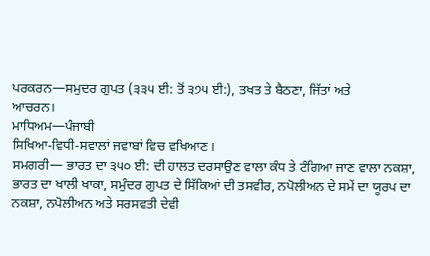ਪਰਕਰਨ—ਸਮੁਦਰ ਗੁਪਤ (੩੩੫ ਈ: ਤੋਂ ੩੭੫ ਈ:), ਤਖਤ ਤੇ ਬੈਠਣਾ, ਜਿੱਤਾਂ ਅਤੇ
ਆਚਰਨ।
ਮਾਧਿਅਮ—ਪੰਜਾਬੀ
ਸਿਖਿਆ-ਵਿਧੀ-ਸਵਾਲਾਂ ਜਵਾਬਾਂ ਵਿਚ ਵਖਿਆਣ।
ਸਮਗਰੀ— ਭਾਰਤ ਦਾ ੩੫੦ ਈ: ਦੀ ਹਾਲਤ ਦਰਸਾਉਣ ਵਾਲਾ ਕੰਧ ਤੇ ਟੰਗਿਆ ਜਾਣ ਵਾਲਾ ਨਕਸ਼ਾ, ਭਾਰਤ ਦਾ ਖਾਲੀ ਖਾਕਾ, ਸਮੁੰਦਰ ਗੁਪਤ ਦੇ ਸਿੱਕਿਆਂ ਦੀ ਤਸਵੀਰ, ਨਪੋਲੀਅਨ ਦੇ ਸਮੇਂ ਦਾ ਯੂਰਪ ਦਾ ਨਕਸ਼ਾ, ਨਪੋਲੀਅਨ ਅਤੇ ਸਰਸਵਤੀ ਦੇਵੀ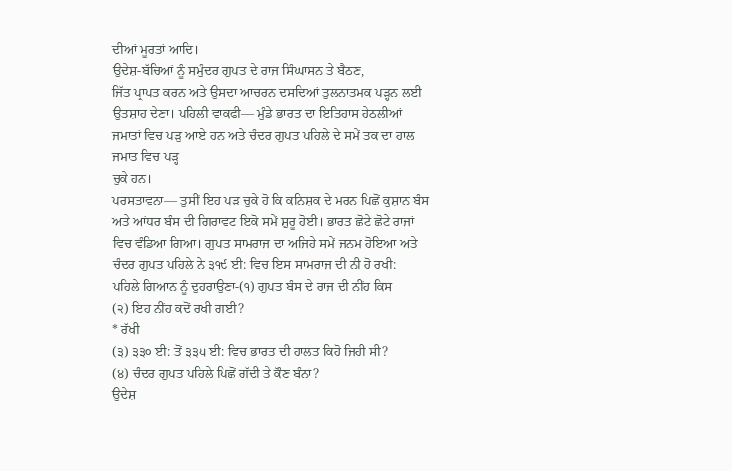ਦੀਆਂ ਮੂਰਤਾਂ ਆਦਿ।
ਉਦੇਸ਼-ਬੱਚਿਆਂ ਨੂੰ ਸਮੁੰਦਰ ਗੁਪਤ ਦੇ ਰਾਜ ਸਿੰਘਾਸਨ ਤੇ ਬੈਠਣ,
ਜਿੱਤ ਪ੍ਰਾਪਤ ਕਰਨ ਅਤੇ ਉਸਦਾ ਆਚਰਨ ਦਸਦਿਆਂ ਤੁਲਨਾਤਮਕ ਪੜ੍ਹਨ ਲਈ ਉਤਸ਼ਾਹ ਦੇਣਾ। ਪਹਿਲੀ ਵਾਕਫੀ— ਮੁੰਡੇ ਭਾਰਤ ਦਾ ਇਤਿਹਾਸ ਹੇਠਲੀਆਂ ਜਮਾਤਾਂ ਵਿਚ ਪੜੁ ਆਏ ਹਨ ਅਤੇ ਚੰਦਰ ਗੁਪਤ ਪਹਿਲੇ ਦੇ ਸਮੇਂ ਤਕ ਦਾ ਹਾਲ ਜਮਾਤ ਵਿਚ ਪੜ੍ਹ
ਚੁਕੇ ਹਨ।
ਪਰਸਤਾਵਨਾ— ਤੁਸੀਂ ਇਹ ਪੜ ਚੁਕੇ ਹੋ ਕਿ ਕਨਿਸ਼ਕ ਦੇ ਮਰਨ ਪਿਛੋਂ ਕੁਸ਼ਾਨ ਬੰਸ ਅਤੇ ਆਂਧਰ ਬੰਸ ਦੀ ਗਿਰਾਵਟ ਇਕੋ ਸਮੇਂ ਸ਼ੁਰੂ ਹੋਈ। ਭਾਰਤ ਛੋਟੇ ਛੋਟੇ ਰਾਜਾਂ ਵਿਚ ਵੰਡਿਆ ਗਿਆ। ਗੁਪਤ ਸਾਮਰਾਜ ਦਾ ਅਜਿਹੇ ਸਮੇਂ ਜਨਮ ਹੋਇਆ ਅਤੇ ਚੰਦਰ ਗੁਪਤ ਪਹਿਲੇ ਨੇ ੩੧੯ ਈ: ਵਿਚ ਇਸ ਸਾਮਰਾਜ ਦੀ ਨੀ ਹੋ ਰਖੀ:
ਪਹਿਲੇ ਗਿਆਨ ਨੂੰ ਦੁਹਰਾਉਣਾ-(੧) ਗੁਪਤ ਬੰਸ ਦੇ ਰਾਜ ਦੀ ਨੀਂਹ ਕਿਸ
(੨) ਇਹ ਨੀਂਹ ਕਦੋਂ ਰਖੀ ਗਈ?
* ਰੱਖੀ
(੩) ੩੩੦ ਈ: ਤੋਂ ੩੩੫ ਈ: ਵਿਚ ਭਾਰਤ ਦੀ ਹਾਲਤ ਕਿਹੋ ਜਿਹੀ ਸੀ?
(੪) ਚੰਦਰ ਗੁਪਤ ਪਹਿਲੇ ਪਿਛੋਂ ਗੱਦੀ ਤੇ ਕੌਣ ਬੰਨਾ?
ਉਦੇਸ਼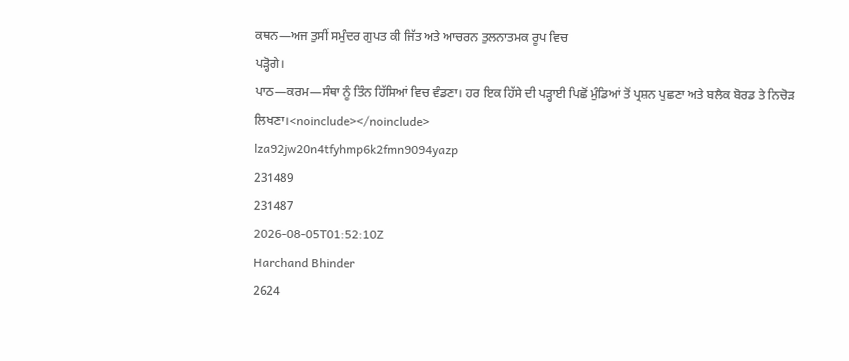ਕਥਨ—ਅਜ ਤੁਸੀਂ ਸਮੁੰਦਰ ਗੁਪਤ ਕੀ ਜਿੱਤ ਅਤੇ ਆਚਰਨ ਤੁਲਨਾਤਮਕ ਰੂਪ ਵਿਚ
ਪੜ੍ਹੋਗੇ।
ਪਾਠ—ਕਰਮ—ਸੰਥਾ ਨੂੰ ਤਿੰਨ ਹਿੱਸਿਆਂ ਵਿਚ ਵੰਡਣਾ। ਹਰ ਇਕ ਹਿੱਸੇ ਦੀ ਪੜ੍ਹਾਈ ਪਿਛੋਂ ਮੁੰਡਿਆਂ ਤੋਂ ਪ੍ਰਸ਼ਨ ਪੁਛਣਾ ਅਤੇ ਬਲੈਕ ਬੋਰਡ ਤੇ ਨਿਚੋੜ ਲਿਖਣਾ।<noinclude></noinclude>
lza92jw20n4tfyhmp6k2fmn9094yazp
231489
231487
2026-08-05T01:52:10Z
Harchand Bhinder
2624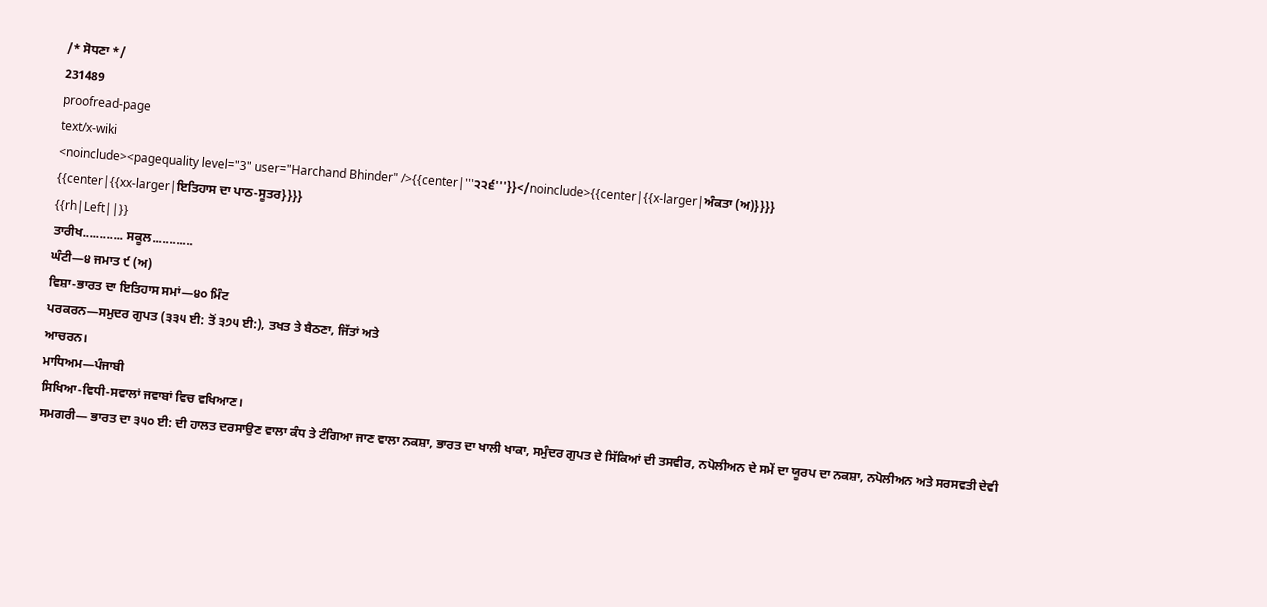/* ਸੋਧਣਾ */
231489
proofread-page
text/x-wiki
<noinclude><pagequality level="3" user="Harchand Bhinder" />{{center|'''੨੨੬'''}}</noinclude>{{center|{{x-larger|ਅੰਕਤਾ (ਅ)}}}}
{{center|{{xx-larger|ਇਤਿਹਾਸ ਦਾ ਪਾਠ-ਸੂਤਰ}}}}
{{rh|Left||}}
ਤਾਰੀਖ............ ਸਕੂਲ............
ਘੰਟੀ—੪ ਜਮਾਤ ੯ (ਅ)
ਵਿਸ਼ਾ-ਭਾਰਤ ਦਾ ਇਤਿਹਾਸ ਸਮਾਂ—੪੦ ਮਿੰਟ
ਪਰਕਰਨ—ਸਮੁਦਰ ਗੁਪਤ (੩੩੫ ਈ: ਤੋਂ ੩੭੫ ਈ:), ਤਖਤ ਤੇ ਬੈਠਣਾ, ਜਿੱਤਾਂ ਅਤੇ
ਆਚਰਨ।
ਮਾਧਿਅਮ—ਪੰਜਾਬੀ
ਸਿਖਿਆ-ਵਿਧੀ-ਸਵਾਲਾਂ ਜਵਾਬਾਂ ਵਿਚ ਵਖਿਆਣ।
ਸਮਗਰੀ— ਭਾਰਤ ਦਾ ੩੫੦ ਈ: ਦੀ ਹਾਲਤ ਦਰਸਾਉਣ ਵਾਲਾ ਕੰਧ ਤੇ ਟੰਗਿਆ ਜਾਣ ਵਾਲਾ ਨਕਸ਼ਾ, ਭਾਰਤ ਦਾ ਖਾਲੀ ਖਾਕਾ, ਸਮੁੰਦਰ ਗੁਪਤ ਦੇ ਸਿੱਕਿਆਂ ਦੀ ਤਸਵੀਰ, ਨਪੋਲੀਅਨ ਦੇ ਸਮੇਂ ਦਾ ਯੂਰਪ ਦਾ ਨਕਸ਼ਾ, ਨਪੋਲੀਅਨ ਅਤੇ ਸਰਸਵਤੀ ਦੇਵੀ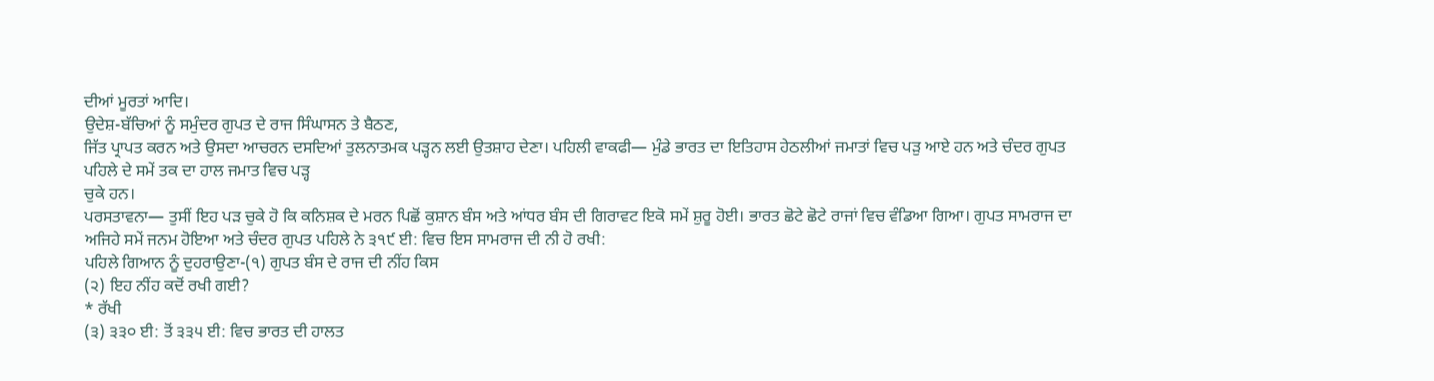ਦੀਆਂ ਮੂਰਤਾਂ ਆਦਿ।
ਉਦੇਸ਼-ਬੱਚਿਆਂ ਨੂੰ ਸਮੁੰਦਰ ਗੁਪਤ ਦੇ ਰਾਜ ਸਿੰਘਾਸਨ ਤੇ ਬੈਠਣ,
ਜਿੱਤ ਪ੍ਰਾਪਤ ਕਰਨ ਅਤੇ ਉਸਦਾ ਆਚਰਨ ਦਸਦਿਆਂ ਤੁਲਨਾਤਮਕ ਪੜ੍ਹਨ ਲਈ ਉਤਸ਼ਾਹ ਦੇਣਾ। ਪਹਿਲੀ ਵਾਕਫੀ— ਮੁੰਡੇ ਭਾਰਤ ਦਾ ਇਤਿਹਾਸ ਹੇਠਲੀਆਂ ਜਮਾਤਾਂ ਵਿਚ ਪੜੁ ਆਏ ਹਨ ਅਤੇ ਚੰਦਰ ਗੁਪਤ ਪਹਿਲੇ ਦੇ ਸਮੇਂ ਤਕ ਦਾ ਹਾਲ ਜਮਾਤ ਵਿਚ ਪੜ੍ਹ
ਚੁਕੇ ਹਨ।
ਪਰਸਤਾਵਨਾ— ਤੁਸੀਂ ਇਹ ਪੜ ਚੁਕੇ ਹੋ ਕਿ ਕਨਿਸ਼ਕ ਦੇ ਮਰਨ ਪਿਛੋਂ ਕੁਸ਼ਾਨ ਬੰਸ ਅਤੇ ਆਂਧਰ ਬੰਸ ਦੀ ਗਿਰਾਵਟ ਇਕੋ ਸਮੇਂ ਸ਼ੁਰੂ ਹੋਈ। ਭਾਰਤ ਛੋਟੇ ਛੋਟੇ ਰਾਜਾਂ ਵਿਚ ਵੰਡਿਆ ਗਿਆ। ਗੁਪਤ ਸਾਮਰਾਜ ਦਾ ਅਜਿਹੇ ਸਮੇਂ ਜਨਮ ਹੋਇਆ ਅਤੇ ਚੰਦਰ ਗੁਪਤ ਪਹਿਲੇ ਨੇ ੩੧੯ ਈ: ਵਿਚ ਇਸ ਸਾਮਰਾਜ ਦੀ ਨੀ ਹੋ ਰਖੀ:
ਪਹਿਲੇ ਗਿਆਨ ਨੂੰ ਦੁਹਰਾਉਣਾ-(੧) ਗੁਪਤ ਬੰਸ ਦੇ ਰਾਜ ਦੀ ਨੀਂਹ ਕਿਸ
(੨) ਇਹ ਨੀਂਹ ਕਦੋਂ ਰਖੀ ਗਈ?
* ਰੱਖੀ
(੩) ੩੩੦ ਈ: ਤੋਂ ੩੩੫ ਈ: ਵਿਚ ਭਾਰਤ ਦੀ ਹਾਲਤ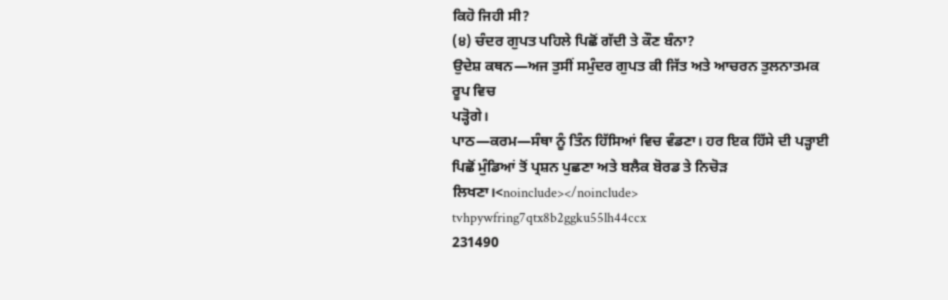ਕਿਹੋ ਜਿਹੀ ਸੀ?
(੪) ਚੰਦਰ ਗੁਪਤ ਪਹਿਲੇ ਪਿਛੋਂ ਗੱਦੀ ਤੇ ਕੌਣ ਬੰਨਾ?
ਉਦੇਸ਼ ਕਥਨ—ਅਜ ਤੁਸੀਂ ਸਮੁੰਦਰ ਗੁਪਤ ਕੀ ਜਿੱਤ ਅਤੇ ਆਚਰਨ ਤੁਲਨਾਤਮਕ ਰੂਪ ਵਿਚ
ਪੜ੍ਹੋਗੇ।
ਪਾਠ—ਕਰਮ—ਸੰਥਾ ਨੂੰ ਤਿੰਨ ਹਿੱਸਿਆਂ ਵਿਚ ਵੰਡਣਾ। ਹਰ ਇਕ ਹਿੱਸੇ ਦੀ ਪੜ੍ਹਾਈ ਪਿਛੋਂ ਮੁੰਡਿਆਂ ਤੋਂ ਪ੍ਰਸ਼ਨ ਪੁਛਣਾ ਅਤੇ ਬਲੈਕ ਬੋਰਡ ਤੇ ਨਿਚੋੜ ਲਿਖਣਾ।<noinclude></noinclude>
tvhpywfring7qtx8b2ggku55lh44ccx
231490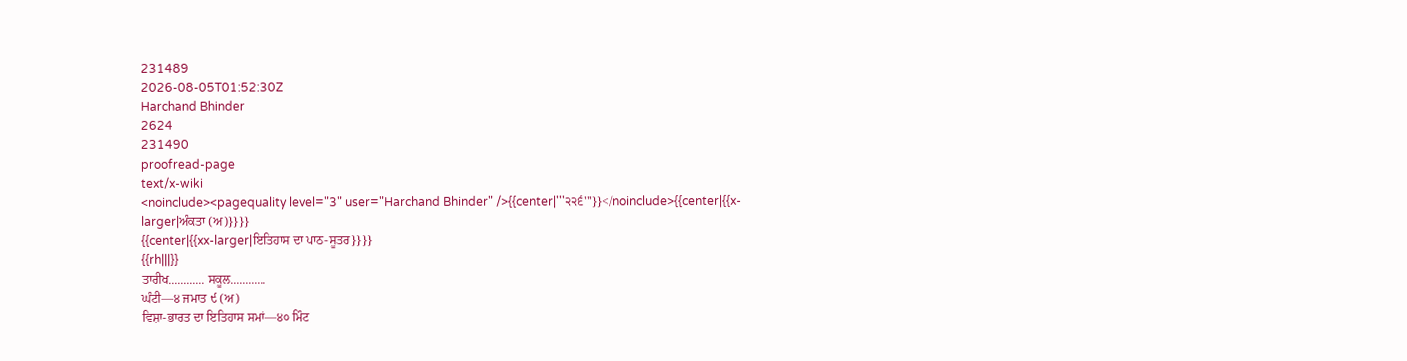231489
2026-08-05T01:52:30Z
Harchand Bhinder
2624
231490
proofread-page
text/x-wiki
<noinclude><pagequality level="3" user="Harchand Bhinder" />{{center|'''੨੨੬'''}}</noinclude>{{center|{{x-larger|ਅੰਕਤਾ (ਅ)}}}}
{{center|{{xx-larger|ਇਤਿਹਾਸ ਦਾ ਪਾਠ-ਸੂਤਰ}}}}
{{rh|||}}
ਤਾਰੀਖ............ ਸਕੂਲ............
ਘੰਟੀ—੪ ਜਮਾਤ ੯ (ਅ)
ਵਿਸ਼ਾ-ਭਾਰਤ ਦਾ ਇਤਿਹਾਸ ਸਮਾਂ—੪੦ ਮਿੰਟ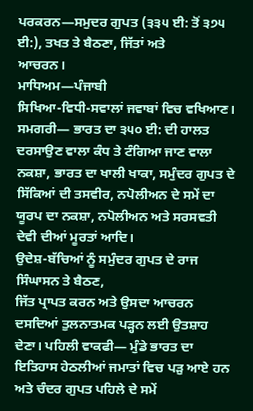ਪਰਕਰਨ—ਸਮੁਦਰ ਗੁਪਤ (੩੩੫ ਈ: ਤੋਂ ੩੭੫ ਈ:), ਤਖਤ ਤੇ ਬੈਠਣਾ, ਜਿੱਤਾਂ ਅਤੇ
ਆਚਰਨ।
ਮਾਧਿਅਮ—ਪੰਜਾਬੀ
ਸਿਖਿਆ-ਵਿਧੀ-ਸਵਾਲਾਂ ਜਵਾਬਾਂ ਵਿਚ ਵਖਿਆਣ।
ਸਮਗਰੀ— ਭਾਰਤ ਦਾ ੩੫੦ ਈ: ਦੀ ਹਾਲਤ ਦਰਸਾਉਣ ਵਾਲਾ ਕੰਧ ਤੇ ਟੰਗਿਆ ਜਾਣ ਵਾਲਾ ਨਕਸ਼ਾ, ਭਾਰਤ ਦਾ ਖਾਲੀ ਖਾਕਾ, ਸਮੁੰਦਰ ਗੁਪਤ ਦੇ ਸਿੱਕਿਆਂ ਦੀ ਤਸਵੀਰ, ਨਪੋਲੀਅਨ ਦੇ ਸਮੇਂ ਦਾ ਯੂਰਪ ਦਾ ਨਕਸ਼ਾ, ਨਪੋਲੀਅਨ ਅਤੇ ਸਰਸਵਤੀ ਦੇਵੀ ਦੀਆਂ ਮੂਰਤਾਂ ਆਦਿ।
ਉਦੇਸ਼-ਬੱਚਿਆਂ ਨੂੰ ਸਮੁੰਦਰ ਗੁਪਤ ਦੇ ਰਾਜ ਸਿੰਘਾਸਨ ਤੇ ਬੈਠਣ,
ਜਿੱਤ ਪ੍ਰਾਪਤ ਕਰਨ ਅਤੇ ਉਸਦਾ ਆਚਰਨ ਦਸਦਿਆਂ ਤੁਲਨਾਤਮਕ ਪੜ੍ਹਨ ਲਈ ਉਤਸ਼ਾਹ ਦੇਣਾ। ਪਹਿਲੀ ਵਾਕਫੀ— ਮੁੰਡੇ ਭਾਰਤ ਦਾ ਇਤਿਹਾਸ ਹੇਠਲੀਆਂ ਜਮਾਤਾਂ ਵਿਚ ਪੜੁ ਆਏ ਹਨ ਅਤੇ ਚੰਦਰ ਗੁਪਤ ਪਹਿਲੇ ਦੇ ਸਮੇਂ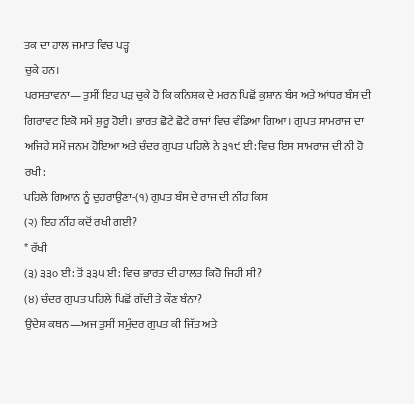ਤਕ ਦਾ ਹਾਲ ਜਮਾਤ ਵਿਚ ਪੜ੍ਹ
ਚੁਕੇ ਹਨ।
ਪਰਸਤਾਵਨਾ— ਤੁਸੀਂ ਇਹ ਪੜ ਚੁਕੇ ਹੋ ਕਿ ਕਨਿਸ਼ਕ ਦੇ ਮਰਨ ਪਿਛੋਂ ਕੁਸ਼ਾਨ ਬੰਸ ਅਤੇ ਆਂਧਰ ਬੰਸ ਦੀ ਗਿਰਾਵਟ ਇਕੋ ਸਮੇਂ ਸ਼ੁਰੂ ਹੋਈ। ਭਾਰਤ ਛੋਟੇ ਛੋਟੇ ਰਾਜਾਂ ਵਿਚ ਵੰਡਿਆ ਗਿਆ। ਗੁਪਤ ਸਾਮਰਾਜ ਦਾ ਅਜਿਹੇ ਸਮੇਂ ਜਨਮ ਹੋਇਆ ਅਤੇ ਚੰਦਰ ਗੁਪਤ ਪਹਿਲੇ ਨੇ ੩੧੯ ਈ: ਵਿਚ ਇਸ ਸਾਮਰਾਜ ਦੀ ਨੀ ਹੋ ਰਖੀ:
ਪਹਿਲੇ ਗਿਆਨ ਨੂੰ ਦੁਹਰਾਉਣਾ-(੧) ਗੁਪਤ ਬੰਸ ਦੇ ਰਾਜ ਦੀ ਨੀਂਹ ਕਿਸ
(੨) ਇਹ ਨੀਂਹ ਕਦੋਂ ਰਖੀ ਗਈ?
* ਰੱਖੀ
(੩) ੩੩੦ ਈ: ਤੋਂ ੩੩੫ ਈ: ਵਿਚ ਭਾਰਤ ਦੀ ਹਾਲਤ ਕਿਹੋ ਜਿਹੀ ਸੀ?
(੪) ਚੰਦਰ ਗੁਪਤ ਪਹਿਲੇ ਪਿਛੋਂ ਗੱਦੀ ਤੇ ਕੌਣ ਬੰਨਾ?
ਉਦੇਸ਼ ਕਥਨ—ਅਜ ਤੁਸੀਂ ਸਮੁੰਦਰ ਗੁਪਤ ਕੀ ਜਿੱਤ ਅਤੇ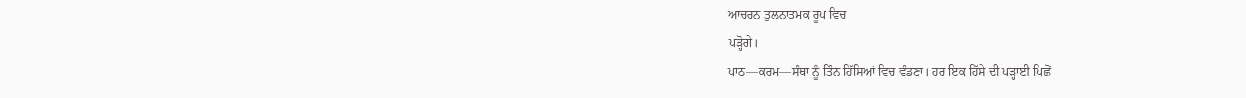ਆਚਰਨ ਤੁਲਨਾਤਮਕ ਰੂਪ ਵਿਚ
ਪੜ੍ਹੋਗੇ।
ਪਾਠ—ਕਰਮ—ਸੰਥਾ ਨੂੰ ਤਿੰਨ ਹਿੱਸਿਆਂ ਵਿਚ ਵੰਡਣਾ। ਹਰ ਇਕ ਹਿੱਸੇ ਦੀ ਪੜ੍ਹਾਈ ਪਿਛੋਂ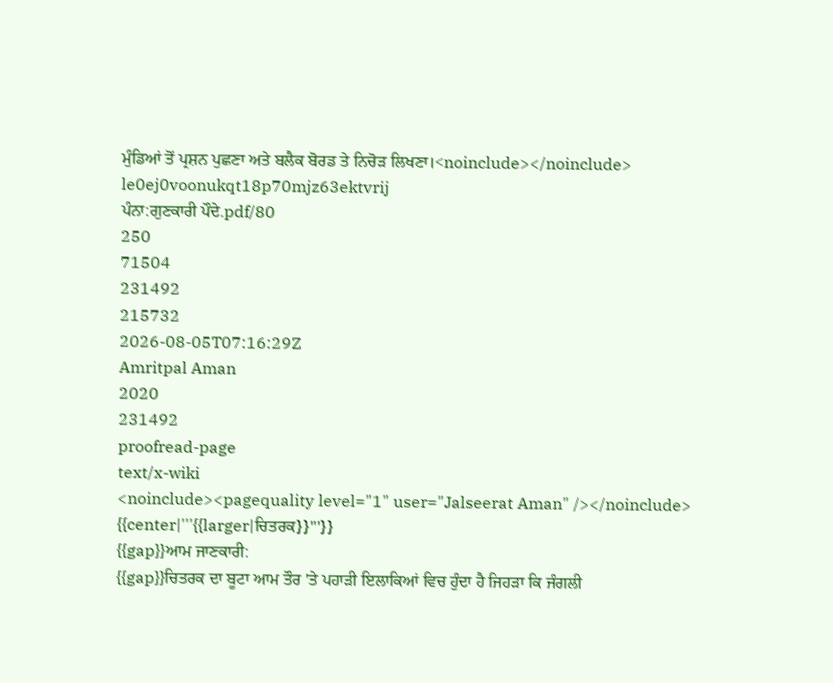ਮੁੰਡਿਆਂ ਤੋਂ ਪ੍ਰਸ਼ਨ ਪੁਛਣਾ ਅਤੇ ਬਲੈਕ ਬੋਰਡ ਤੇ ਨਿਚੋੜ ਲਿਖਣਾ।<noinclude></noinclude>
le0ej0voonukqt18p70mjz63ektvrij
ਪੰਨਾ:ਗੁਣਕਾਰੀ ਪੌਦੇ.pdf/80
250
71504
231492
215732
2026-08-05T07:16:29Z
Amritpal Aman
2020
231492
proofread-page
text/x-wiki
<noinclude><pagequality level="1" user="Jalseerat Aman" /></noinclude>
{{center|'''{{larger|ਚਿਤਰਕ}}'''}}
{{gap}}ਆਮ ਜਾਣਕਾਰੀ:
{{gap}}ਚਿਤਰਕ ਦਾ ਬੂਟਾ ਆਮ ਤੌਰ 'ਤੇ ਪਹਾੜੀ ਇਲਾਕਿਆਂ ਵਿਚ ਹੁੰਦਾ ਹੈ ਜਿਹੜਾ ਕਿ ਜੰਗਲੀ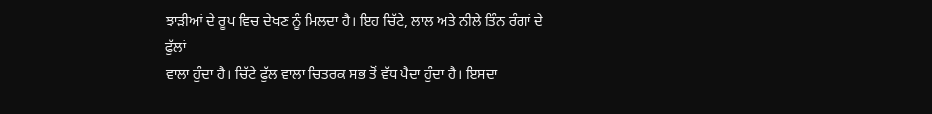ਝਾੜੀਆਂ ਦੇ ਰੂਪ ਵਿਚ ਦੇਖਣ ਨੂੰ ਮਿਲਦਾ ਹੈ। ਇਹ ਚਿੱਟੇ, ਲਾਲ ਅਤੇ ਨੀਲੇ ਤਿੰਨ ਰੰਗਾਂ ਦੇ ਫੁੱਲਾਂ
ਵਾਲਾ ਹੁੰਦਾ ਹੈ। ਚਿੱਟੇ ਫੁੱਲ ਵਾਲਾ ਚਿਤਰਕ ਸਭ ਤੋਂ ਵੱਧ ਪੈਦਾ ਹੁੰਦਾ ਹੈ। ਇਸਦਾ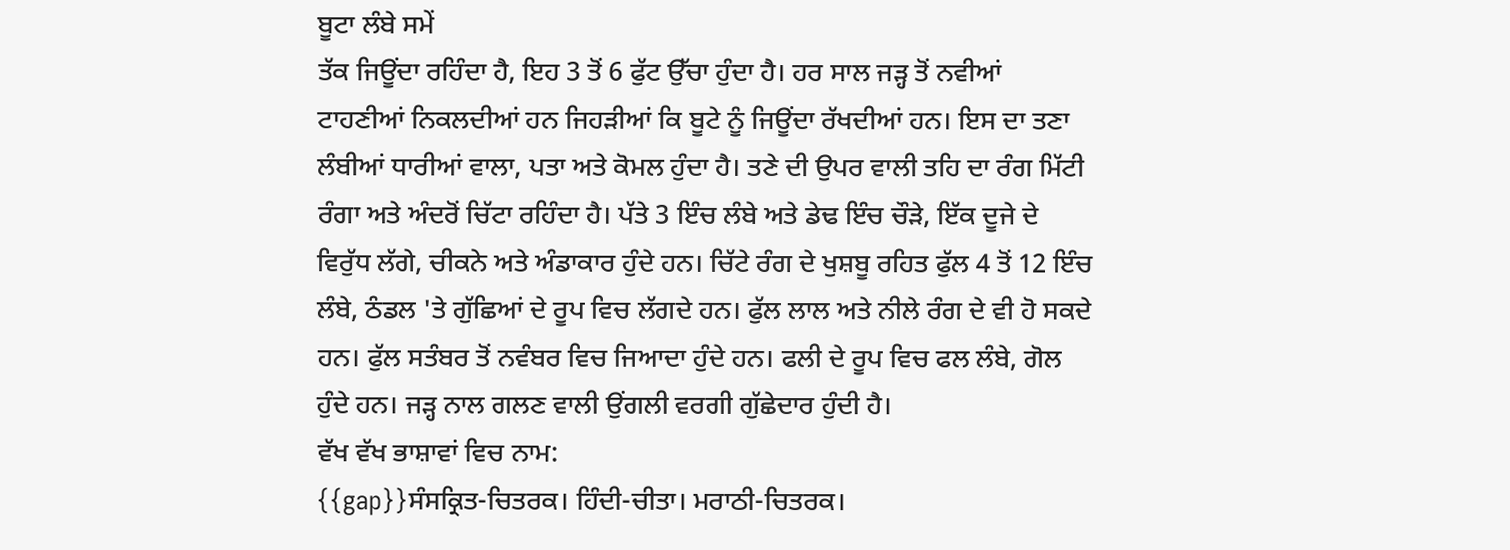ਬੂਟਾ ਲੰਬੇ ਸਮੇਂ
ਤੱਕ ਜਿਊਂਦਾ ਰਹਿੰਦਾ ਹੈ, ਇਹ 3 ਤੋਂ 6 ਫੁੱਟ ਉੱਚਾ ਹੁੰਦਾ ਹੈ। ਹਰ ਸਾਲ ਜੜ੍ਹ ਤੋਂ ਨਵੀਆਂ
ਟਾਹਣੀਆਂ ਨਿਕਲਦੀਆਂ ਹਨ ਜਿਹੜੀਆਂ ਕਿ ਬੂਟੇ ਨੂੰ ਜਿਊਂਦਾ ਰੱਖਦੀਆਂ ਹਨ। ਇਸ ਦਾ ਤਣਾ
ਲੰਬੀਆਂ ਧਾਰੀਆਂ ਵਾਲਾ, ਪਤਾ ਅਤੇ ਕੋਮਲ ਹੁੰਦਾ ਹੈ। ਤਣੇ ਦੀ ਉਪਰ ਵਾਲੀ ਤਹਿ ਦਾ ਰੰਗ ਮਿੱਟੀ
ਰੰਗਾ ਅਤੇ ਅੰਦਰੋਂ ਚਿੱਟਾ ਰਹਿੰਦਾ ਹੈ। ਪੱਤੇ 3 ਇੰਚ ਲੰਬੇ ਅਤੇ ਡੇਢ ਇੰਚ ਚੌੜੇ, ਇੱਕ ਦੂਜੇ ਦੇ
ਵਿਰੁੱਧ ਲੱਗੇ, ਚੀਕਨੇ ਅਤੇ ਅੰਡਾਕਾਰ ਹੁੰਦੇ ਹਨ। ਚਿੱਟੇ ਰੰਗ ਦੇ ਖੁਸ਼ਬੂ ਰਹਿਤ ਫੁੱਲ 4 ਤੋਂ 12 ਇੰਚ
ਲੰਬੇ, ਠੰਡਲ 'ਤੇ ਗੁੱਛਿਆਂ ਦੇ ਰੂਪ ਵਿਚ ਲੱਗਦੇ ਹਨ। ਫੁੱਲ ਲਾਲ ਅਤੇ ਨੀਲੇ ਰੰਗ ਦੇ ਵੀ ਹੋ ਸਕਦੇ
ਹਨ। ਫੁੱਲ ਸਤੰਬਰ ਤੋਂ ਨਵੰਬਰ ਵਿਚ ਜਿਆਦਾ ਹੁੰਦੇ ਹਨ। ਫਲੀ ਦੇ ਰੂਪ ਵਿਚ ਫਲ ਲੰਬੇ, ਗੋਲ
ਹੁੰਦੇ ਹਨ। ਜੜ੍ਹ ਨਾਲ ਗਲਣ ਵਾਲੀ ਉਂਗਲੀ ਵਰਗੀ ਗੁੱਛੇਦਾਰ ਹੁੰਦੀ ਹੈ।
ਵੱਖ ਵੱਖ ਭਾਸ਼ਾਵਾਂ ਵਿਚ ਨਾਮ:
{{gap}}ਸੰਸਕ੍ਰਿਤ-ਚਿਤਰਕ। ਹਿੰਦੀ-ਚੀਤਾ। ਮਰਾਠੀ-ਚਿਤਰਕ।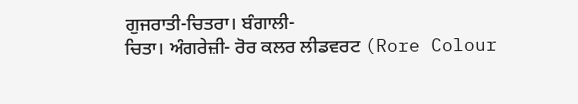ਗੁਜਰਾਤੀ-ਚਿਤਰਾ। ਬੰਗਾਲੀ-
ਚਿਤਾ। ਅੰਗਰੇਜ਼ੀ- ਰੋਰ ਕਲਰ ਲੀਡਵਰਟ (Rore Colour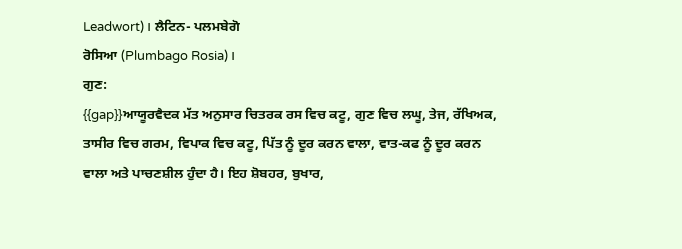Leadwort)। ਲੈਟਿਨ- ਪਲਮਬੇਗੋ
ਰੋਸਿਆ (Plumbago Rosia)।
ਗੁਣ:
{{gap}}ਆਯੂਰਵੈਦਕ ਮੱਤ ਅਨੁਸਾਰ ਚਿਤਰਕ ਰਸ ਵਿਚ ਕਟੂ, ਗੁਣ ਵਿਚ ਲਘੂ, ਤੇਜ, ਰੱਖਿਅਕ,
ਤਾਸੀਰ ਵਿਚ ਗਰਮ, ਵਿਪਾਕ ਵਿਚ ਕਟੂ, ਪਿੱਤ ਨੂੰ ਦੂਰ ਕਰਨ ਵਾਲਾ, ਵਾਤ-ਕਫ ਨੂੰ ਦੂਰ ਕਰਨ
ਵਾਲਾ ਅਤੇ ਪਾਚਣਸ਼ੀਲ ਹੁੰਦਾ ਹੈ। ਇਹ ਸ਼ੋਬਹਰ, ਬੁਖਾਰ,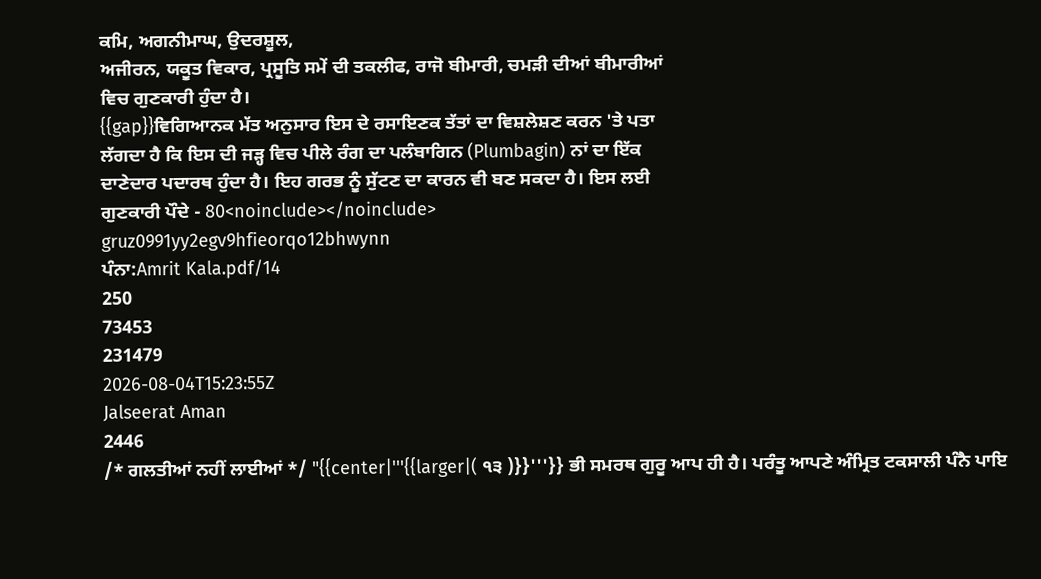ਕਮਿ, ਅਗਨੀਮਾਘ, ਉਦਰਸ਼ੂਲ,
ਅਜੀਰਨ, ਯਕੂਤ ਵਿਕਾਰ, ਪ੍ਰਸੂਤਿ ਸਮੇਂ ਦੀ ਤਕਲੀਫ, ਰਾਜੋ ਬੀਮਾਰੀ, ਚਮੜੀ ਦੀਆਂ ਬੀਮਾਰੀਆਂ
ਵਿਚ ਗੁਣਕਾਰੀ ਹੁੰਦਾ ਹੈ।
{{gap}}ਵਿਗਿਆਨਕ ਮੱਤ ਅਨੁਸਾਰ ਇਸ ਦੇ ਰਸਾਇਣਕ ਤੱਤਾਂ ਦਾ ਵਿਸ਼ਲੇਸ਼ਣ ਕਰਨ 'ਤੇ ਪਤਾ
ਲੱਗਦਾ ਹੈ ਕਿ ਇਸ ਦੀ ਜੜ੍ਹ ਵਿਚ ਪੀਲੇ ਰੰਗ ਦਾ ਪਲੰਬਾਗਿਨ (Plumbagin) ਨਾਂ ਦਾ ਇੱਕ
ਦਾਣੇਦਾਰ ਪਦਾਰਥ ਹੁੰਦਾ ਹੈ। ਇਹ ਗਰਭ ਨੂੰ ਸੁੱਟਣ ਦਾ ਕਾਰਨ ਵੀ ਬਣ ਸਕਦਾ ਹੈ। ਇਸ ਲਈ
ਗੁਣਕਾਰੀ ਪੌਦੇ - 80<noinclude></noinclude>
gruz0991yy2egv9hfieorqo12bhwynn
ਪੰਨਾ:Amrit Kala.pdf/14
250
73453
231479
2026-08-04T15:23:55Z
Jalseerat Aman
2446
/* ਗਲਤੀਆਂ ਨਹੀਂ ਲਾਈਆਂ */ "{{center|'''{{larger|( ੧੩ )}}'''}} ਭੀ ਸਮਰਥ ਗੁਰੂ ਆਪ ਹੀ ਹੈ। ਪਰੰਤੂ ਆਪਣੇ ਅੰਮ੍ਰਿਤ ਟਕਸਾਲੀ ਪੰਨੈ ਪਾਇ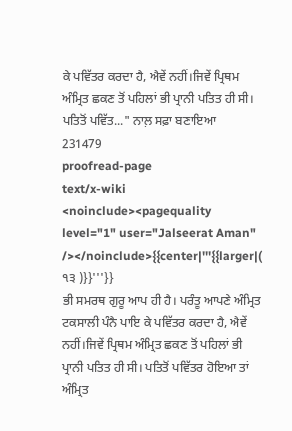ਕੇ ਪਵਿੱਤਰ ਕਰਦਾ ਹੈ, ਐਵੇਂ ਨਹੀਂ।ਜਿਵੇਂ ਪ੍ਰਿਥਮ ਅੰਮ੍ਰਿਤ ਛਕਣ ਤੋਂ ਪਹਿਲਾਂ ਭੀ ਪ੍ਰਾਨੀ ਪਤਿਤ ਹੀ ਸੀ। ਪਤਿਤੋਂ ਪਵਿੱਤ..." ਨਾਲ਼ ਸਫ਼ਾ ਬਣਾਇਆ
231479
proofread-page
text/x-wiki
<noinclude><pagequality level="1" user="Jalseerat Aman" /></noinclude>{{center|'''{{larger|( ੧੩ )}}'''}}
ਭੀ ਸਮਰਥ ਗੁਰੂ ਆਪ ਹੀ ਹੈ। ਪਰੰਤੂ ਆਪਣੇ ਅੰਮ੍ਰਿਤ ਟਕਸਾਲੀ ਪੰਨੈ ਪਾਇ ਕੇ ਪਵਿੱਤਰ ਕਰਦਾ ਹੈ, ਐਵੇਂ ਨਹੀਂ।ਜਿਵੇਂ ਪ੍ਰਿਥਮ ਅੰਮ੍ਰਿਤ ਛਕਣ ਤੋਂ ਪਹਿਲਾਂ ਭੀ ਪ੍ਰਾਨੀ ਪਤਿਤ ਹੀ ਸੀ। ਪਤਿਤੋਂ ਪਵਿੱਤਰ ਹੋਇਆ ਤਾਂ ਅੰਮ੍ਰਿਤ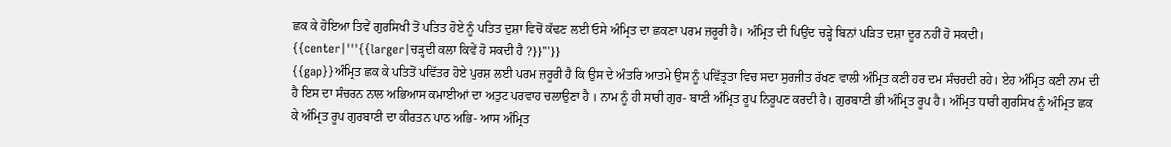ਛਕ ਕੇ ਹੋਇਆ ਤਿਵੇਂ ਗੁਰਸਿਖੀ ਤੋਂ ਪਤਿਤ ਹੋਏ ਨੂੰ ਪਤਿਤ ਦੁਸ਼ਾ ਵਿਚੋਂ ਕੱਢਣ ਲਈ ਓਸੇ ਅੰਮ੍ਰਿਤ ਦਾ ਛਕਣਾ ਪਰਮ ਜ਼ਰੂਰੀ ਹੈ। ਅੰਮ੍ਰਿਤ ਦੀ ਪਿਉਂਦ ਚੜ੍ਹੇ ਬਿਨਾਂ ਪੜਿਤ ਦਸ਼ਾ ਦੂਰ ਨਹੀਂ ਹੋ ਸਕਦੀ।
{{center|'''{{larger|ਚੜ੍ਹਦੀ ਕਲਾ ਕਿਵੇਂ ਹੋ ਸਕਦੀ ਹੈ ?}}'''}}
{{gap}}ਅੰਮ੍ਰਿਤ ਛਕ ਕੇ ਪਤਿਤੋਂ ਪਵਿੱਤਰ ਹੋਏ ਪੁਰਸ਼ ਲਈ ਪਰਮ ਜ਼ਰੂਰੀ ਹੈ ਕਿ ਉਸ ਦੇ ਅੰਤਰਿ ਆਤਮੇ ਉਸ ਨੂੰ ਪਵਿੱਤ੍ਰਤਾ ਵਿਚ ਸਦਾ ਸੁਰਜੀਤ ਰੱਖਣ ਵਾਲੀ ਅੰਮ੍ਰਿਤ ਕਣੀ ਹਰ ਦਮ ਸੰਚਰਦੀ ਰਹੇ। ਏਹ ਅੰਮ੍ਰਿਤ ਕਣੀ ਨਾਮ ਦੀ ਹੈ ਇਸ ਦਾ ਸੰਚਰਨ ਨਾਲ ਅਭਿਆਸ ਕਮਾਈਆਂ ਦਾ ਅਤੁਟ ਪਰਵਾਹ ਚਲਾਉਣਾ ਹੈ । ਨਾਮ ਨੂੰ ਹੀ ਸਾਰੀ ਗੁਰ- ਬਾਣੀ ਅੰਮ੍ਰਿਤ ਰੂਪ ਨਿਰੂਪਣ ਕਰਦੀ ਹੈ। ਗੁਰਬਾਣੀ ਭੀ ਅੰਮ੍ਰਿਤ ਰੂਪ ਹੈ। ਅੰਮ੍ਰਿਤ ਧਾਰੀ ਗੁਰਸਿਖ ਨੂੰ ਅੰਮ੍ਰਿਤ ਛਕ ਕੇ ਅੰਮ੍ਰਿਤ ਰੂਪ ਗੁਰਬਾਣੀ ਦਾ ਕੀਰਤਨ ਪਾਠ ਅਭਿ- ਆਸ ਅੰਮ੍ਰਿਤ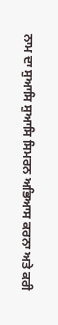ਨਾਮ ਦਾ ਸੁਆਸਿ ਸੁਆਸਿ ਸਿਮਰਨ ਅਭਿਆਸ ਕਰਨਾ ਅਤੇ ਕਰੀ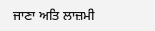ਜਾਣਾ ਅਤਿ ਲਾਜ਼ਮੀ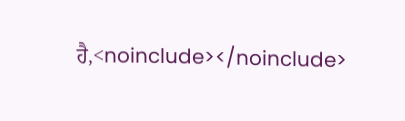ਹੈ,<noinclude></noinclude>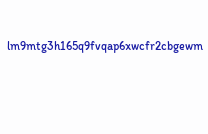lm9mtg3h165q9fvqap6xwcfr2cbgewm